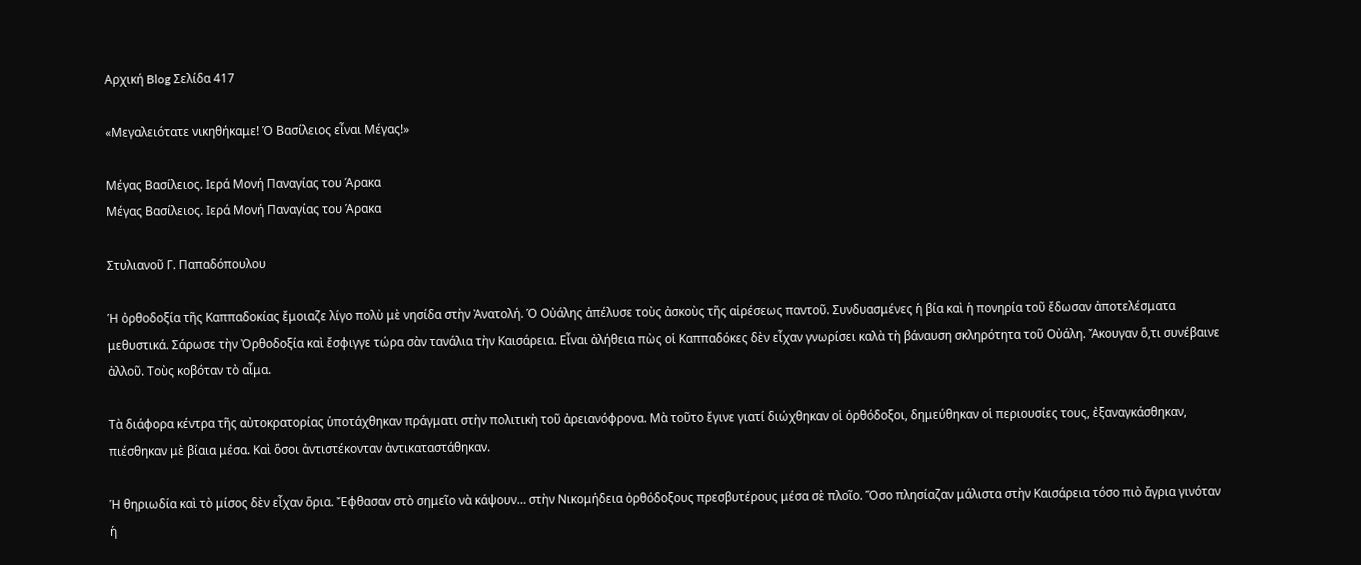Αρχική Blog Σελίδα 417

«Μεγαλειότατε νικηθήκαμε! Ὁ Βασίλειος εἶναι Μέγας!»

Μέγας Βασίλειος. Ιερά Μονή Παναγίας του Άρακα
Μέγας Βασίλειος. Ιερά Μονή Παναγίας του Άρακα

Στυλιανοῦ Γ. Παπαδόπουλου

Ἡ ὀρθοδοξία τῆς Καππαδοκίας ἔμοιαζε λίγο πολὺ μὲ νησίδα στὴν Ἀνατολή. Ὁ Οὐάλης ἀπέλυσε τοὺς ἀσκοὺς τῆς αἱρέσεως παντοῦ. Συνδυασμένες ἡ βία καὶ ἡ πονηρία τοῦ ἔδωσαν ἀποτελέσματα μεθυστικά. Σάρωσε τὴν Ὀρθοδοξία καὶ ἔσφιγγε τώρα σὰν τανάλια τὴν Καισάρεια. Εἶναι ἀλήθεια πὼς οἱ Καππαδόκες δὲν εἶχαν γνωρίσει καλὰ τὴ βάναυση σκληρότητα τοῦ Οὐάλη. Ἄκουγαν ὅ,τι συνέβαινε ἀλλοῦ. Τοὺς κοβόταν τὸ αἷμα.

Τὰ διάφορα κέντρα τῆς αὐτοκρατορίας ὑποτάχθηκαν πράγματι στὴν πολιτικὴ τοῦ ἀρειανόφρονα. Μὰ τοῦτο ἔγινε γιατί διώχθηκαν οἱ ὀρθόδοξοι, δημεύθηκαν οἱ περιουσίες τους, ἐξαναγκάσθηκαν, πιέσθηκαν μὲ βίαια μέσα. Καὶ ὅσοι ἀντιστέκονταν ἀντικαταστάθηκαν.

Ἡ θηριωδία καὶ τὸ μίσος δὲν εἶχαν ὅρια. Ἔφθασαν στὸ σημεῖο νὰ κάψουν… στὴν Νικομήδεια ὀρθόδοξους πρεσβυτέρους μέσα σὲ πλοῖο. Ὅσο πλησίαζαν μάλιστα στὴν Καισάρεια τόσο πιὸ ἄγρια γινόταν ἡ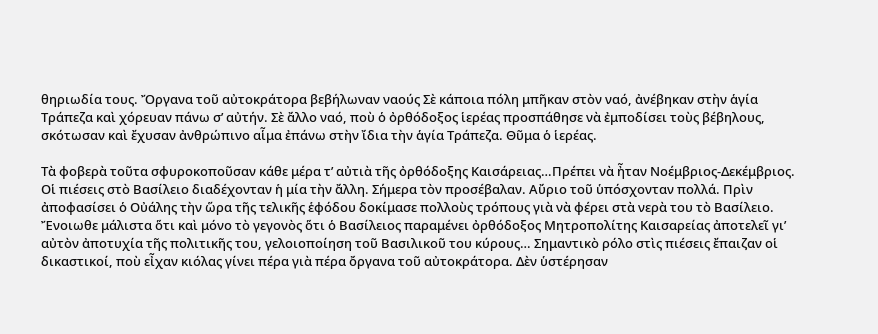θηριωδία τους. Ὄργανα τοῦ αὐτοκράτορα βεβήλωναν ναούς Σὲ κάποια πόλη μπῆκαν στὸν ναό, ἀνέβηκαν στὴν ἁγία Τράπεζα καὶ χόρευαν πάνω σ’ αὐτήν. Σὲ ἄλλο ναό, ποὺ ὁ ὀρθόδοξος ἱερέας προσπάθησε νὰ ἐμποδίσει τοὺς βέβηλους, σκότωσαν καὶ ἔχυσαν ἀνθρώπινο αἷμα ἐπάνω στὴν ἴδια τὴν ἁγία Τράπεζα. Θῦμα ὁ ἱερέας.

Τὰ φοβερὰ τοῦτα σφυροκοποῦσαν κάθε μέρα τ’ αὐτιὰ τῆς ὀρθόδοξης Καισάρειας…Πρέπει νὰ ἦταν Νοέμβριος-Δεκέμβριος. Οἱ πιέσεις στὸ Βασίλειο διαδέχονταν ἡ μία τὴν ἄλλη. Σήμερα τὸν προσέβαλαν. Αὔριο τοῦ ὑπόσχονταν πολλά. Πρὶν ἀποφασίσει ὁ Οὐάλης τὴν ὥρα τῆς τελικῆς ἑφόδου δοκίμασε πολλοὺς τρόπους γιὰ νὰ φέρει στὰ νερὰ του τὸ Βασίλειο. Ἔνοιωθε μάλιστα ὅτι καὶ μόνο τὸ γεγονὸς ὅτι ὁ Βασίλειος παραμένει ὀρθόδοξος Μητροπολίτης Καισαρείας ἀποτελεῖ γι’ αὐτὸν ἀποτυχία τῆς πολιτικῆς του, γελοιοποίηση τοῦ Βασιλικοῦ του κύρους… Σημαντικὸ ρόλο στὶς πιέσεις ἔπαιζαν οἱ δικαστικοί, ποὺ εἶχαν κιόλας γίνει πέρα γιὰ πέρα ὄργανα τοῦ αὐτοκράτορα. Δὲν ὑστέρησαν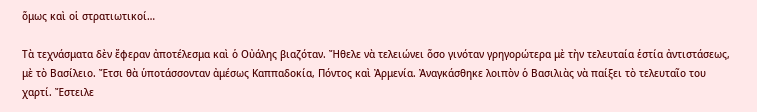ὅμως καὶ οἱ στρατιωτικοί…

Τὰ τεχνάσματα δὲν ἔφεραν ἀποτέλεσμα καὶ ὁ Οὐάλης βιαζόταν. Ἤθελε νὰ τελειώνει ὅσο γινόταν γρηγορώτερα μὲ τὴν τελευταία ἑστία ἀντιστάσεως, μὲ τὸ Βασίλειο. Ἔτσι θὰ ὑποτάσσονταν ἀμέσως Καππαδοκία, Πόντος καὶ Ἀρμενία. Ἀναγκάσθηκε λοιπὸν ὁ Βασιλιὰς νὰ παίξει τὸ τελευταῖο του χαρτί. Ἔστειλε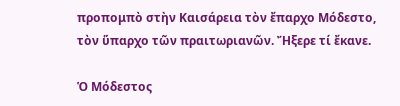προπομπὸ στὴν Καισάρεια τὸν ἔπαρχο Μόδεστο, τὸν ὕπαρχο τῶν πραιτωριανῶν. Ἤξερε τί ἔκανε.

Ὁ Μόδεστος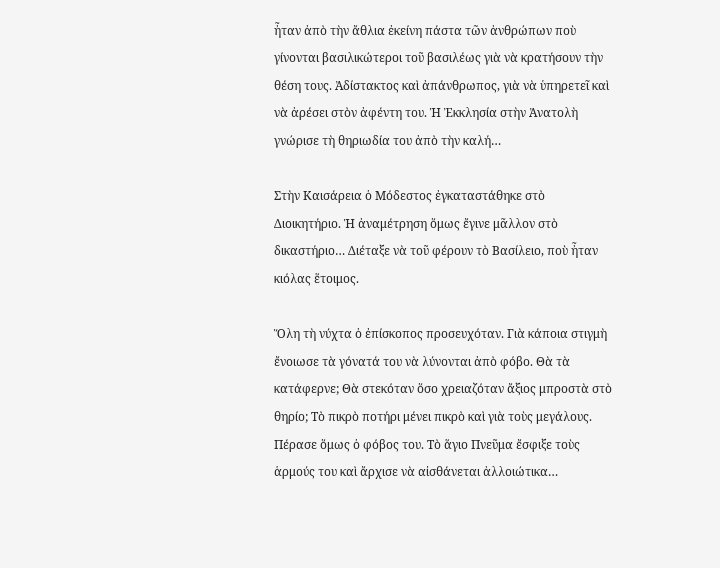ἦταν ἀπὸ τὴν ἄθλια ἐκείνη πάστα τῶν ἀνθρώπων ποὺ γίνονται βασιλικώτεροι τοῦ βασιλέως γιὰ νὰ κρατήσουν τὴν θέση τους. Ἀδίστακτος καὶ ἀπάνθρωπος, γιὰ νὰ ὑπηρετεῖ καὶ νὰ ἀρέσει στὸν ἀφέντη του. Ἡ Ἐκκλησία στὴν Ἀνατολὴ γνώρισε τὴ θηριωδία του ἀπὸ τὴν καλή…

Στὴν Καισάρεια ὁ Μόδεστος ἐγκαταστάθηκε στὸ Διοικητήριο. Ἡ ἀναμέτρηση ὅμως ἔγινε μᾶλλον στὸ δικαστήριο… Διέταξε νὰ τοῦ φέρουν τὸ Βασίλειο, ποὺ ἦταν κιόλας ἕτοιμος.

Ὅλη τὴ νύχτα ὁ ἐπίσκοπος προσευχόταν. Γιὰ κάποια στιγμὴ ἔνοιωσε τὰ γόνατά του νὰ λύνονται ἀπὸ φόβο. Θὰ τὰ κατάφερνε; Θὰ στεκόταν ὅσο χρειαζόταν ἄξιος μπροστὰ στὸ θηρίο; Τὸ πικρὸ ποτήρι μένει πικρὸ καὶ γιὰ τοὺς μεγάλους. Πέρασε ὅμως ὁ φόβος του. Τὸ ἅγιο Πνεῦμα ἔσφιξε τοὺς ἁρμούς του καὶ ἄρχισε νὰ αἰσθάνεται ἀλλοιώτικα…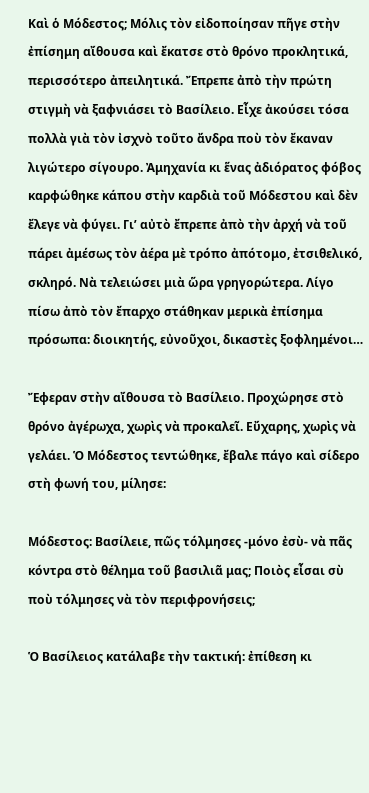Καὶ ὁ Μόδεστος; Μόλις τὸν εἰδοποίησαν πῆγε στὴν ἐπίσημη αἴθουσα καὶ ἔκατσε στὸ θρόνο προκλητικά, περισσότερο ἀπειλητικά. Ἔπρεπε ἀπὸ τὴν πρώτη στιγμὴ νὰ ξαφνιάσει τὸ Βασίλειο. Εἶχε ἀκούσει τόσα πολλὰ γιὰ τὸν ἰσχνὸ τοῦτο ἄνδρα ποὺ τὸν ἔκαναν λιγώτερο σίγουρο. Ἀμηχανία κι ἕνας ἀδιόρατος φόβος καρφώθηκε κάπου στὴν καρδιὰ τοῦ Μόδεστου καὶ δὲν ἔλεγε νὰ φύγει. Γι’ αὐτὸ ἔπρεπε ἀπὸ τὴν ἀρχή νὰ τοῦ πάρει ἀμέσως τὸν ἀέρα μὲ τρόπο ἀπότομο, ἐτσιθελικό, σκληρό. Νὰ τελειώσει μιὰ ὥρα γρηγορώτερα. Λίγο πίσω ἀπὸ τὸν ἔπαρχο στάθηκαν μερικὰ ἐπίσημα πρόσωπα: διοικητής, εὐνοῦχοι, δικαστὲς ξοφλημένοι…

Ἔφεραν στὴν αἴθουσα τὸ Βασίλειο. Προχώρησε στὸ θρόνο ἀγέρωχα, χωρὶς νὰ προκαλεῖ. Εὔχαρης, χωρὶς νὰ γελάει. Ὁ Μόδεστος τεντώθηκε, ἔβαλε πάγο καὶ σίδερο στὴ φωνή του, μίλησε:

Μόδεστος: Βασίλειε, πῶς τόλμησες -μόνο ἐσὺ- νὰ πᾶς κόντρα στὸ θέλημα τοῦ βασιλιᾶ μας; Ποιὸς εἶσαι σὺ ποὺ τόλμησες νὰ τὸν περιφρονήσεις;

Ὁ Βασίλειος κατάλαβε τὴν τακτική: ἐπίθεση κι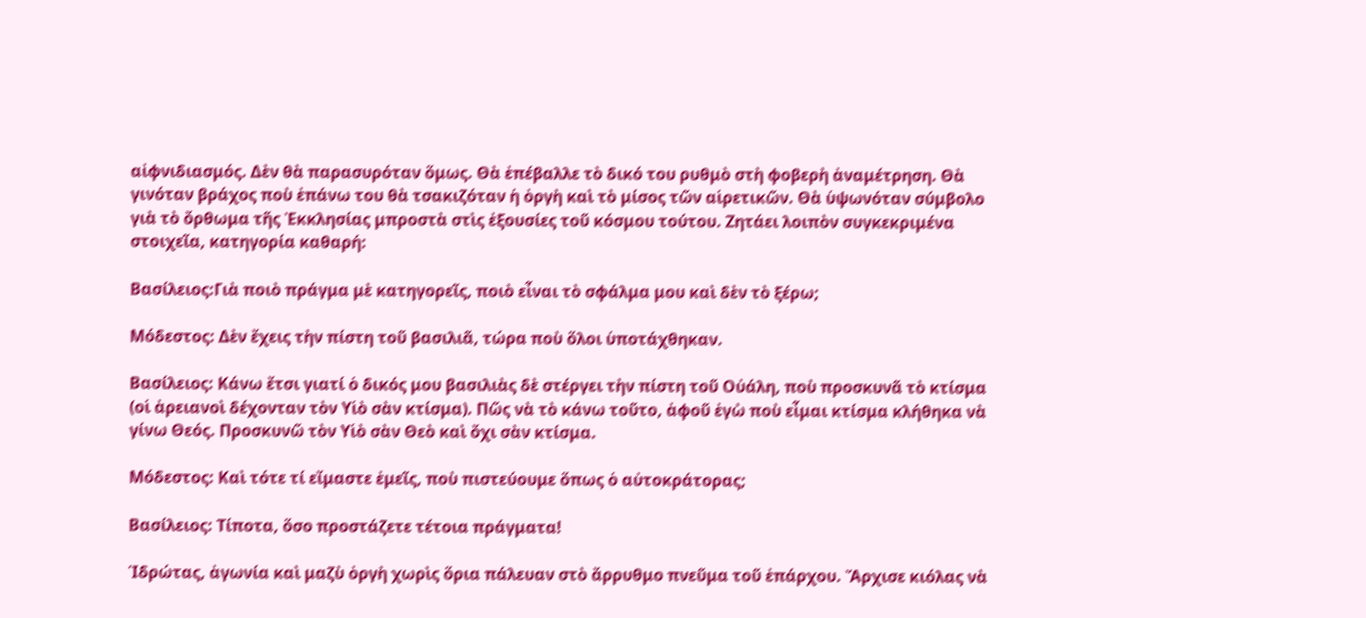αἰφνιδιασμός. Δὲν θὰ παρασυρόταν ὅμως. Θὰ ἐπέβαλλε τὸ δικό του ρυθμὸ στὴ φοβερὴ ἀναμέτρηση. Θὰ γινόταν βράχος ποὺ ἐπάνω του θὰ τσακιζόταν ἡ ὀργὴ καὶ τὸ μίσος τῶν αἱρετικῶν. Θὰ ὑψωνόταν σύμβολο γιὰ τὸ ὄρθωμα τῆς Ἐκκλησίας μπροστὰ στὶς ἐξουσίες τοῦ κόσμου τούτου. Ζητάει λοιπὸν συγκεκριμένα στοιχεῖα, κατηγορία καθαρή:

Βασίλειος:Γιὰ ποιὸ πράγμα μὲ κατηγορεῖς, ποιὸ εἶναι τὸ σφάλμα μου καὶ δὲν τὸ ξέρω;

Μόδεστος: Δὲν ἔχεις τὴν πίστη τοῦ βασιλιᾶ, τώρα ποὺ ὅλοι ὑποτάχθηκαν.

Βασίλειος: Κάνω ἔτσι γιατί ὁ δικός μου βασιλιὰς δὲ στέργει τὴν πίστη τοῦ Οὐάλη, ποὺ προσκυνᾶ τὸ κτίσμα (οἱ ἀρειανοὶ δέχονταν τὸν Υἱὸ σὰν κτίσμα). Πῶς νὰ τὸ κάνω τοῦτο, ἀφοῦ ἐγὼ ποὺ εἶμαι κτίσμα κλήθηκα νὰ γίνω Θεός. Προσκυνῶ τὸν Υἱὸ σὰν Θεὸ καὶ ὄχι σὰν κτίσμα.

Μόδεστος: Καὶ τότε τί εἴμαστε ἐμεῖς, ποὺ πιστεύουμε ὅπως ὁ αὐτοκράτορας;

Βασίλειος: Τίποτα, ὅσο προστάζετε τέτοια πράγματα!

Ἱδρώτας, ἀγωνία καὶ μαζὺ ὀργὴ χωρὶς ὅρια πάλευαν στὸ ἄρρυθμο πνεῦμα τοῦ ἐπάρχου. Ἄρχισε κιόλας νὰ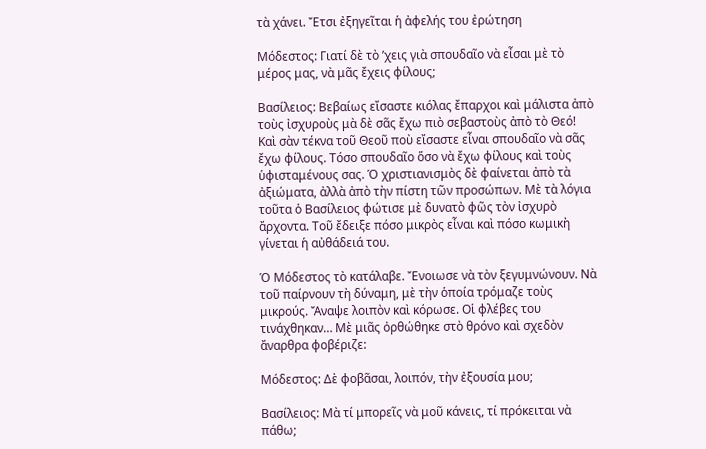τὰ χάνει. Ἔτσι ἐξηγεῖται ἡ ἀφελής του ἐρώτηση

Μόδεστος: Γιατί δὲ τὸ ’χεις γιὰ σπουδαῖο νὰ εἶσαι μὲ τὸ μέρος μας, νὰ μᾶς ἔχεις φίλους;

Βασίλειος: Βεβαίως εἴσαστε κιόλας ἔπαρχοι καὶ μάλιστα ἀπὸ τοὺς ἰσχυροὺς μὰ δὲ σᾶς ἔχω πιὸ σεβαστοὺς ἀπὸ τὸ Θεό! Καὶ σὰν τέκνα τοῦ Θεοῦ ποὺ εἴσαστε εἶναι σπουδαῖο νὰ σᾶς ἔχω φίλους. Τόσο σπουδαῖο ὅσο νὰ ἔχω φίλους καὶ τοὺς ὑφισταμένους σας. Ὁ χριστιανισμὸς δὲ φαίνεται ἀπὸ τὰ ἀξιώματα, ἀλλὰ ἀπὸ τὴν πίστη τῶν προσώπων. Μὲ τὰ λόγια τοῦτα ὁ Βασίλειος φώτισε μὲ δυνατὸ φῶς τὸν ἰσχυρὸ ἄρχοντα. Τοῦ ἔδειξε πόσο μικρὸς εἶναι καὶ πόσο κωμικὴ γίνεται ἡ αὐθάδειά του.

Ὁ Μόδεστος τὸ κατάλαβε. Ἔνοιωσε νὰ τὸν ξεγυμνώνουν. Νὰ τοῦ παίρνουν τὴ δύναμη, μὲ τὴν ὁποία τρόμαζε τοὺς μικρούς. Ἄναψε λοιπὸν καὶ κόρωσε. Οἱ φλέβες του τινάχθηκαν… Μὲ μιᾶς ὀρθώθηκε στὸ θρόνο καὶ σχεδὸν ἄναρθρα φοβέριζε:

Μόδεστος: Δὲ φοβᾶσαι, λοιπόν, τὴν ἐξουσία μου;

Βασίλειος: Μὰ τί μπορεῖς νὰ μοῦ κάνεις, τί πρόκειται νὰ πάθω;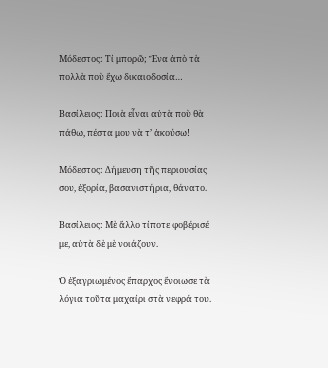Μόδεστος: Τί μπορῶ; Ἕνα ἀπὸ τὰ πολλὰ ποὺ ἔχω δικαιοδοσία…

Βασίλειος: Ποιὰ εἶναι αὐτὰ ποὺ θὰ πάθω, πέστα μου νὰ τ’ ἀκούσω!

Μόδεστος: Δήμευση τῆς περιουσίας σου, ἐξορία, βασανιστήρια, θάνατο.

Βασίλειος: Μὲ ἄλλο τίποτε φοβέρισέ με, αὐτὰ δὲ μὲ νοιάζουν.

Ὁ ἐξαγριωμένος ἔπαρχος ἔνοιωσε τὰ λόγια τοῦτα μαχαίρι στὰ νεφρά του.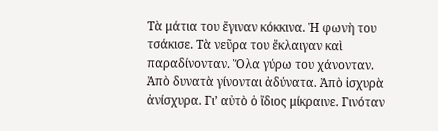Τὰ μάτια του ἔγιναν κόκκινα. Ἡ φωνὴ του τσάκισε. Τὰ νεῦρα του ἔκλαιγαν καὶ παραδίνονταν. Ὅλα γύρω του χάνονταν. Ἀπὸ δυνατὰ γίνονται ἀδύνατα. Ἀπὸ ἰσχυρὰ ἀνίσχυρα. Γι’ αὐτὸ ὁ ἴδιος μίκραινε. Γινόταν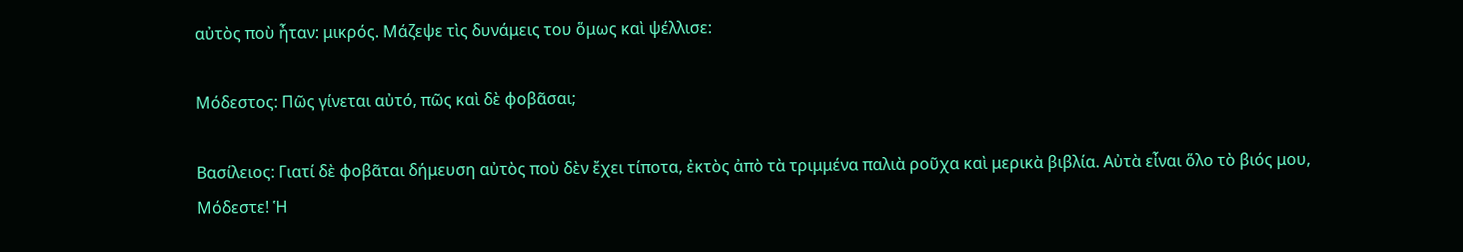αὐτὸς ποὺ ἦταν: μικρός. Μάζεψε τὶς δυνάμεις του ὅμως καὶ ψέλλισε:

Μόδεστος: Πῶς γίνεται αὐτό, πῶς καὶ δὲ φοβᾶσαι;

Βασίλειος: Γιατί δὲ φοβᾶται δήμευση αὐτὸς ποὺ δὲν ἔχει τίποτα, ἐκτὸς ἀπὸ τὰ τριμμένα παλιὰ ροῦχα καὶ μερικὰ βιβλία. Αὐτὰ εἶναι ὅλο τὸ βιός μου, Μόδεστε! Ἡ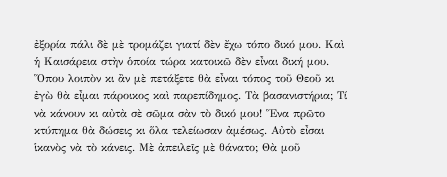ἐξορία πάλι δὲ μὲ τρομάζει γιατί δὲν ἔχω τόπο δικό μου. Καὶ ἡ Καισάρεια στὴν ὁποία τώρα κατοικῶ δὲν εἶναι δική μου. Ὅπου λοιπὸν κι ἂν μὲ πετάξετε θὰ εἶναι τόπος τοῦ Θεοῦ κι ἐγὼ θὰ εἶμαι πάροικος καὶ παρεπίδημος. Τὰ βασανιστήρια; Τί νὰ κάνουν κι αὐτὰ σὲ σῶμα σὰν τὸ δικό μου! Ἕνα πρῶτο κτύπημα θὰ δώσεις κι ὅλα τελείωσαν ἀμέσως. Αὐτὸ εἶσαι ἱκανὸς νὰ τὸ κάνεις. Μὲ ἀπειλεῖς μὲ θάνατο; Θὰ μοῦ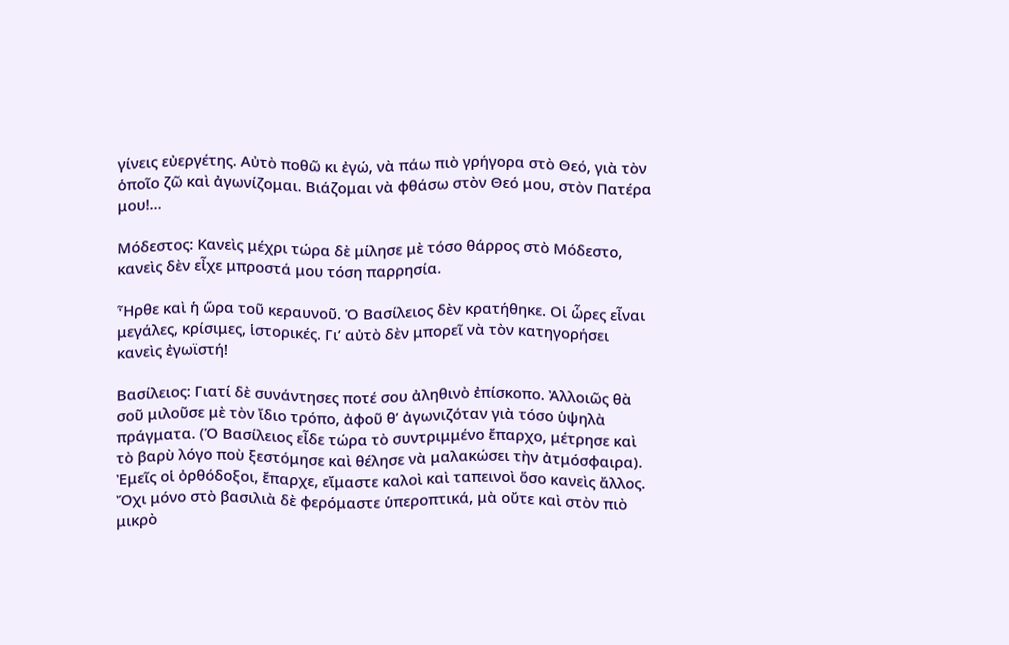γίνεις εὐεργέτης. Αὐτὸ ποθῶ κι ἐγώ, νὰ πάω πιὸ γρήγορα στὸ Θεό, γιὰ τὸν ὁποῖο ζῶ καὶ ἀγωνίζομαι. Βιάζομαι νὰ φθάσω στὸν Θεό μου, στὸν Πατέρα μου!…

Μόδεστος: Κανεὶς μέχρι τώρα δὲ μίλησε μὲ τόσο θάρρος στὸ Μόδεστο, κανεὶς δὲν εἶχε μπροστά μου τόση παρρησία.

Ἦρθε καὶ ἡ ὥρα τοῦ κεραυνοῦ. Ὁ Βασίλειος δὲν κρατήθηκε. Οἱ ὧρες εἶναι μεγάλες, κρίσιμες, ἱστορικές. Γι’ αὐτὸ δὲν μπορεῖ νὰ τὸν κατηγορήσει κανεὶς ἐγωϊστή!

Βασίλειος: Γιατί δὲ συνάντησες ποτέ σου ἀληθινὸ ἐπίσκοπο. Ἀλλοιῶς θὰ σοῦ μιλοῦσε μὲ τὸν ἴδιο τρόπο, ἀφοῦ θ’ ἀγωνιζόταν γιὰ τόσο ὑψηλὰ πράγματα. (Ὁ Βασίλειος εἶδε τώρα τὸ συντριμμένο ἔπαρχο, μέτρησε καὶ τὸ βαρὺ λόγο ποὺ ξεστόμησε καὶ θέλησε νὰ μαλακώσει τὴν ἀτμόσφαιρα). Ἐμεῖς οἱ ὀρθόδοξοι, ἔπαρχε, εἴμαστε καλοὶ καὶ ταπεινοὶ ὅσο κανεὶς ἄλλος. Ὄχι μόνο στὸ βασιλιὰ δὲ φερόμαστε ὑπεροπτικά, μὰ οὔτε καὶ στὸν πιὸ μικρὸ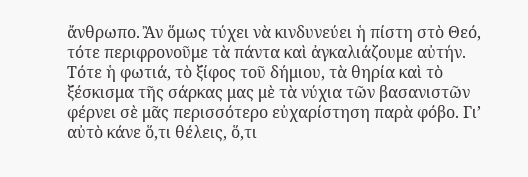ἄνθρωπο. Ἂν ὅμως τύχει νὰ κινδυνεύει ἡ πίστη στὸ Θεό, τότε περιφρονοῦμε τὰ πάντα καὶ ἀγκαλιάζουμε αὐτήν. Τότε ἡ φωτιά, τὸ ξίφος τοῦ δήμιου, τὰ θηρία καὶ τὸ ξέσκισμα τῆς σάρκας μας μὲ τὰ νύχια τῶν βασανιστῶν φέρνει σὲ μᾶς περισσότερο εὐχαρίστηση παρὰ φόβο. Γι’ αὐτὸ κάνε ὅ,τι θέλεις, ὅ,τι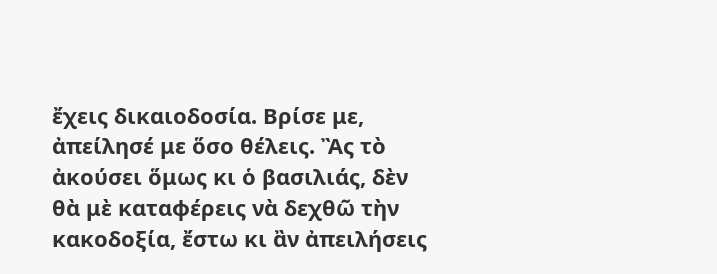ἔχεις δικαιοδοσία. Βρίσε με, ἀπείλησέ με ὅσο θέλεις. Ἂς τὸ ἀκούσει ὅμως κι ὁ βασιλιάς, δὲν θὰ μὲ καταφέρεις νὰ δεχθῶ τὴν κακοδοξία, ἔστω κι ἂν ἀπειλήσεις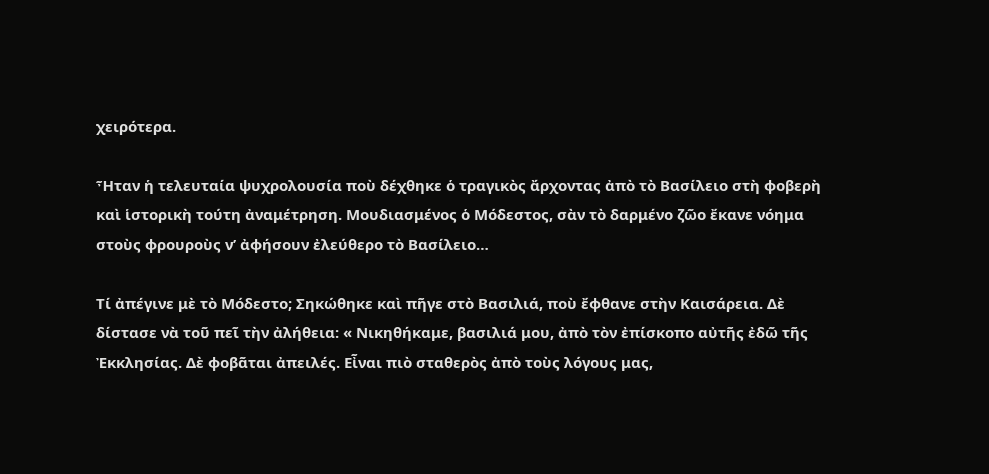χειρότερα.

Ἦταν ἡ τελευταία ψυχρολουσία ποὺ δέχθηκε ὁ τραγικὸς ἄρχοντας ἀπὸ τὸ Βασίλειο στὴ φοβερὴ καὶ ἱστορικὴ τούτη ἀναμέτρηση. Μουδιασμένος ὁ Μόδεστος, σὰν τὸ δαρμένο ζῶο ἔκανε νόημα στοὺς φρουροὺς ν’ ἀφήσουν ἐλεύθερο τὸ Βασίλειο…

Τί ἀπέγινε μὲ τὸ Μόδεστο; Σηκώθηκε καὶ πῆγε στὸ Βασιλιά, ποὺ ἔφθανε στὴν Καισάρεια. Δὲ δίστασε νὰ τοῦ πεῖ τὴν ἀλήθεια: « Νικηθήκαμε, βασιλιά μου, ἀπὸ τὸν ἐπίσκοπο αὐτῆς ἐδῶ τῆς Ἐκκλησίας. Δὲ φοβᾶται ἀπειλές. Εἶναι πιὸ σταθερὸς ἀπὸ τοὺς λόγους μας,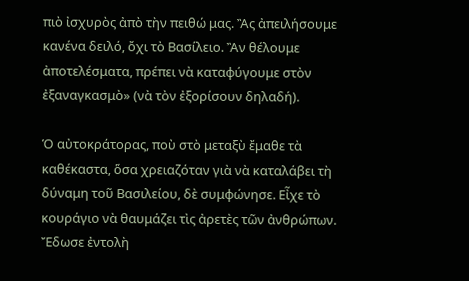πιὸ ἰσχυρὸς ἀπὸ τὴν πειθώ μας. Ἂς ἀπειλήσουμε κανένα δειλό, ὄχι τὸ Βασίλειο. Ἂν θέλουμε ἀποτελέσματα, πρέπει νὰ καταφύγουμε στὸν ἐξαναγκασμὸ» (νὰ τὸν ἐξορίσουν δηλαδή).

Ὁ αὐτοκράτορας, ποὺ στὸ μεταξὺ ἔμαθε τὰ καθέκαστα, ὅσα χρειαζόταν γιὰ νὰ καταλάβει τὴ δύναμη τοῦ Βασιλείου, δὲ συμφώνησε. Εἶχε τὸ κουράγιο νὰ θαυμάζει τὶς ἀρετὲς τῶν ἀνθρώπων. Ἔδωσε ἐντολὴ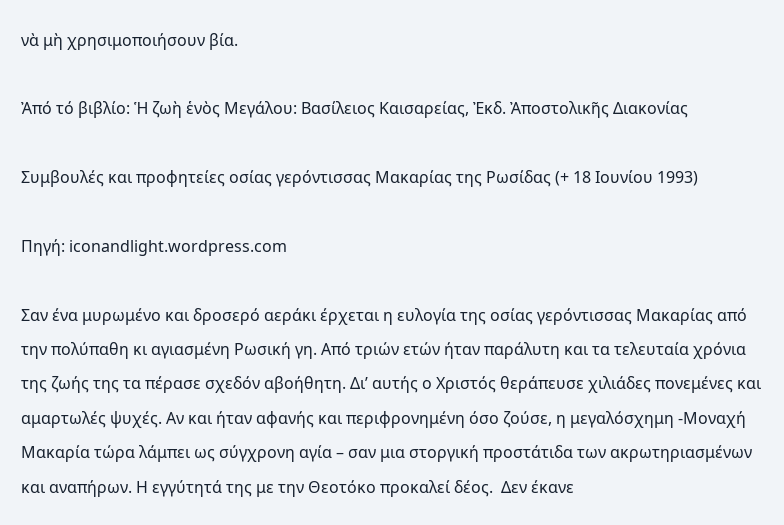νὰ μὴ χρησιμοποιήσουν βία.

Ἀπό τό βιβλίο: Ἡ ζωὴ ἑνὸς Μεγάλου: Βασίλειος Καισαρείας, Ἐκδ. Ἀποστολικῆς Διακονίας

Συμβουλές και προφητείες οσίας γερόντισσας Μακαρίας της Ρωσίδας (+ 18 Ιουνίου 1993)

Πηγή: iconandlight.wordpress.com

Σαν ένα μυρωμένο και δροσερό αεράκι έρχεται η ευλογία της οσίας γερόντισσας Μακαρίας από την πολύπαθη κι αγιασμένη Ρωσική γη. Από τριών ετών ήταν παράλυτη και τα τελευταία χρόνια της ζωής της τα πέρασε σχεδόν αβοήθητη. Δι’ αυτής ο Χριστός θεράπευσε χιλιάδες πονεμένες και αμαρτωλές ψυχές. Αν και ήταν αφανής και περιφρονημένη όσο ζούσε, η μεγαλόσχημη -Μοναχή Μακαρία τώρα λάμπει ως σύγχρονη αγία – σαν μια στοργική προστάτιδα των ακρωτηριασμένων και αναπήρων. Η εγγύτητά της με την Θεοτόκο προκαλεί δέος.  Δεν έκανε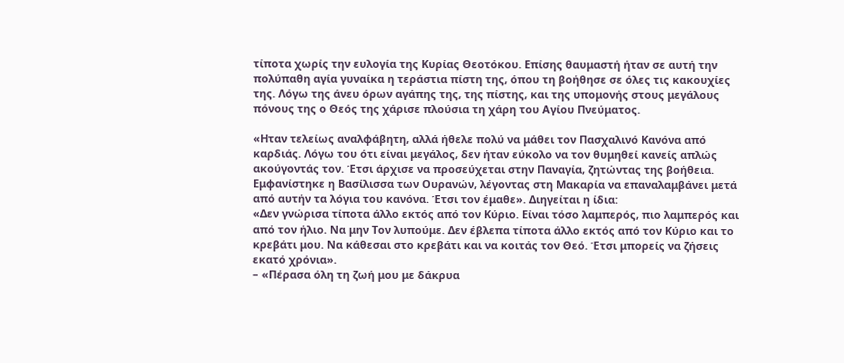τίποτα χωρίς την ευλογία της Κυρίας Θεοτόκου. Επίσης θαυμαστή ήταν σε αυτή την πολύπαθη αγία γυναίκα η τεράστια πίστη της, όπου τη βοήθησε σε όλες τις κακουχίες της. Λόγω της άνευ όρων αγάπης της, της πίστης, και της υπομονής στους μεγάλους πόνους της ο Θεός της χάρισε πλούσια τη χάρη του Αγίου Πνεύματος.

«Ηταν τελείως αναλφάβητη, αλλά ήθελε πολύ να μάθει τον Πασχαλινό Κανόνα από καρδιάς. Λόγω του ότι είναι μεγάλος, δεν ήταν εύκολο να τον θυμηθεί κανείς απλώς ακούγοντάς τον. Έτσι άρχισε να προσεύχεται στην Παναγία, ζητώντας της βοήθεια. Εμφανίστηκε η Βασίλισσα των Ουρανών, λέγοντας στη Μακαρία να επαναλαμβάνει μετά από αυτήν τα λόγια του κανόνα. Έτσι τον έμαθε». Διηγείται η ίδια:
«Δεν γνώρισα τίποτα άλλο εκτός από τον Κύριο. Είναι τόσο λαμπερός, πιο λαμπερός και από τον ήλιο. Να μην Τον λυπούμε. Δεν έβλεπα τίποτα άλλο εκτός από τον Κύριο και το κρεβάτι μου. Να κάθεσαι στο κρεβάτι και να κοιτάς τον Θεό. Έτσι μπορείς να ζήσεις εκατό χρόνια».
– «Πέρασα όλη τη ζωή μου με δάκρυα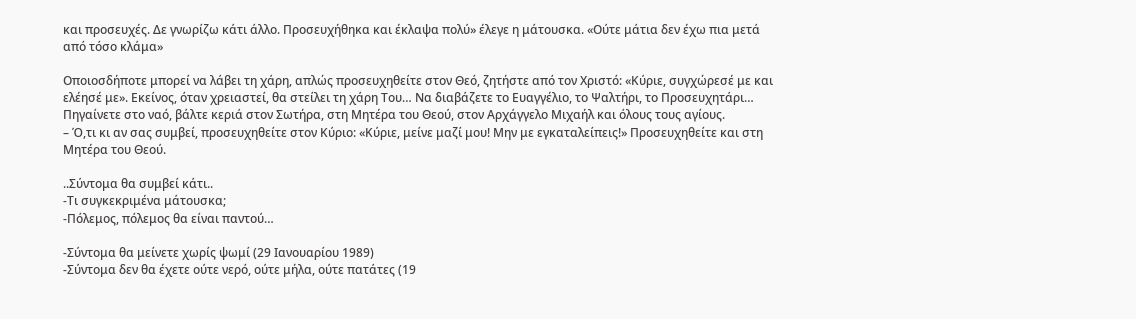και προσευχές. Δε γνωρίζω κάτι άλλο. Προσευχήθηκα και έκλαψα πολύ» έλεγε η μάτουσκα. «Ούτε μάτια δεν έχω πια μετά από τόσο κλάμα»

Οποιοσδήποτε μπορεί να λάβει τη χάρη, απλώς προσευχηθείτε στον Θεό, ζητήστε από τον Χριστό: «Κύριε, συγχώρεσέ με και ελέησέ με». Εκείνος, όταν χρειαστεί, θα στείλει τη χάρη Του… Να διαβάζετε το Ευαγγέλιο, το Ψαλτήρι, το Προσευχητάρι…
Πηγαίνετε στο ναό, βάλτε κεριά στον Σωτήρα, στη Μητέρα του Θεού, στον Αρχάγγελο Μιχαήλ και όλους τους αγίους.
– Ό,τι κι αν σας συμβεί, προσευχηθείτε στον Κύριο: «Κύριε, μείνε μαζί μου! Μην με εγκαταλείπεις!» Προσευχηθείτε και στη Μητέρα του Θεού.

..Σύντομα θα συμβεί κάτι..
-Τι συγκεκριμένα μάτουσκα;
-Πόλεμος, πόλεμος θα είναι παντού…

-Σύντομα θα μείνετε χωρίς ψωμί (29 Ιανουαρίου 1989)
-Σύντομα δεν θα έχετε ούτε νερό, ούτε μήλα, ούτε πατάτες (19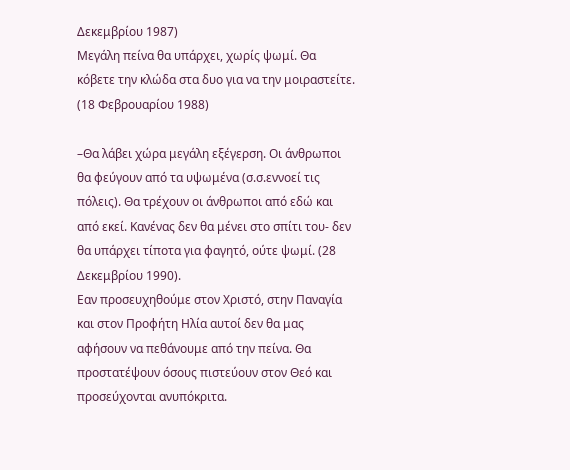Δεκεμβρίου 1987)
Μεγάλη πείνα θα υπάρχει, χωρίς ψωμί. Θα κόβετε την κλώδα στα δυο για να την μοιραστείτε. (18 Φεβρουαρίου 1988)

–Θα λάβει χώρα μεγάλη εξέγερση. Οι άνθρωποι θα φεύγουν από τα υψωμένα (σ.σ.εννοεί τις πόλεις). Θα τρέχουν οι άνθρωποι από εδώ και από εκεί. Κανένας δεν θα μένει στο σπίτι του- δεν θα υπάρχει τίποτα για φαγητό, ούτε ψωμί. (28 Δεκεμβρίου 1990).
Εαν προσευχηθούμε στον Χριστό, στην Παναγία και στον Προφήτη Ηλία αυτοί δεν θα μας αφήσουν να πεθάνουμε από την πείνα. Θα προστατέψουν όσους πιστεύουν στον Θεό και προσεύχονται ανυπόκριτα.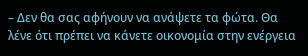– Δεν θα σας αφήνουν να ανάψετε τα φώτα. Θα λένε ότι πρέπει να κάνετε οικονομία στην ενέργεια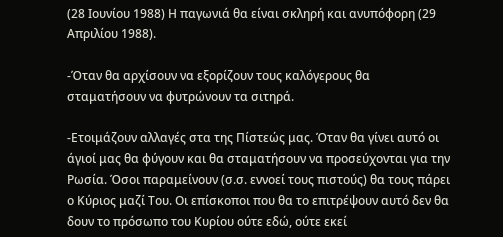(28 Ιουνίου 1988) Η παγωνιά θα είναι σκληρή και ανυπόφορη (29 Απριλίου 1988).

-Όταν θα αρχίσουν να εξορίζουν τους καλόγερους θα σταματήσουν να φυτρώνουν τα σιτηρά.

-Ετοιμάζουν αλλαγές στα της Πίστεώς μας. Όταν θα γίνει αυτό οι άγιοί μας θα φύγουν και θα σταματήσουν να προσεύχονται για την Ρωσία. Όσοι παραμείνουν (σ.σ. εννοεί τους πιστούς) θα τους πάρει ο Κύριος μαζί Του. Οι επίσκοποι που θα το επιτρέψουν αυτό δεν θα δουν το πρόσωπο του Κυρίου ούτε εδώ, ούτε εκεί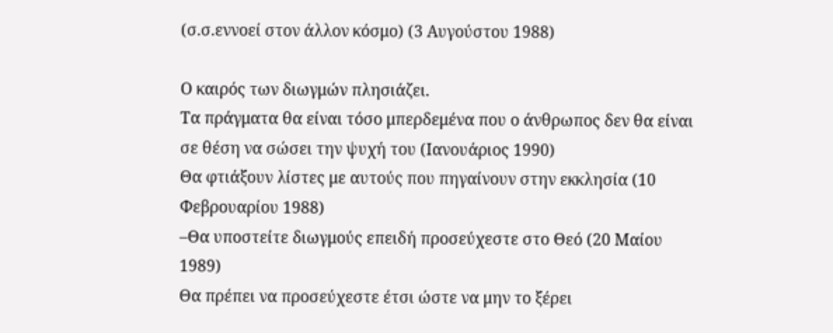(σ.σ.εννοεί στον άλλον κόσμο) (3 Αυγούστου 1988)

Ο καιρός των διωγμών πλησιάζει.
Τα πράγματα θα είναι τόσο μπερδεμένα που ο άνθρωπος δεν θα είναι σε θέση να σώσει την ψυχή του (Ιανουάριος 1990)
Θα φτιάξουν λίστες με αυτούς που πηγαίνουν στην εκκλησία (10 Φεβρουαρίου 1988)
–Θα υποστείτε διωγμούς επειδή προσεύχεστε στο Θεό (20 Μαίου 1989)
Θα πρέπει να προσεύχεστε έτσι ώστε να μην το ξέρει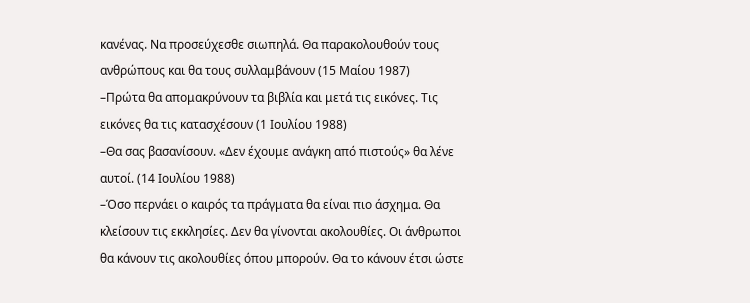κανένας. Να προσεύχεσθε σιωπηλά. Θα παρακολουθούν τους ανθρώπους και θα τους συλλαμβάνουν (15 Μαίου 1987)
–Πρώτα θα απομακρύνουν τα βιβλία και μετά τις εικόνες. Τις εικόνες θα τις κατασχέσουν (1 Ιουλίου 1988)
–Θα σας βασανίσουν. «Δεν έχουμε ανάγκη από πιστούς» θα λένε αυτοί. (14 Ιουλίου 1988)
–Όσο περνάει ο καιρός τα πράγματα θα είναι πιο άσχημα. Θα κλείσουν τις εκκλησίες. Δεν θα γίνονται ακολουθίες. Οι άνθρωποι θα κάνουν τις ακολουθίες όπου μπορούν. Θα το κάνουν έτσι ώστε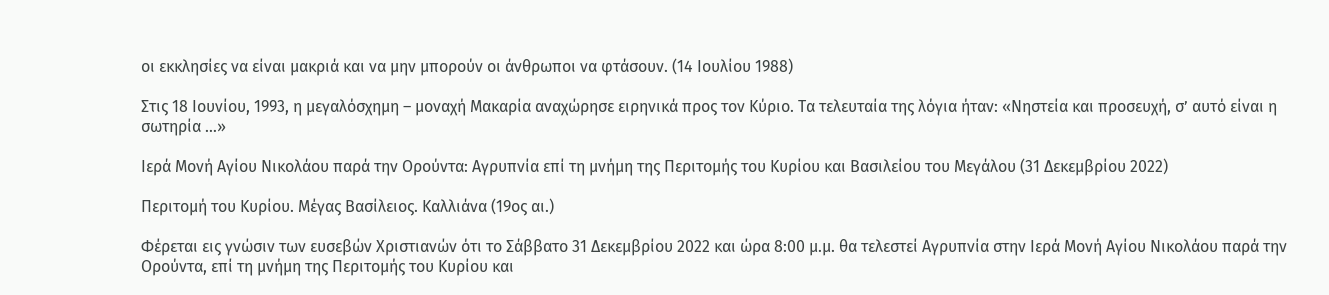οι εκκλησίες να είναι μακριά και να μην μπορούν οι άνθρωποι να φτάσουν. (14 Ιουλίου 1988)

Στις 18 Ιουνίου, 1993, η μεγαλόσχημη – μοναχή Μακαρία αναχώρησε ειρηνικά προς τον Κύριο. Τα τελευταία της λόγια ήταν: «Νηστεία και προσευχή, σ’ αυτό είναι η σωτηρία …»

Ιερά Μονή Αγίου Νικολάου παρά την Ορούντα: Αγρυπνία επί τη μνήμη της Περιτομής του Κυρίου και Βασιλείου του Μεγάλου (31 Δεκεμβρίου 2022)

Περιτομή του Κυρίου. Μέγας Βασίλειος. Καλλιάνα (19ος αι.)

Φέρεται εις γνώσιν των ευσεβών Χριστιανών ότι το Σάββατο 31 Δεκεμβρίου 2022 και ώρα 8:00 μ.μ. θα τελεστεί Αγρυπνία στην Ιερά Μονή Αγίου Νικολάου παρά την Ορούντα, επί τη μνήμη της Περιτομής του Κυρίου και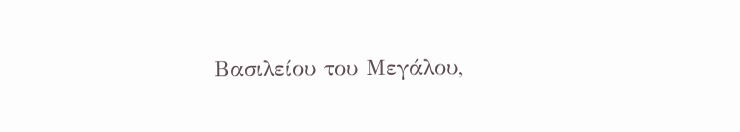Βασιλείου του Μεγάλου,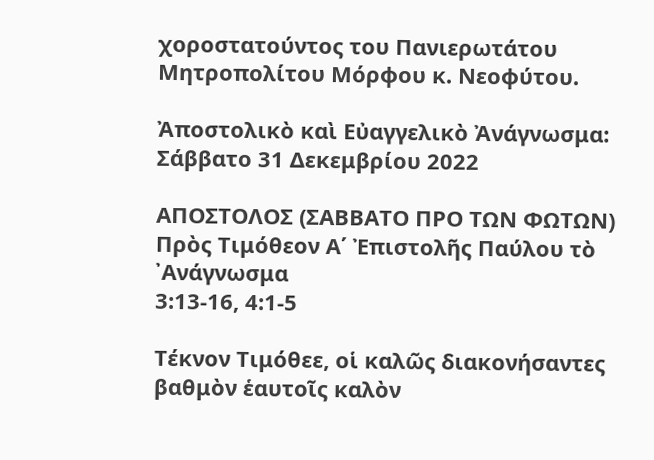χοροστατούντος του Πανιερωτάτου Μητροπολίτου Μόρφου κ. Νεοφύτου.

Ἀποστολικὸ καὶ Εὐαγγελικὸ Ἀνάγνωσμα: Σάββατο 31 Δεκεμβρίου 2022

ΑΠΟΣΤΟΛΟΣ (ΣΑΒΒΑΤΟ ΠΡΟ ΤΩΝ ΦΩΤΩΝ)
Πρὸς Τιμόθεον Α΄ Ἐπιστολῆς Παύλου τὸ ᾽Ανάγνωσμα
3:13-16, 4:1-5

Τέκνον Τιμόθεε, οἱ καλῶς διακονήσαντες βαθμὸν ἑαυτοῖς καλὸν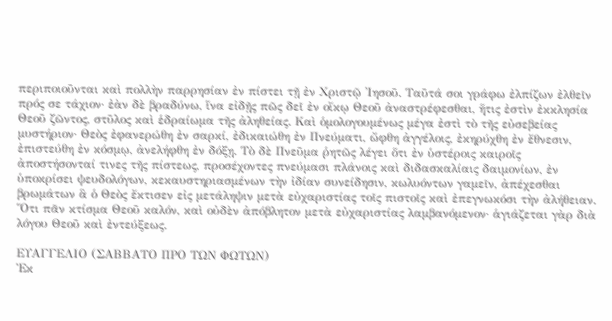περιποιοῦνται καὶ πολλὴν παρρησίαν ἐν πίστει τῇ ἐν Χριστῷ ᾿Ιησοῦ. Ταῦτά σοι γράφω ἐλπίζων ἐλθεῖν πρός σε τάχιον· ἐὰν δὲ βραδύνω, ἵνα εἰδῇς πῶς δεῖ ἐν οἴκῳ Θεοῦ ἀναστρέφεσθαι, ἥτις ἐστὶν ἐκκλησία Θεοῦ ζῶντος, στῦλος καὶ ἑδραίωμα τῆς ἀληθείας. Καὶ ὁμολογουμένως μέγα ἐστὶ τὸ τῆς εὐσεβείας μυστήριον· Θεὸς ἐφανερώθη ἐν σαρκί, ἐδικαιώθη ἐν Πνεύματι, ὤφθη ἀγγέλοις, ἐκηρύχθη ἐν ἔθνεσιν, ἐπιστεύθη ἐν κόσμῳ, ἀνελήφθη ἐν δόξῃ. Τὸ δὲ Πνεῦμα ῥητῶς λέγει ὅτι ἐν ὑστέροις καιροῖς ἀποστήσονταί τινες τῆς πίστεως, προσέχοντες πνεύμασι πλάνοις καὶ διδασκαλίαις δαιμονίων, ἐν ὑποκρίσει ψευδολόγων, κεκαυστηριασμένων τὴν ἰδίαν συνείδησιν, κωλυόντων γαμεῖν, ἀπέχεσθαι βρωμάτων ἃ ὁ Θεὸς ἔκτισεν εἰς μετάληψιν μετὰ εὐχαριστίας τοῖς πιστοῖς καὶ ἐπεγνωκόσι τὴν ἀλήθειαν. Ὅτι πᾶν κτίσμα Θεοῦ καλόν, καὶ οὐδὲν ἀπόβλητον μετὰ εὐχαριστίας λαμβανόμενον· ἁγιάζεται γὰρ διὰ λόγου Θεοῦ καὶ ἐντεύξεως.

ΕΥΑΓΓΕΛΙΟ (ΣΑΒΒΑΤΟ ΠΡΟ ΤΩΝ ΦΩΤΩΝ)
Ἐκ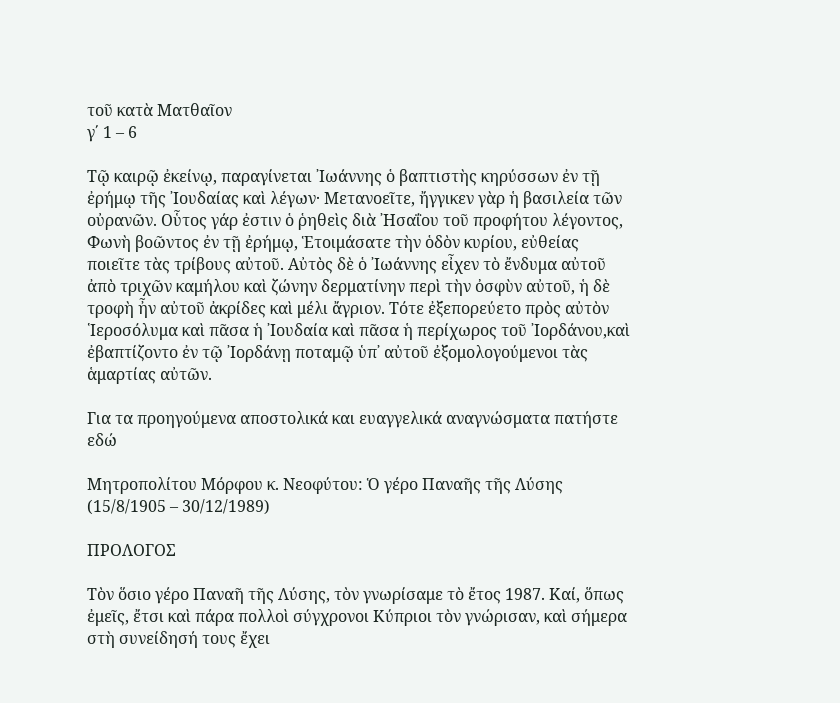τοῦ κατὰ Ματθαῖον
γ΄ 1 – 6

Τῷ καιρῷ ἐκείνῳ, παραγίνεται ᾽Ιωάννης ὁ βαπτιστὴς κηρύσσων ἐν τῇ ἐρήμῳ τῆς ᾽Ιουδαίας καὶ λέγων· Μετανοεῖτε, ἤγγικεν γὰρ ἡ βασιλεία τῶν οὐρανῶν. Οὗτος γάρ ἐστιν ὁ ῥηθεὶς διὰ ᾽Ησαΐου τοῦ προφήτου λέγοντος, Φωνὴ βοῶντος ἐν τῇ ἐρήμῳ, Ἑτοιμάσατε τὴν ὁδὸν κυρίου, εὐθείας ποιεῖτε τὰς τρίβους αὐτοῦ. Αὐτὸς δὲ ὁ ᾽Ιωάννης εἶχεν τὸ ἔνδυμα αὐτοῦ ἀπὸ τριχῶν καμήλου καὶ ζώνην δερματίνην περὶ τὴν ὀσφὺν αὐτοῦ, ἡ δὲ τροφὴ ἦν αὐτοῦ ἀκρίδες καὶ μέλι ἄγριον. Τότε ἐξεπορεύετο πρὸς αὐτὸν ῾Ιεροσόλυμα καὶ πᾶσα ἡ ᾽Ιουδαία καὶ πᾶσα ἡ περίχωρος τοῦ ᾽Ιορδάνου,καὶ ἐβαπτίζοντο ἐν τῷ ᾽Ιορδάνῃ ποταμῷ ὑπ᾽ αὐτοῦ ἐξομολογούμενοι τὰς ἁμαρτίας αὐτῶν.

Για τα προηγούμενα αποστολικά και ευαγγελικά αναγνώσματα πατήστε εδώ

Μητροπολίτου Μόρφου κ. Νεοφύτου: Ὁ γέρο Παναῆς τῆς Λύσης (15/8/1905 – 30/12/1989)

ΠΡΟΛΟΓΟΣ

Τὸν ὅσιο γέρο Παναῆ τῆς Λύσης, τὸν γνωρίσαμε τὸ ἔτος 1987. Καί, ὅπως ἐμεῖς, ἔτσι καὶ πάρα πολλοὶ σύγχρονοι Κύπριοι τὸν γνώρισαν, καὶ σήμερα στὴ συνείδησή τους ἔχει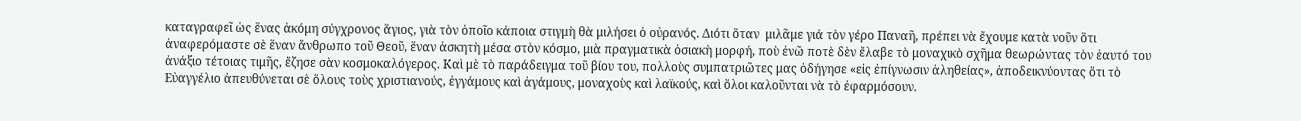καταγραφεῖ ὡς ἕνας ἀκόμη σύγχρονος ἅγιος, γιὰ τὸν ὁποῖο κάποια στιγμὴ θὰ μιλήσει ὁ οὐρανός. Διότι ὅταν  μιλᾶμε γιά τὸν γέρο Παναῆ, πρέπει νὰ ἔχουμε κατὰ νοῦν ὅτι ἀναφερόμαστε σὲ ἕναν ἄνθρωπο τοῦ Θεοῦ, ἕναν ἀσκητὴ μέσα στὸν κόσμο, μιὰ πραγματικὰ ὁσιακὴ μορφή, ποὺ ἐνῶ ποτὲ δὲν ἔλαβε τὸ μοναχικὸ σχῆμα θεωρώντας τὸν ἑαυτό του ἀνάξιο τέτοιας τιμῆς, ἔζησε σὰν κοσμοκαλόγερος. Καὶ μὲ τὸ παράδειγμα τοῦ βίου του, πολλοὺς συμπατριῶτες μας ὁδήγησε «εἰς ἐπίγνωσιν ἀληθείας», ἀποδεικνύοντας ὅτι τὸ Εὐαγγέλιο ἀπευθύνεται σὲ ὅλους τοὺς χριστιανούς, ἐγγάμους καὶ ἀγάμους, μοναχοὺς καὶ λαϊκούς, καὶ ὅλοι καλοῦνται νὰ τὸ ἐφαρμόσουν.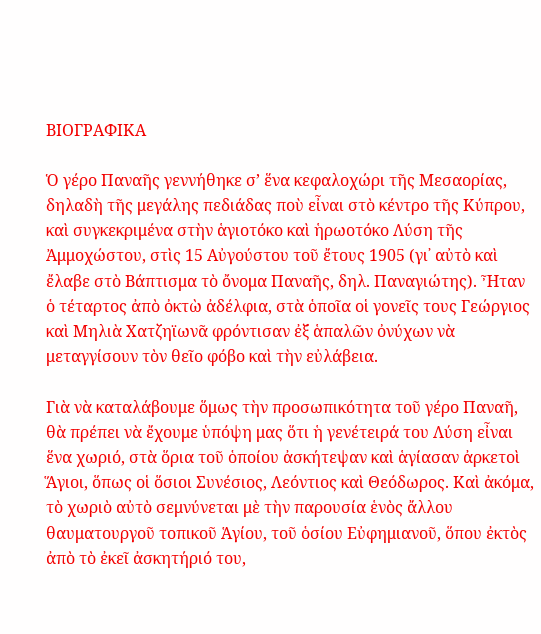ΒΙΟΓΡΑΦΙΚΑ

Ὁ γέρο Παναῆς γεννήθηκε σ’ ἕνα κεφαλοχώρι τῆς Μεσαορίας, δηλαδὴ τῆς μεγάλης πεδιάδας ποὺ εἶναι στὸ κέντρο τῆς Κύπρου, καὶ συγκεκριμένα στὴν ἁγιοτόκο καὶ ἡρωοτόκο Λύση τῆς Ἀμμοχώστου, στὶς 15 Αὐγούστου τοῦ ἔτους 1905 (γι᾽ αὐτὸ καὶ ἔλαβε στὸ Βάπτισμα τὸ ὄνομα Παναῆς, δηλ. Παναγιώτης). Ἦταν ὁ τέταρτος ἀπὸ ὀκτὼ ἀδέλφια, στὰ ὁποῖα οἱ γονεῖς τους Γεώργιος καὶ Μηλιὰ Χατζηϊωνᾶ φρόντισαν ἐξ ἁπαλῶν ὀνύχων νὰ μεταγγίσουν τὸν θεῖο φόβο καὶ τὴν εὐλάβεια.

Γιὰ νὰ καταλάβουμε ὅμως τὴν προσωπικότητα τοῦ γέρο Παναῆ, θὰ πρέπει νὰ ἔχουμε ὑπόψη μας ὅτι ἡ γενέτειρά του Λύση εἶναι ἕνα χωριό, στὰ ὅρια τοῦ ὁποίου ἀσκήτεψαν καὶ ἁγίασαν ἀρκετοὶ Ἅγιοι, ὅπως οἱ ὅσιοι Συνέσιος, Λεόντιος καὶ Θεόδωρος. Καὶ ἀκόμα, τὸ χωριὸ αὐτὸ σεμνύνεται μὲ τὴν παρουσία ἑνὸς ἄλλου θαυματουργοῦ τοπικοῦ Ἁγίου, τοῦ ὁσίου Εὐφημιανοῦ, ὅπου ἐκτὸς ἀπὸ τὸ ἐκεῖ ἀσκητήριό του,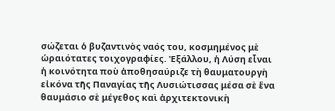σώζεται ὁ βυζαντινὸς ναός του, κοσμημένος μὲ ὡραιότατες τοιχογραφίες. Ἐξάλλου, ἡ Λύση εἶναι ἡ κοινότητα ποὺ ἀποθησαύριζε τὴ θαυματουργὴ εἰκόνα τῆς Παναγίας τῆς Λυσιώτισσας μέσα σὲ ἕνα θαυμάσιο σὲ μέγεθος καὶ ἀρχιτεκτονικὴ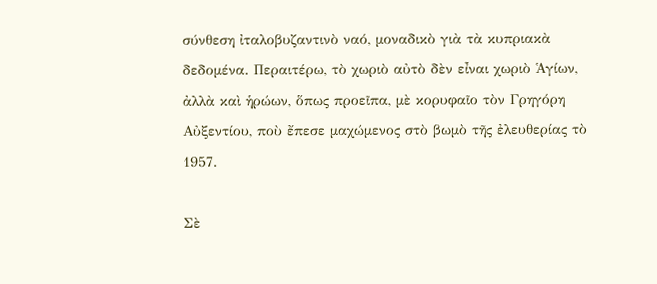σύνθεση ἰταλοβυζαντινὸ ναό, μοναδικὸ γιὰ τὰ κυπριακὰ δεδομένα. Περαιτέρω, τὸ χωριὸ αὐτὸ δὲν εἶναι χωριὸ Ἁγίων, ἀλλὰ καὶ ἡρώων, ὅπως προεῖπα, μὲ κορυφαῖο τὸν Γρηγόρη Αὐξεντίου, ποὺ ἔπεσε μαχώμενος στὸ βωμὸ τῆς ἐλευθερίας τὸ 1957.

Σὲ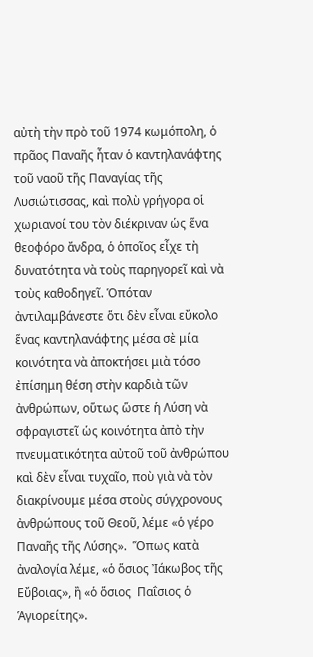αὐτὴ τὴν πρὸ τοῦ 1974 κωμόπολη, ὁ πρᾶος Παναῆς ἦταν ὁ καντηλανάφτης τοῦ ναοῦ τῆς Παναγίας τῆς Λυσιώτισσας, καὶ πολὺ γρήγορα οἱ χωριανοί του τὸν διέκριναν ὡς ἕνα θεοφόρο ἄνδρα, ὁ ὁποῖος εἶχε τὴ δυνατότητα νὰ τοὺς παρηγορεῖ καὶ νὰ τοὺς καθοδηγεῖ. Ὁπόταν ἀντιλαμβάνεστε ὅτι δὲν εἶναι εὔκολο ἕνας καντηλανάφτης μέσα σὲ μία κοινότητα νὰ ἀποκτήσει μιὰ τόσο ἐπίσημη θέση στὴν καρδιὰ τῶν ἀνθρώπων, οὕτως ὥστε ἡ Λύση νὰ σφραγιστεῖ ὡς κοινότητα ἀπὸ τὴν πνευματικότητα αὐτοῦ τοῦ ἀνθρώπου καὶ δὲν εἶναι τυχαῖο, ποὺ γιὰ νὰ τὸν διακρίνουμε μέσα στοὺς σύγχρονους ἀνθρώπους τοῦ Θεοῦ, λέμε «ὁ γέρο Παναῆς τῆς Λύσης».  Ὅπως κατὰ ἀναλογία λέμε, «ὁ ὅσιος Ἰάκωβος τῆς Εὔβοιας», ἢ «ὁ ὅσιος  Παΐσιος ὁ Ἁγιορείτης».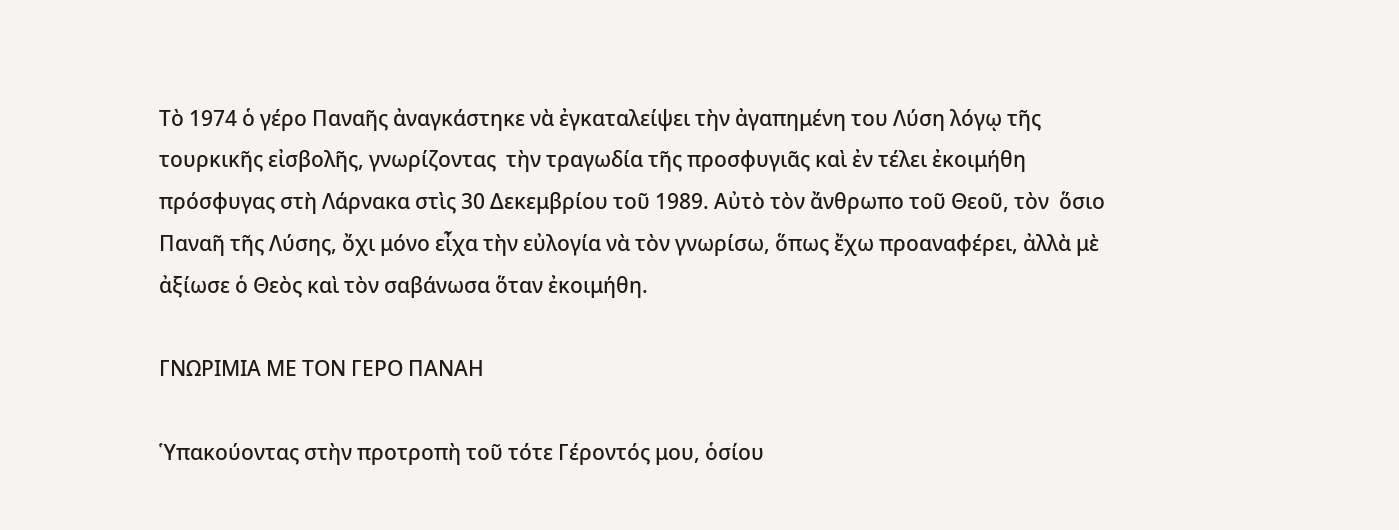Τὸ 1974 ὁ γέρο Παναῆς ἀναγκάστηκε νὰ ἐγκαταλείψει τὴν ἀγαπημένη του Λύση λόγῳ τῆς τουρκικῆς εἰσβολῆς, γνωρίζοντας  τὴν τραγωδία τῆς προσφυγιᾶς καὶ ἐν τέλει ἐκοιμήθη πρόσφυγας στὴ Λάρνακα στὶς 30 Δεκεμβρίου τοῦ 1989. Αὐτὸ τὸν ἄνθρωπο τοῦ Θεοῦ, τὸν  ὅσιο Παναῆ τῆς Λύσης, ὄχι μόνο εἶχα τὴν εὐλογία νὰ τὸν γνωρίσω, ὅπως ἔχω προαναφέρει, ἀλλὰ μὲ ἀξίωσε ὁ Θεὸς καὶ τὸν σαβάνωσα ὅταν ἐκοιμήθη.

ΓΝΩΡΙΜΙΑ ΜΕ ΤΟΝ ΓΕΡΟ ΠΑΝΑΗ

Ὑπακούοντας στὴν προτροπὴ τοῦ τότε Γέροντός μου, ὁσίου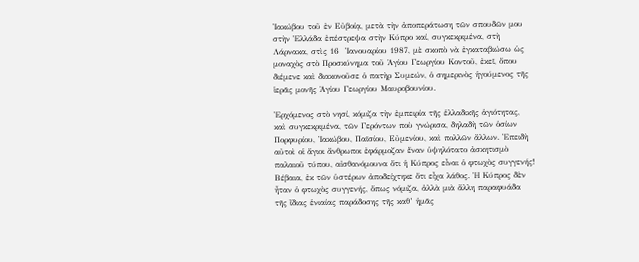Ἰακώβου τοῦ ἐν Εὐβοίᾳ, μετὰ τὴν ἀποπεράτωση τῶν σπουδῶν μου στὴν Ἑλλάδα ἐπέστρεψα στὴν Κύπρο καί, συγκεκριμένα, στὴ Λάρνακα, στὶς 16  Ἰανουαρίου 1987, μὲ σκοπὸ νὰ ἐγκαταβιώσω ὡς μοναχὸς στὸ Προσκύνημα τοῦ Ἁγίου Γεωργίου Κοντοῦ, ἐκεῖ, ὅπου διέμενε καὶ διακονοῦσε ὁ πατὴρ Συμεών, ὁ σημερινὸς ἡγούμενος τῆς ἱερᾶς μονῆς Ἁγίου Γεωργίου Μαυροβουνίου.

Ἐρχόμενος στὸ νησί, κόμιζα τὴν ἐμπειρία τῆς ἑλλαδικῆς ἁγιότητας, καὶ συγκεκριμένα, τῶν Γερόντων ποὺ γνώρισα, δηλαδὴ τῶν ὁσίων Πορφυρίου, Ἰακώβου, Παϊσίου, Εὐμενίου, καὶ πολλῶν ἄλλων. Ἐπειδὴ αὐτοὶ οἱ ἅγιοι ἄνθρωποι ἐφάρμοζαν ἕναν ὑψηλότατο ἀσκητισμὸ παλαιοῦ τύπου, αἰσθανόμουνα ὅτι ἡ Κύπρος εἶναι ὁ φτωχὸς συγγενής! Βέβαια, ἐκ τῶν ὑστέρων ἀποδείχτηκε ὅτι εἶχα λάθος. Ἡ Κύπρος δὲν ἦταν ὁ φτωχὸς συγγενής, ὅπως νόμιζα, ἀλλὰ μιὰ ἄλλη παραφυάδα τῆς ἴδιας ἑνιαίας παράδοσης τῆς καθ’ ἡμᾶς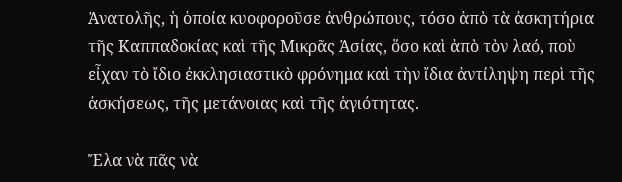Ἀνατολῆς, ἡ ὁποία κυοφοροῦσε ἀνθρώπους, τόσο ἀπὸ τὰ ἀσκητήρια τῆς Καππαδοκίας καὶ τῆς Μικρᾶς Ἀσίας, ὅσο καὶ ἀπὸ τὸν λαό, ποὺ εἶχαν τὸ ἴδιο ἐκκλησιαστικὸ φρόνημα καὶ τὴν ἴδια ἀντίληψη περὶ τῆς ἀσκήσεως, τῆς μετάνοιας καὶ τῆς ἁγιότητας.

Ἔλα νὰ πᾶς νὰ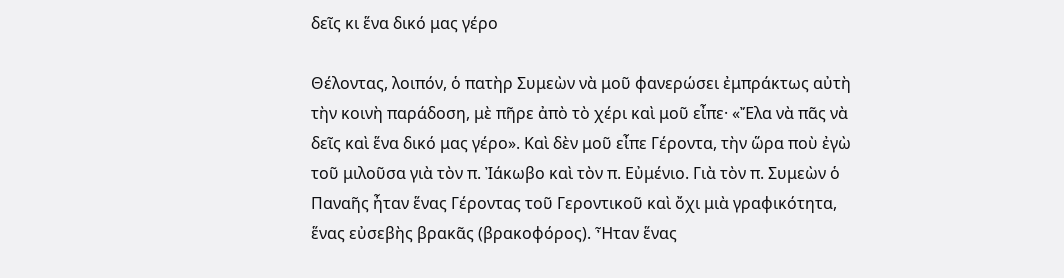δεῖς κι ἕνα δικό μας γέρο

Θέλοντας, λοιπόν, ὁ πατὴρ Συμεὼν νὰ μοῦ φανερώσει ἐμπράκτως αὐτὴ τὴν κοινὴ παράδοση, μὲ πῆρε ἀπὸ τὸ χέρι καὶ μοῦ εἶπε· «Ἔλα νὰ πᾶς νὰ δεῖς καὶ ἕνα δικό μας γέρο». Καὶ δὲν μοῦ εἶπε Γέροντα, τὴν ὥρα ποὺ ἐγὼ τοῦ μιλοῦσα γιὰ τὸν π. Ἰάκωβο καὶ τὸν π. Εὐμένιο. Γιὰ τὸν π. Συμεὼν ὁ Παναῆς ἦταν ἕνας Γέροντας τοῦ Γεροντικοῦ καὶ ὄχι μιὰ γραφικότητα, ἕνας εὐσεβὴς βρακᾶς (βρακοφόρος). Ἦταν ἕνας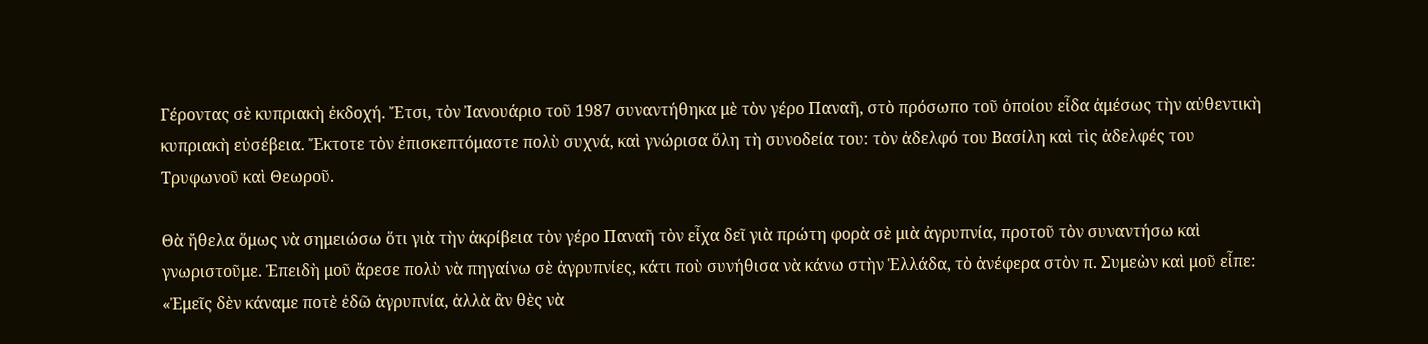Γέροντας σὲ κυπριακὴ ἐκδοχή. Ἔτσι, τὸν Ἰανουάριο τοῦ 1987 συναντήθηκα μὲ τὸν γέρο Παναῆ, στὸ πρόσωπο τοῦ ὁποίου εἶδα ἀμέσως τὴν αὐθεντικὴ κυπριακὴ εὐσέβεια. Ἔκτοτε τὸν ἐπισκεπτόμαστε πολὺ συχνά, καὶ γνώρισα ὅλη τὴ συνοδεία του: τὸν ἀδελφό του Βασίλη καὶ τὶς ἀδελφές του Τρυφωνοῦ καὶ Θεωροῦ.

Θὰ ἤθελα ὅμως νὰ σημειώσω ὅτι γιὰ τὴν ἀκρίβεια τὸν γέρο Παναῆ τὸν εἶχα δεῖ γιὰ πρώτη φορὰ σὲ μιὰ ἀγρυπνία, προτοῦ τὸν συναντήσω καὶ γνωριστοῦμε. Ἐπειδὴ μοῦ ἄρεσε πολὺ νὰ πηγαίνω σὲ ἀγρυπνίες, κάτι ποὺ συνήθισα νὰ κάνω στὴν Ἑλλάδα, τὸ ἀνέφερα στὸν π. Συμεὼν καὶ μοῦ εἶπε: «Ἐμεῖς δὲν κάναμε ποτὲ ἐδῶ ἀγρυπνία, ἀλλὰ ἂν θὲς νὰ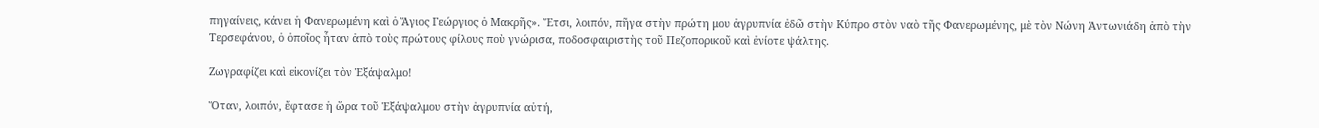πηγαίνεις, κάνει ἡ Φανερωμένη καὶ ὁ Ἅγιος Γεώργιος ὁ Μακρῆς». Ἔτσι, λοιπόν, πῆγα στὴν πρώτη μου ἀγρυπνία ἐδῶ στὴν Κύπρο στὸν ναὸ τῆς Φανερωμένης, μὲ τὸν Νώνη Ἀντωνιάδη ἀπὸ τὴν Τερσεφάνου, ὁ ὁποῖος ἦταν ἀπὸ τοὺς πρώτους φίλους ποὺ γνώρισα, ποδοσφαιριστὴς τοῦ Πεζοπορικοῦ καὶ ἐνίοτε ψάλτης.

Ζωγραφίζει καὶ εἰκονίζει τὸν Ἑξάψαλμο!

Ὅταν, λοιπόν, ἔφτασε ἡ ὥρα τοῦ Ἑξάψαλμου στὴν ἀγρυπνία αὐτή,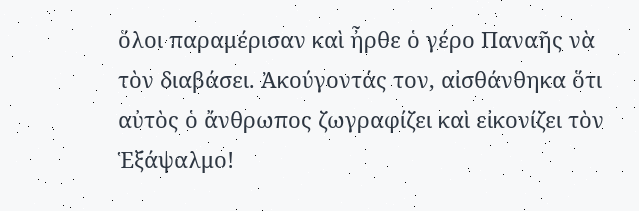ὅλοι παραμέρισαν καὶ ἦρθε ὁ γέρο Παναῆς νὰ τὸν διαβάσει. Ἀκούγοντάς τον, αἰσθάνθηκα ὅτι αὐτὸς ὁ ἄνθρωπος ζωγραφίζει καὶ εἰκονίζει τὸν Ἑξάψαλμο!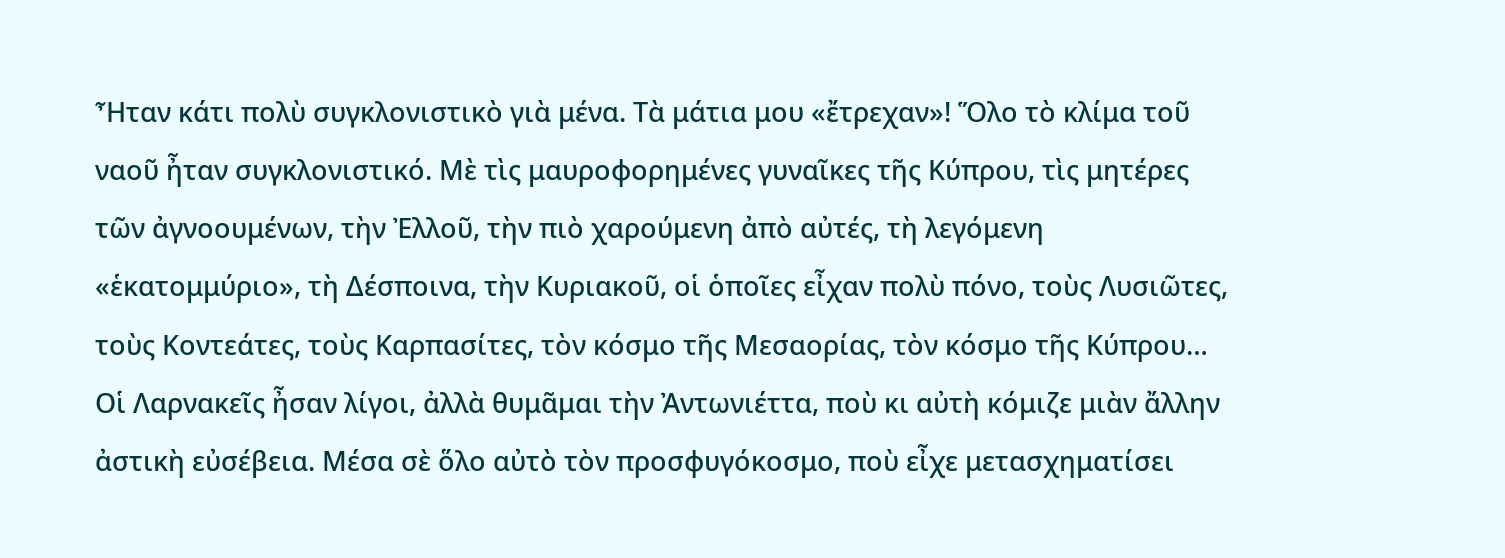Ἦταν κάτι πολὺ συγκλονιστικὸ γιὰ μένα. Τὰ μάτια μου «ἔτρεχαν»! Ὅλο τὸ κλίμα τοῦ ναοῦ ἦταν συγκλονιστικό. Μὲ τὶς μαυροφορημένες γυναῖκες τῆς Κύπρου, τὶς μητέρες τῶν ἀγνοουμένων, τὴν Ἐλλοῦ, τὴν πιὸ χαρούμενη ἀπὸ αὐτές, τὴ λεγόμενη «ἑκατομμύριο», τὴ Δέσποινα, τὴν Κυριακοῦ, οἱ ὁποῖες εἶχαν πολὺ πόνο, τοὺς Λυσιῶτες, τοὺς Κοντεάτες, τοὺς Καρπασίτες, τὸν κόσμο τῆς Μεσαορίας, τὸν κόσμο τῆς Κύπρου… Οἱ Λαρνακεῖς ἦσαν λίγοι, ἀλλὰ θυμᾶμαι τὴν Ἀντωνιέττα, ποὺ κι αὐτὴ κόμιζε μιὰν ἄλλην ἀστικὴ εὐσέβεια. Μέσα σὲ ὅλο αὐτὸ τὸν προσφυγόκοσμο, ποὺ εἶχε μετασχηματίσει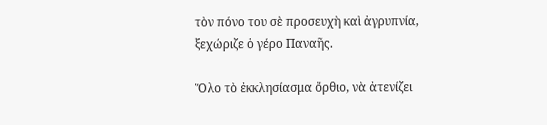τὸν πόνο του σὲ προσευχὴ καὶ ἀγρυπνία, ξεχώριζε ὁ γέρο Παναῆς.

Ὅλο τὸ ἐκκλησίασμα ὄρθιο, νὰ ἀτενίζει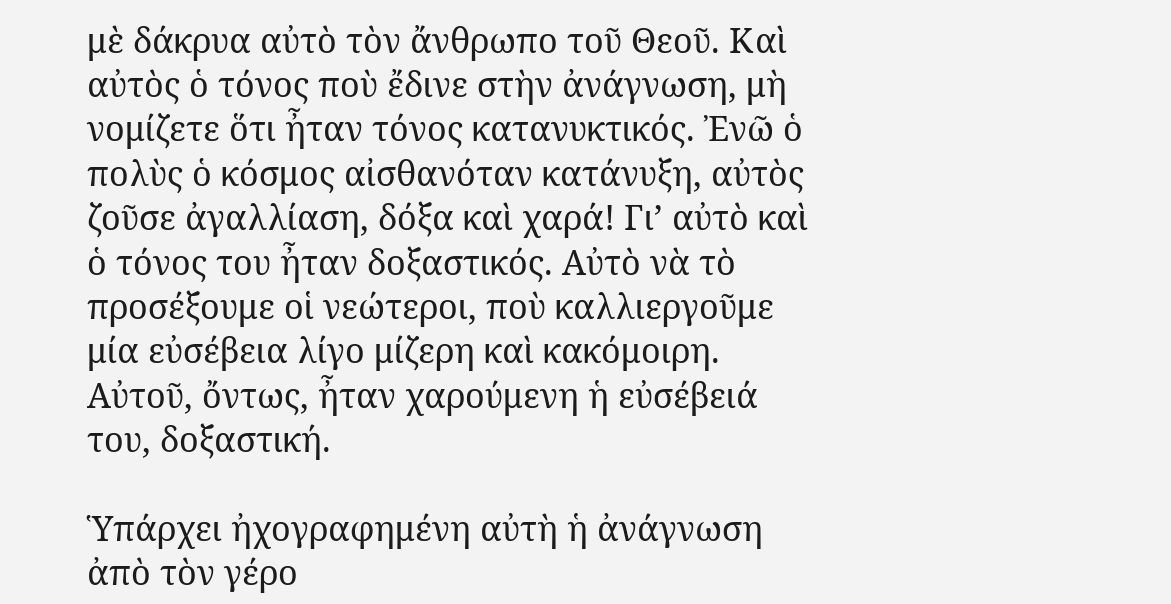μὲ δάκρυα αὐτὸ τὸν ἄνθρωπο τοῦ Θεοῦ. Καὶ αὐτὸς ὁ τόνος ποὺ ἔδινε στὴν ἀνάγνωση, μὴ νομίζετε ὅτι ἦταν τόνος κατανυκτικός. Ἐνῶ ὁ πολὺς ὁ κόσμος αἰσθανόταν κατάνυξη, αὐτὸς ζοῦσε ἀγαλλίαση, δόξα καὶ χαρά! Γι’ αὐτὸ καὶ ὁ τόνος του ἦταν δοξαστικός. Αὐτὸ νὰ τὸ προσέξουμε οἱ νεώτεροι, ποὺ καλλιεργοῦμε μία εὐσέβεια λίγο μίζερη καὶ κακόμοιρη. Αὐτοῦ, ὄντως, ἦταν χαρούμενη ἡ εὐσέβειά του, δοξαστική.

Ὑπάρχει ἠχογραφημένη αὐτὴ ἡ ἀνάγνωση ἀπὸ τὸν γέρο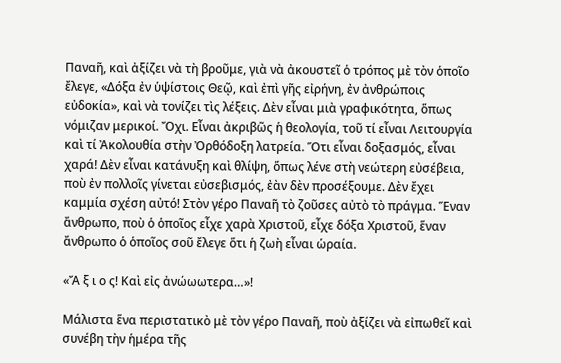Παναῆ, καὶ ἀξίζει νὰ τὴ βροῦμε, γιὰ νὰ ἀκουστεῖ ὁ τρόπος μὲ τὸν ὁποῖο ἔλεγε, «Δόξα ἐν ὑψίστοις Θεῷ, καὶ ἐπὶ γῆς εἰρήνη, ἐν ἀνθρώποις εὐδοκία», καὶ νὰ τονίζει τὶς λέξεις. Δὲν εἶναι μιὰ γραφικότητα, ὅπως νόμιζαν μερικοί. Ὄχι. Εἶναι ἀκριβῶς ἡ θεολογία, τοῦ τί εἶναι Λειτουργία καὶ τί Ἀκολουθία στὴν Ὀρθόδοξη λατρεία. Ὅτι εἶναι δοξασμός, εἶναι χαρά! Δὲν εἶναι κατάνυξη καὶ θλίψη, ὅπως λένε στὴ νεώτερη εὐσέβεια, ποὺ ἐν πολλοῖς γίνεται εὐσεβισμός, ἐὰν δὲν προσέξουμε. Δὲν ἔχει καμμία σχέση αὐτό! Στὸν γέρο Παναῆ τὸ ζοῦσες αὐτὸ τὸ πράγμα. Ἕναν ἄνθρωπο, ποὺ ὁ ὁποῖος εἶχε χαρὰ Χριστοῦ, εἶχε δόξα Χριστοῦ, ἕναν ἄνθρωπο ὁ ὁποῖος σοῦ ἔλεγε ὅτι ἡ ζωὴ εἶναι ὡραία.

«Ἄ ξ ι ο ς! Καὶ εἰς ἀνώωωτερα…»!

Μάλιστα ἕνα περιστατικὸ μὲ τὸν γέρο Παναῆ, ποὺ ἀξίζει νὰ εἰπωθεῖ καὶ συνέβη τὴν ἡμέρα τῆς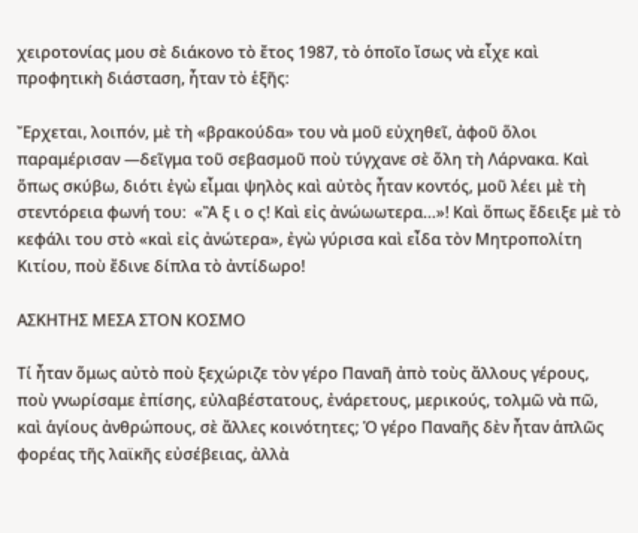χειροτονίας μου σὲ διάκονο τὸ ἔτος 1987, τὸ ὁποῖο ἴσως νὰ εἶχε καὶ προφητικὴ διάσταση, ἦταν τὸ ἑξῆς:

Ἔρχεται, λοιπόν, μὲ τὴ «βρακούδα» του νὰ μοῦ εὐχηθεῖ, ἀφοῦ ὅλοι παραμέρισαν —δεῖγμα τοῦ σεβασμοῦ ποὺ τύγχανε σὲ ὅλη τὴ Λάρνακα. Καὶ ὅπως σκύβω, διότι ἐγὼ εἶμαι ψηλὸς καὶ αὐτὸς ἦταν κοντός, μοῦ λέει μὲ τὴ στεντόρεια φωνή του:  «Ἂ ξ ι ο ς! Καὶ εἰς ἀνώωωτερα…»! Καὶ ὅπως ἔδειξε μὲ τὸ κεφάλι του στὸ «καὶ εἰς ἀνώτερα», ἐγὼ γύρισα καὶ εἶδα τὸν Μητροπολίτη Κιτίου, ποὺ ἔδινε δίπλα τὸ ἀντίδωρο!

ΑΣΚΗΤΗΣ ΜΕΣΑ ΣΤΟΝ ΚΟΣΜΟ

Τί ἦταν ὅμως αὐτὸ ποὺ ξεχώριζε τὸν γέρο Παναῆ ἀπὸ τοὺς ἄλλους γέρους, ποὺ γνωρίσαμε ἐπίσης, εὐλαβέστατους, ἐνάρετους, μερικούς, τολμῶ νὰ πῶ, καὶ ἁγίους ἀνθρώπους, σὲ ἄλλες κοινότητες; Ὁ γέρο Παναῆς δὲν ἦταν ἁπλῶς φορέας τῆς λαϊκῆς εὐσέβειας, ἀλλὰ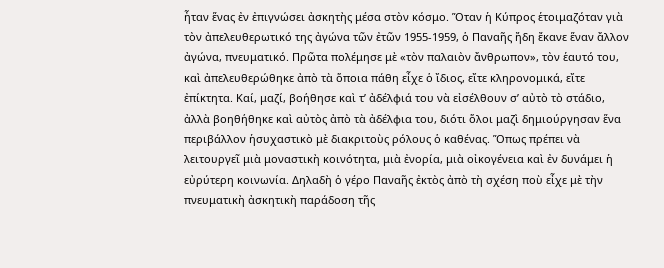ἦταν ἕνας ἐν ἐπιγνώσει ἀσκητὴς μέσα στὸν κόσμο. Ὅταν ἡ Κύπρος ἑτοιμαζόταν γιὰ τὸν ἀπελευθερωτικό της ἀγώνα τῶν ἐτῶν 1955-1959, ὁ Παναῆς ἤδη ἔκανε ἕναν ἄλλον ἀγώνα, πνευματικό. Πρῶτα πολέμησε μὲ «τὸν παλαιὸν ἄνθρωπον», τὸν ἑαυτό του, καὶ ἀπελευθερώθηκε ἀπὸ τὰ ὅποια πάθη εἶχε ὁ ἴδιος, εἴτε κληρονομικά, εἴτε ἐπίκτητα. Καί, μαζί, βοήθησε καὶ τ’ ἀδέλφιά του νὰ εἰσέλθουν σ’ αὐτὸ τὸ στάδιο, ἀλλὰ βοηθήθηκε καὶ αὐτὸς ἀπὸ τὰ ἀδέλφια του, διότι ὅλοι μαζὶ δημιούργησαν ἕνα περιβάλλον ἡσυχαστικὸ μὲ διακριτοὺς ρόλους ὁ καθένας. Ὅπως πρέπει νὰ λειτουργεῖ μιὰ μοναστικὴ κοινότητα, μιὰ ἐνορία, μιὰ οἰκογένεια καὶ ἐν δυνάμει ἡ εὐρύτερη κοινωνία. Δηλαδὴ ὁ γέρο Παναῆς ἐκτὸς ἀπὸ τὴ σχέση ποὺ εἶχε μὲ τὴν πνευματικὴ ἀσκητικὴ παράδοση τῆς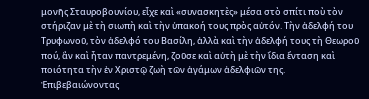μονῆς Σταυροβουνίου, εἶχε καὶ «συνασκητὲς» μέσα στὸ σπίτι ποὺ τὸν στήριζαν μὲ τὴ σιωπὴ καὶ τὴν ὑπακοή τους πρὸς αὐτόν. Τὴν ἀδελφή του Τρυφωνοῦ, τὸν ἀδελφό του Βασίλη, ἀλλὰ καὶ τὴν ἀδελφή τους τὴ Θεωροῦ πού, ἂν καὶ ἦταν παντρεμένη, ζοῦσε καὶ αὐτὴ μὲ τὴν ἴδια ἔνταση καὶ ποιότητα τὴν ἐν Χριστῷ ζωὴ τῶν ἀγάμων ἀδελφιῶν της. Ἐπιβεβαιώνοντας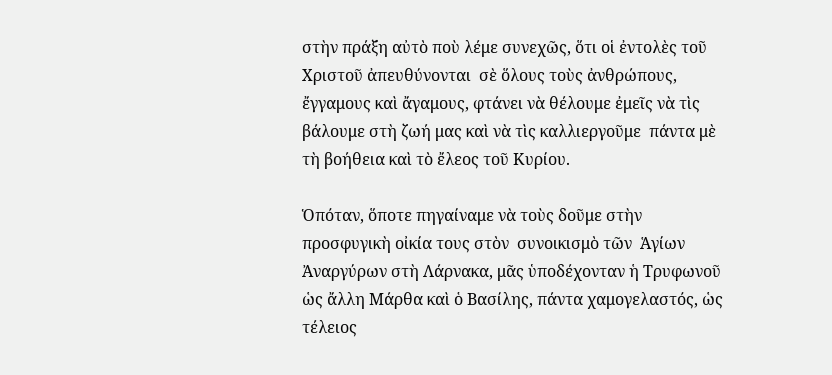στὴν πράξη αὐτὸ ποὺ λέμε συνεχῶς, ὅτι οἱ ἐντολὲς τοῦ Χριστοῦ ἀπευθύνονται  σὲ ὅλους τοὺς ἀνθρώπους, ἔγγαμους καὶ ἄγαμους, φτάνει νὰ θέλουμε ἐμεῖς νὰ τὶς βάλουμε στὴ ζωή μας καὶ νὰ τὶς καλλιεργοῦμε  πάντα μὲ τὴ βοήθεια καὶ τὸ ἔλεος τοῦ Κυρίου.

Ὁπόταν, ὅποτε πηγαίναμε νὰ τοὺς δοῦμε στὴν προσφυγικὴ οἰκία τους στὸν  συνοικισμὸ τῶν  Ἁγίων  Ἀναργύρων στὴ Λάρνακα, μᾶς ὑποδέχονταν ἡ Τρυφωνοῦ ὡς ἄλλη Μάρθα καὶ ὁ Βασίλης, πάντα χαμογελαστός, ὡς τέλειος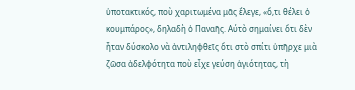ὑποτακτικός, ποὺ χαριτωμένα μᾶς ἔλεγε, «ὅ,τι θέλει ὁ κουμπάρος», δηλαδὴ ὁ Παναῆς. Αύτὸ σημαίνει ὅτι δὲν ἦταν δύσκολο νὰ ἀντιληφθεῖς ὅτι στὸ σπίτι ὑπῆρχε μιὰ ζῶσα ἀδελφότητα ποὺ εἶχε γεύση ἁγιότητας, τὴ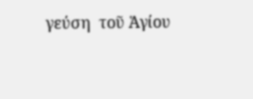γεύση  τοῦ Ἁγίου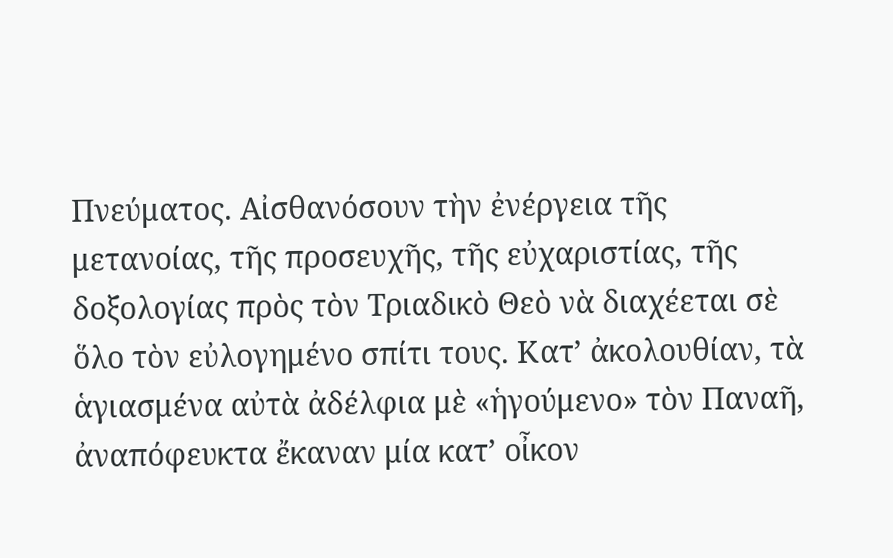Πνεύματος. Αἰσθανόσουν τὴν ἐνέργεια τῆς μετανοίας, τῆς προσευχῆς, τῆς εὐχαριστίας, τῆς δοξολογίας πρὸς τὸν Τριαδικὸ Θεὸ νὰ διαχέεται σὲ ὅλο τὸν εὐλογημένο σπίτι τους. Κατ’ ἀκολουθίαν, τὰ ἁγιασμένα αὐτὰ ἀδέλφια μὲ «ἡγούμενο» τὸν Παναῆ,  ἀναπόφευκτα ἔκαναν μία κατ’ οἶκον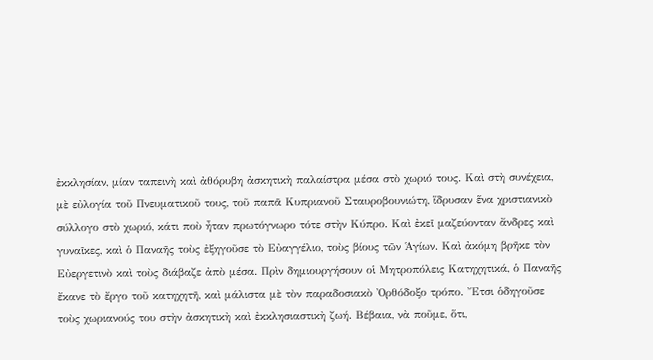ἐκκλησίαν, μίαν ταπεινὴ καὶ ἀθόρυβη ἀσκητικὴ παλαίστρα μέσα στὸ χωριό τους. Καὶ στὴ συνέχεια, μὲ εὐλογία τοῦ Πνευματικοῦ τους, τοῦ παπᾶ Κυπριανοῦ Σταυροβουνιώτη, ἵδρυσαν ἕνα χριστιανικὸ σύλλογο στὸ χωριό, κάτι ποὺ ἦταν πρωτόγνωρο τότε στὴν Κύπρο. Καὶ ἐκεῖ μαζεύονταν ἄνδρες καὶ γυναῖκες, καὶ ὁ Παναῆς τοὺς ἐξηγοῦσε τὸ Εὐαγγέλιο, τοὺς βίους τῶν Ἁγίων. Καὶ ἀκόμη βρῆκε τὸν Εὐεργετινὸ καὶ τοὺς διάβαζε ἀπὸ μέσα. Πρὶν δημιουργήσουν οἱ Μητροπόλεις Κατηχητικά, ὁ Παναῆς ἔκανε τὸ ἔργο τοῦ κατηχητῆ, καὶ μάλιστα μὲ τὸν παραδοσιακὸ Ὀρθόδοξο τρόπο. Ἔτσι ὁδηγοῦσε τοὺς χωριανούς του στὴν ἀσκητικὴ καὶ ἐκκλησιαστικὴ ζωή. Βέβαια, νὰ ποῦμε, ὅτι,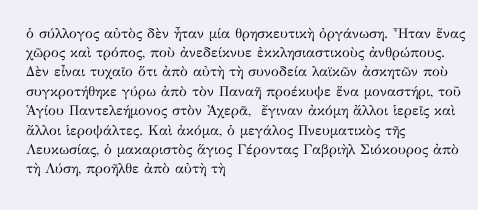ὁ σύλλογος αὐτὸς δὲν ἦταν μία θρησκευτικὴ ὀργάνωση. Ἦταν ἕνας χῶρος καὶ τρόπος, ποὺ ἀνεδείκνυε ἐκκλησιαστικοὺς ἀνθρώπους. Δὲν εἶναι τυχαῖο ὅτι ἀπὸ αὐτὴ τὴ συνοδεία λαϊκῶν ἀσκητῶν ποὺ συγκροτήθηκε γύρω ἀπὸ τὸν Παναῆ προέκυψε ἕνα μοναστήρι, τοῦ Ἁγίου Παντελεήμονος στὸν Ἀχερᾶ,  ἔγιναν ἀκόμη ἄλλοι ἱερεῖς καὶ ἄλλοι ἱεροψάλτες. Καὶ ἀκόμα, ὁ μεγάλος Πνευματικὸς τῆς Λευκωσίας, ὁ μακαριστὸς ἅγιος Γέροντας Γαβριὴλ Σιόκουρος ἀπὸ τὴ Λύση, προῆλθε ἀπὸ αὐτὴ τὴ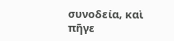συνοδεία, καὶ πῆγε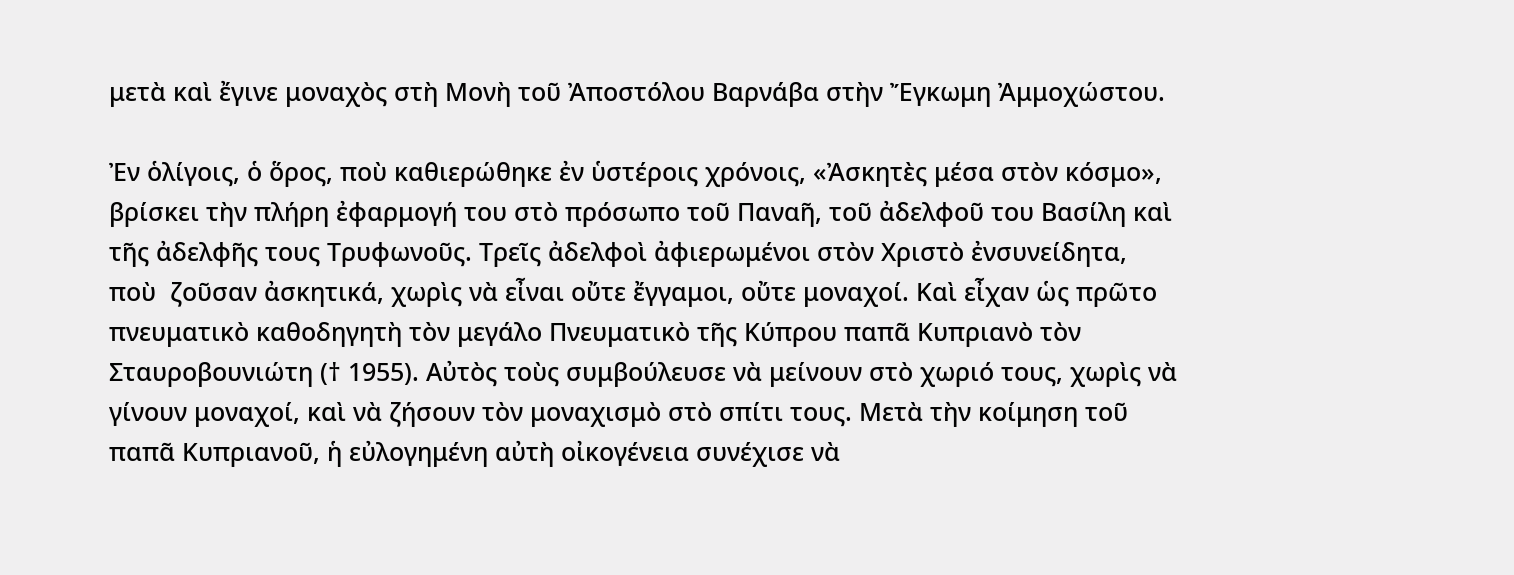μετὰ καὶ ἔγινε μοναχὸς στὴ Μονὴ τοῦ Ἀποστόλου Βαρνάβα στὴν Ἔγκωμη Ἀμμοχώστου.

Ἐν ὁλίγοις, ὁ ὅρος, ποὺ καθιερώθηκε ἐν ὑστέροις χρόνοις, «Ἀσκητὲς μέσα στὸν κόσμο», βρίσκει τὴν πλήρη ἐφαρμογή του στὸ πρόσωπο τοῦ Παναῆ, τοῦ ἀδελφοῦ του Βασίλη καὶ τῆς ἀδελφῆς τους Τρυφωνοῦς. Τρεῖς ἀδελφοὶ ἀφιερωμένοι στὸν Χριστὸ ἐνσυνείδητα, ποὺ  ζοῦσαν ἀσκητικά, χωρὶς νὰ εἶναι οὔτε ἔγγαμοι, οὔτε μοναχοί. Καὶ εἶχαν ὡς πρῶτο πνευματικὸ καθοδηγητὴ τὸν μεγάλο Πνευματικὸ τῆς Κύπρου παπᾶ Κυπριανὸ τὸν Σταυροβουνιώτη († 1955). Αὐτὸς τοὺς συμβούλευσε νὰ μείνουν στὸ χωριό τους, χωρὶς νὰ γίνουν μοναχοί, καὶ νὰ ζήσουν τὸν μοναχισμὸ στὸ σπίτι τους. Μετὰ τὴν κοίμηση τοῦ παπᾶ Κυπριανοῦ, ἡ εὐλογημένη αὐτὴ οἰκογένεια συνέχισε νὰ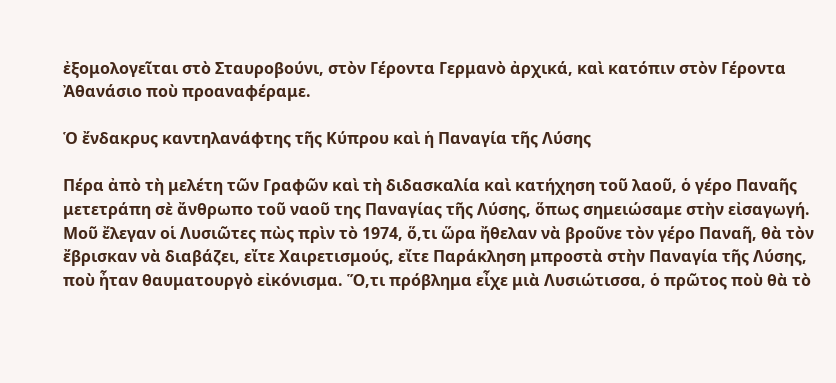ἐξομολογεῖται στὸ Σταυροβούνι, στὸν Γέροντα Γερμανὸ ἀρχικά, καὶ κατόπιν στὸν Γέροντα Ἀθανάσιο ποὺ προαναφέραμε.

Ὁ ἔνδακρυς καντηλανάφτης τῆς Κύπρου καὶ ἡ Παναγία τῆς Λύσης

Πέρα ἀπὸ τὴ μελέτη τῶν Γραφῶν καὶ τὴ διδασκαλία καὶ κατήχηση τοῦ λαοῦ, ὁ γέρο Παναῆς μετετράπη σὲ ἄνθρωπο τοῦ ναοῦ της Παναγίας τῆς Λύσης, ὅπως σημειώσαμε στὴν εἰσαγωγή. Μοῦ ἔλεγαν οἱ Λυσιῶτες πὼς πρὶν τὸ 1974, ὅ,τι ὥρα ἤθελαν νὰ βροῦνε τὸν γέρο Παναῆ, θὰ τὸν ἔβρισκαν νὰ διαβάζει, εἴτε Χαιρετισμούς, εἴτε Παράκληση μπροστὰ στὴν Παναγία τῆς Λύσης, ποὺ ἦταν θαυματουργὸ εἰκόνισμα. Ὅ,τι πρόβλημα εἶχε μιὰ Λυσιώτισσα, ὁ πρῶτος ποὺ θὰ τὸ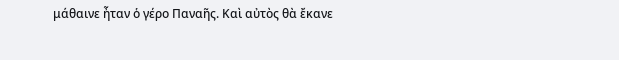μάθαινε ἦταν ὁ γέρο Παναῆς. Καὶ αὐτὸς θὰ ἔκανε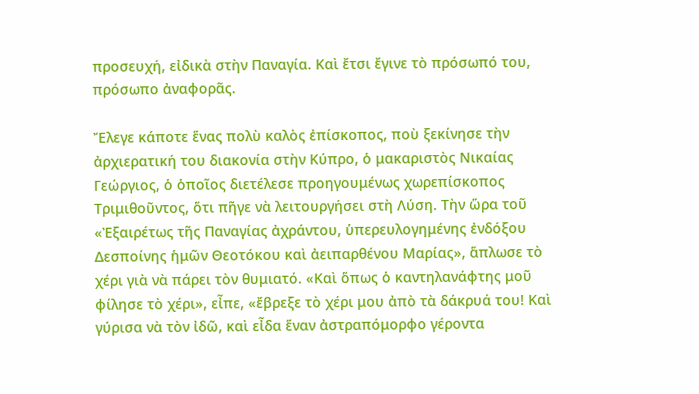προσευχή, εἰδικὰ στὴν Παναγία. Καὶ ἔτσι ἔγινε τὸ πρόσωπό του, πρόσωπο ἀναφορᾶς.

Ἔλεγε κάποτε ἕνας πολὺ καλὸς ἐπίσκοπος, ποὺ ξεκίνησε τὴν ἀρχιερατική του διακονία στὴν Κύπρο, ὁ μακαριστὸς Νικαίας Γεώργιος, ὁ ὁποῖος διετέλεσε προηγουμένως χωρεπίσκοπος Τριμιθοῦντος, ὅτι πῆγε νὰ λειτουργήσει στὴ Λύση. Τὴν ὥρα τοῦ «Ἐξαιρέτως τῆς Παναγίας ἀχράντου, ὑπερευλογημένης ἐνδόξου Δεσποίνης ἡμῶν Θεοτόκου καὶ ἀειπαρθένου Μαρίας», ἅπλωσε τὸ χέρι γιὰ νὰ πάρει τὸν θυμιατό. «Καὶ ὅπως ὁ καντηλανάφτης μοῦ φίλησε τὸ χέρι», εἶπε, «ἔβρεξε τὸ χέρι μου ἀπὸ τὰ δάκρυά του! Καὶ γύρισα νὰ τὸν ἰδῶ, καὶ εἶδα ἕναν ἀστραπόμορφο γέροντα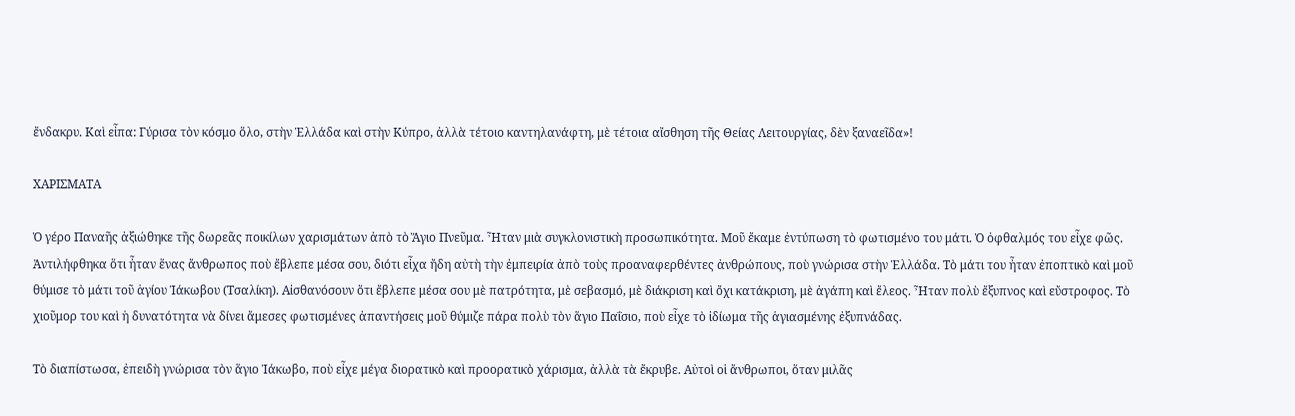ἔνδακρυ. Καὶ εἶπα: Γύρισα τὸν κόσμο ὅλο, στὴν Ἑλλάδα καὶ στὴν Κύπρο, ἀλλὰ τέτοιο καντηλανάφτη, μὲ τέτοια αἴσθηση τῆς Θείας Λειτουργίας, δὲν ξαναεῖδα»!

ΧΑΡΙΣΜΑΤΑ

Ὁ γέρο Παναῆς ἀξιώθηκε τῆς δωρεᾶς ποικίλων χαρισμάτων ἀπὸ τὸ Ἅγιο Πνεῦμα. Ἦταν μιὰ συγκλονιστικὴ προσωπικότητα. Μοῦ ἔκαμε ἐντύπωση τὸ φωτισμένο του μάτι. Ὁ ὀφθαλμός του εἶχε φῶς. Ἀντιλήφθηκα ὅτι ἦταν ἕνας ἄνθρωπος ποὺ ἔβλεπε μέσα σου, διότι εἶχα ἤδη αὐτὴ τὴν ἐμπειρία ἀπὸ τοὺς προαναφερθέντες ἀνθρώπους, ποὺ γνώρισα στὴν Ἑλλάδα. Τὸ μάτι του ἦταν ἐποπτικὸ καὶ μοῦ θύμισε τὸ μάτι τοῦ ἁγίου Ἰάκωβου (Τσαλίκη). Αἰσθανόσουν ὅτι ἔβλεπε μέσα σου μὲ πατρότητα, μὲ σεβασμό, μὲ διάκριση καὶ ὄχι κατάκριση, μὲ ἀγάπη καὶ ἔλεος. Ἦταν πολὺ ἔξυπνος καὶ εὔστροφος. Τὸ χιοῦμορ του καὶ ἡ δυνατότητα νὰ δίνει ἄμεσες φωτισμένες ἀπαντήσεις μοῦ θύμιζε πάρα πολὺ τὸν ἅγιο Παΐσιο, ποὺ εἶχε τὸ ἰδίωμα τῆς ἁγιασμένης ἐξυπνάδας.

Τὸ διαπίστωσα, ἐπειδὴ γνώρισα τὸν ἅγιο Ἰάκωβο, ποὺ εἶχε μέγα διορατικὸ καὶ προορατικὸ χάρισμα, ἀλλὰ τὰ ἔκρυβε. Αὐτοὶ οἱ ἄνθρωποι, ὅταν μιλᾶς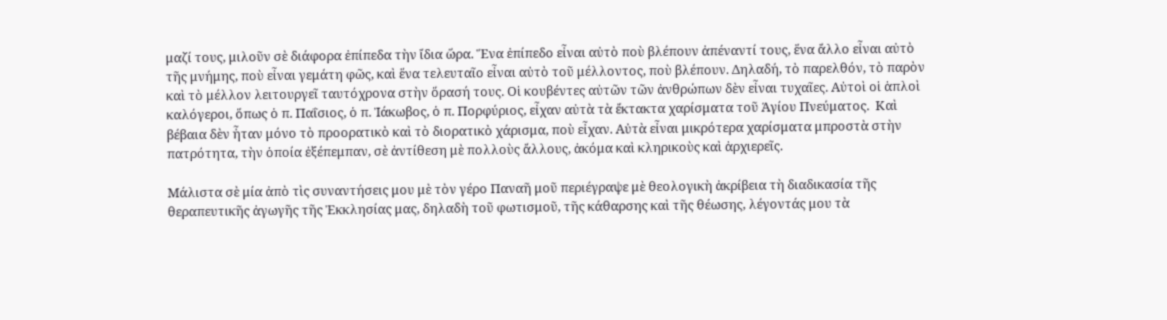μαζί τους, μιλοῦν σὲ διάφορα ἐπίπεδα τὴν ἴδια ὥρα. Ἕνα ἐπίπεδο εἶναι αὐτὸ ποὺ βλέπουν ἀπέναντί τους, ἕνα ἄλλο εἶναι αὐτὸ τῆς μνήμης, ποὺ εἶναι γεμάτη φῶς, καὶ ἕνα τελευταῖο εἶναι αὐτὸ τοῦ μέλλοντος, ποὺ βλέπουν. Δηλαδή, τὸ παρελθόν, τὸ παρὸν καὶ τὸ μέλλον λειτουργεῖ ταυτόχρονα στὴν ὅρασή τους. Οἱ κουβέντες αὐτῶν τῶν ἀνθρώπων δὲν εἶναι τυχαῖες. Αὐτοὶ οἱ ἁπλοὶ καλόγεροι, ὅπως ὁ π. Παΐσιος, ὁ π. Ἰάκωβος, ὁ π. Πορφύριος, εἶχαν αὐτὰ τὰ ἔκτακτα χαρίσματα τοῦ Ἁγίου Πνεύματος.  Καὶ βέβαια δὲν ἦταν μόνο τὸ προορατικὸ καὶ τὸ διορατικὸ χάρισμα, ποὺ εἶχαν. Αὐτὰ εἶναι μικρότερα χαρίσματα μπροστὰ στὴν πατρότητα, τὴν ὁποία ἐξέπεμπαν, σὲ ἀντίθεση μὲ πολλοὺς ἄλλους, ἀκόμα καὶ κληρικοὺς καὶ ἀρχιερεῖς.

Μάλιστα σὲ μία ἀπὸ τὶς συναντήσεις μου μὲ τὸν γέρο Παναῆ μοῦ περιέγραψε μὲ θεολογικὴ ἀκρίβεια τὴ διαδικασία τῆς θεραπευτικῆς ἀγωγῆς τῆς Ἐκκλησίας μας, δηλαδὴ τοῦ φωτισμοῦ, τῆς κάθαρσης καὶ τῆς θέωσης, λέγοντάς μου τὰ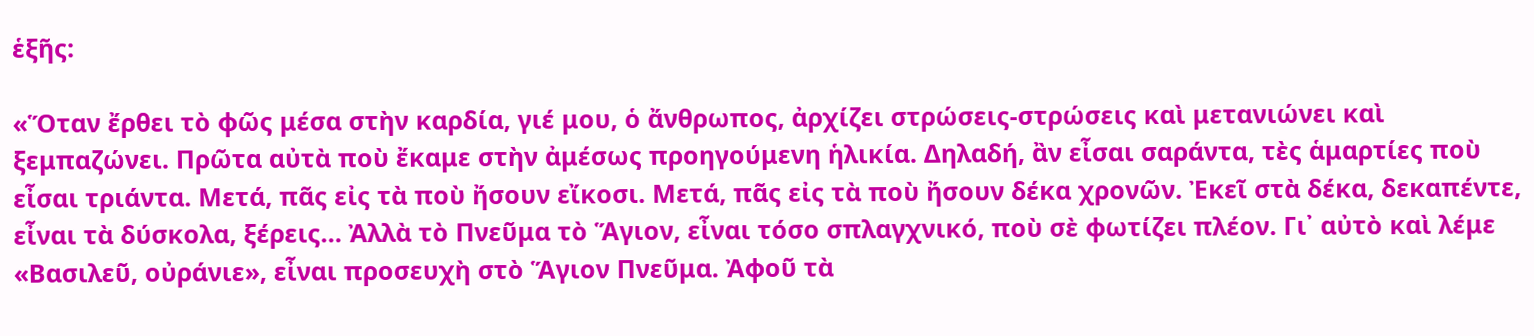ἑξῆς:

«Ὅταν ἔρθει τὸ φῶς μέσα στὴν καρδία, γιέ μου, ὁ ἄνθρωπος, ἀρχίζει στρώσεις-στρώσεις καὶ μετανιώνει καὶ ξεμπαζώνει. Πρῶτα αὐτὰ ποὺ ἔκαμε στὴν ἀμέσως προηγούμενη ἡλικία. Δηλαδή, ἂν εἶσαι σαράντα, τὲς ἁμαρτίες ποὺ εἶσαι τριάντα. Μετά, πᾶς εἰς τὰ ποὺ ἤσουν εἴκοσι. Μετά, πᾶς εἰς τὰ ποὺ ἤσουν δέκα χρονῶν. Ἐκεῖ στὰ δέκα, δεκαπέντε, εἶναι τὰ δύσκολα, ξέρεις… Ἀλλὰ τὸ Πνεῦμα τὸ Ἅγιον, εἶναι τόσο σπλαγχνικό, ποὺ σὲ φωτίζει πλέον. Γι᾿ αὐτὸ καὶ λέμε «Βασιλεῦ, οὐράνιε», εἶναι προσευχὴ στὸ Ἅγιον Πνεῦμα. Ἀφοῦ τὰ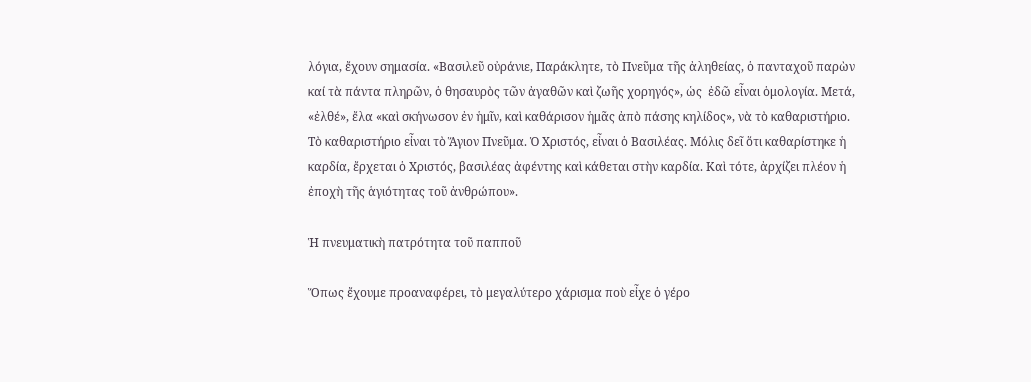λόγια, ἔχουν σημασία. «Βασιλεῦ οὐράνιε, Παράκλητε, τὸ Πνεῦμα τῆς ἀληθείας, ὁ πανταχοῦ παρὼν καί τὰ πάντα πληρῶν, ὁ θησαυρὸς τῶν ἀγαθῶν καὶ ζωῆς χορηγός», ὡς  ἐδῶ εἶναι ὁμολογία. Μετά, «ἐλθέ», ἔλα «καὶ σκήνωσον ἐν ἡμῖν, καὶ καθάρισον ἡμᾶς ἀπὸ πάσης κηλίδος», νὰ τὸ καθαριστήριο. Τὸ καθαριστήριο εἶναι τὸ Ἅγιον Πνεῦμα. Ὁ Χριστός, εἶναι ὁ Βασιλέας. Μόλις δεῖ ὅτι καθαρίστηκε ἡ καρδία, ἔρχεται ὁ Χριστός, βασιλέας ἀφέντης καὶ κάθεται στὴν καρδία. Καὶ τότε, ἀρχίζει πλέον ἡ ἐποχὴ τῆς ἁγιότητας τοῦ ἀνθρώπου».

Ἡ πνευματικὴ πατρότητα τοῦ παπποῦ

Ὅπως ἔχουμε προαναφέρει, τὸ μεγαλύτερο χάρισμα ποὺ εἶχε ὁ γέρο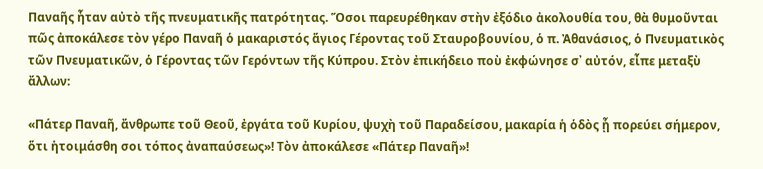Παναῆς ἦταν αὐτὸ τῆς πνευματικῆς πατρότητας. Ὅσοι παρευρέθηκαν στὴν ἐξόδιο ἀκολουθία του, θὰ θυμοῦνται πῶς ἀποκάλεσε τὸν γέρο Παναῆ ὁ μακαριστός ἅγιος Γέροντας τοῦ Σταυροβουνίου, ὁ π. Ἀθανάσιος, ὁ Πνευματικὸς τῶν Πνευματικῶν, ὁ Γέροντας τῶν Γερόντων τῆς Κύπρου. Στὸν ἐπικήδειο ποὺ ἐκφώνησε σ᾽ αὐτόν, εἶπε μεταξὺ ἄλλων:

«Πάτερ Παναῆ, ἄνθρωπε τοῦ Θεοῦ, ἐργάτα τοῦ Κυρίου, ψυχὴ τοῦ Παραδείσου, μακαρία ἡ ὁδὸς ᾗ πορεύει σήμερον, ὅτι ἡτοιμάσθη σοι τόπος ἀναπαύσεως»! Τὸν ἀποκάλεσε «Πάτερ Παναῆ»!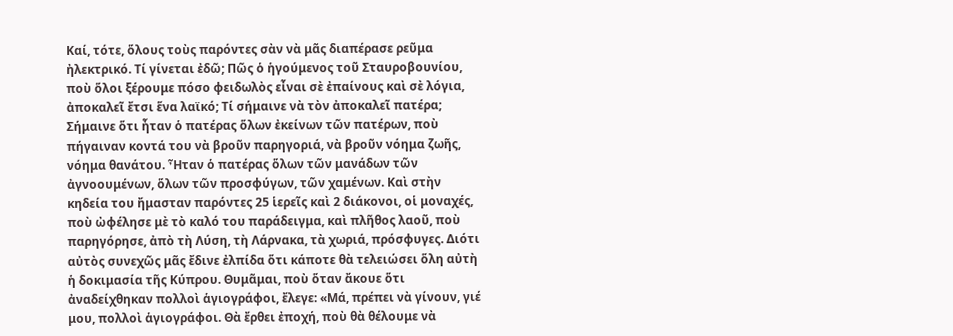Καί, τότε, ὅλους τοὺς παρόντες σὰν νὰ μᾶς διαπέρασε ρεῦμα ἠλεκτρικό. Τί γίνεται ἐδῶ; Πῶς ὁ ἡγούμενος τοῦ Σταυροβουνίου, ποὺ ὅλοι ξέρουμε πόσο φειδωλὸς εἶναι σὲ ἐπαίνους καὶ σὲ λόγια, ἀποκαλεῖ ἔτσι ἕνα λαϊκό; Τί σήμαινε νὰ τὸν ἀποκαλεῖ πατέρα; Σήμαινε ὅτι ἦταν ὁ πατέρας ὅλων ἐκείνων τῶν πατέρων, ποὺ πήγαιναν κοντά του νὰ βροῦν παρηγοριά, νὰ βροῦν νόημα ζωῆς, νόημα θανάτου. Ἦταν ὁ πατέρας ὅλων τῶν μανάδων τῶν ἀγνοουμένων, ὅλων τῶν προσφύγων, τῶν χαμένων. Καὶ στὴν κηδεία του ἤμασταν παρόντες 25 ἱερεῖς καὶ 2 διάκονοι, οἱ μοναχές, ποὺ ὠφέλησε μὲ τὸ καλό του παράδειγμα, καὶ πλῆθος λαοῦ, ποὺ παρηγόρησε, ἀπὸ τὴ Λύση, τὴ Λάρνακα, τὰ χωριά, πρόσφυγες. Διότι αὐτὸς συνεχῶς μᾶς ἔδινε ἐλπίδα ὅτι κάποτε θὰ τελειώσει ὅλη αὐτὴ ἡ δοκιμασία τῆς Κύπρου. Θυμᾶμαι, ποὺ ὅταν ἄκουε ὅτι ἀναδείχθηκαν πολλοὶ ἁγιογράφοι, ἔλεγε: «Μά, πρέπει νὰ γίνουν, γιέ μου, πολλοὶ ἁγιογράφοι. Θὰ ἔρθει ἐποχή, ποὺ θὰ θέλουμε νὰ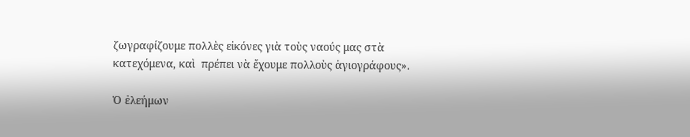ζωγραφίζουμε πολλὲς εἰκόνες γιὰ τοὺς ναούς μας στὰ κατεχόμενα, καὶ  πρέπει νὰ ἔχουμε πολλοὺς ἁγιογράφους».

Ὁ ἐλεήμων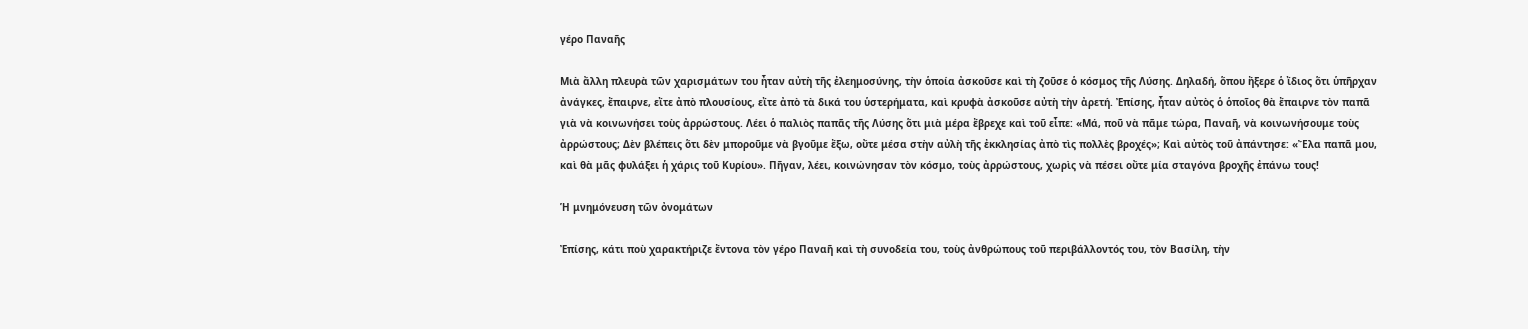γέρο Παναῆς

Μιὰ ἄλλη πλευρὰ τῶν χαρισμάτων του ἦταν αὐτὴ τῆς ἐλεημοσύνης, τὴν ὁποία ἀσκοῦσε καὶ τὴ ζοῦσε ὁ κόσμος τῆς Λύσης. Δηλαδή, ὅπου ἤξερε ὁ ἴδιος ὅτι ὑπῆρχαν ἀνάγκες, ἔπαιρνε, εἴτε ἀπὸ πλουσίους, εἴτε ἀπὸ τὰ δικά του ὑστερήματα, καὶ κρυφὰ ἀσκοῦσε αὐτὴ τὴν ἀρετή. Ἐπίσης, ἦταν αὐτὸς ὁ ὁποῖος θὰ ἔπαιρνε τὸν παπᾶ γιὰ νὰ κοινωνήσει τοὺς ἀρρώστους. Λέει ὁ παλιὸς παπᾶς τῆς Λύσης ὅτι μιὰ μέρα ἔβρεχε καὶ τοῦ εἶπε: «Μά, ποῦ νὰ πᾶμε τώρα, Παναῆ, νὰ κοινωνήσουμε τοὺς ἀρρώστους; Δὲν βλέπεις ὅτι δὲν μποροῦμε νὰ βγοῦμε ἔξω, οὔτε μέσα στὴν αὐλὴ τῆς ἐκκλησίας ἀπὸ τὶς πολλὲς βροχές»; Καὶ αὐτὸς τοῦ ἀπάντησε: «Ἔλα παπᾶ μου, καὶ θὰ μᾶς φυλάξει ἡ χάρις τοῦ Κυρίου». Πῆγαν, λέει, κοινώνησαν τὸν κόσμο, τοὺς ἀρρώστους, χωρὶς νὰ πέσει οὔτε μία σταγόνα βροχῆς ἐπάνω τους!

Ἡ μνημόνευση τῶν ὀνομάτων

Ἐπίσης, κάτι ποὺ χαρακτήριζε ἔντονα τὸν γέρο Παναῆ καὶ τὴ συνοδεία του, τοὺς ἀνθρώπους τοῦ περιβάλλοντός του, τὸν Βασίλη, τὴν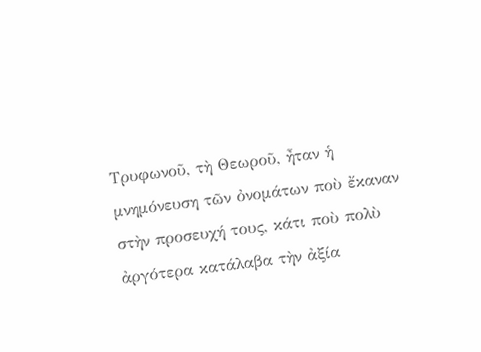Τρυφωνοῦ, τὴ Θεωροῦ, ἦταν ἡ μνημόνευση τῶν ὀνομάτων ποὺ ἔκαναν στὴν προσευχή τους, κάτι ποὺ πολὺ ἀργότερα κατάλαβα τὴν ἀξία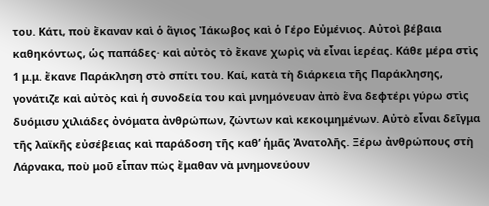του. Κάτι, ποὺ ἔκαναν καὶ ὁ ἅγιος Ἰάκωβος καὶ ὁ Γέρο Εὐμένιος. Αὐτοὶ βέβαια καθηκόντως, ὡς παπάδες· καὶ αὐτὸς τὸ ἔκανε χωρὶς νὰ εἶναι ἱερέας. Κάθε μέρα στὶς 1 μ.μ. ἔκανε Παράκληση στὸ σπίτι του. Καί, κατὰ τὴ διάρκεια τῆς Παράκλησης, γονάτιζε καὶ αὐτὸς καὶ ἡ συνοδεία του καὶ μνημόνευαν ἀπὸ ἕνα δεφτέρι γύρω στὶς δυόμισυ χιλιάδες ὀνόματα ἀνθρώπων, ζώντων καὶ κεκοιμημένων. Αὐτὸ εἶναι δεῖγμα τῆς λαϊκῆς εὐσέβειας καὶ παράδοση τῆς καθ’ ἡμᾶς Ἀνατολῆς. Ξέρω ἀνθρώπους στὴ Λάρνακα, ποὺ μοῦ εἶπαν πὼς ἔμαθαν νὰ μνημονεύουν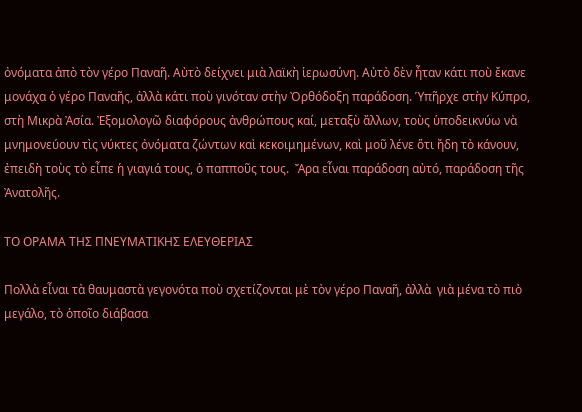ὀνόματα ἀπὸ τὸν γέρο Παναῆ. Αὐτὸ δείχνει μιὰ λαϊκὴ ἱερωσύνη. Αὐτὸ δὲν ἦταν κάτι ποὺ ἔκανε μονάχα ὁ γέρο Παναῆς, ἀλλὰ κάτι ποὺ γινόταν στὴν Ὀρθόδοξη παράδοση. Ὑπῆρχε στὴν Κύπρο, στὴ Μικρὰ Ἀσία. Ἐξομολογῶ διαφόρους ἀνθρώπους καί, μεταξὺ ἄλλων, τοὺς ὑποδεικνύω νὰ μνημονεύουν τὶς νύκτες ὀνόματα ζώντων καὶ κεκοιμημένων, καὶ μοῦ λένε ὅτι ἤδη τὸ κάνουν, ἐπειδὴ τοὺς τὸ εἶπε ἡ γιαγιά τους, ὁ παπποῦς τους.  Ἄρα εἶναι παράδοση αὐτό, παράδοση τῆς Ἀνατολῆς.

ΤΟ ΟΡΑΜΑ ΤΗΣ ΠΝΕΥΜΑΤΙΚΗΣ ΕΛΕΥΘΕΡΙΑΣ

Πολλὰ εἶναι τὰ θαυμαστὰ γεγονότα ποὺ σχετίζονται μὲ τὸν γέρο Παναῆ, ἀλλὰ  γιὰ μένα τὸ πιὸ μεγάλο, τὸ ὁποῖο διάβασα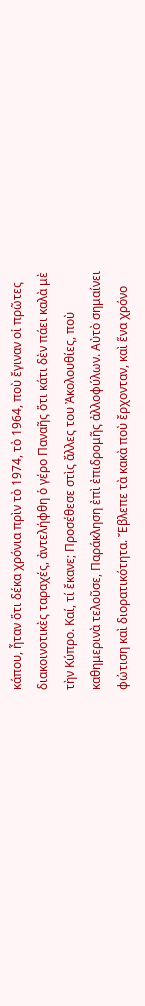κάπου, ἦταν ὅτι δέκα χρόνια πρὶν τὸ 1974, τὸ 1964, ποὺ ἔγιναν οἱ πρῶτες διακοινοτικὲς ταραχές, ἀντελήφθη ὁ γέρο Παναῆς ὅτι κάτι δὲν πάει καλὰ μὲ τὴν Κύπρο. Καί, τί ἔκανε; Προσέθεσε στὶς ἄλλες του Ἀκολουθίες, ποὺ καθημερινὰ τελοῦσε, Παράκληση ἐπὶ ἐπιδρομῆς ἀλλοφύλων. Αὐτὸ σημαίνει φώτιση καὶ διορατικότητα. Ἔβλεπε τὰ κακὰ ποὺ ἔρχονταν, καὶ ἕνα χρόνο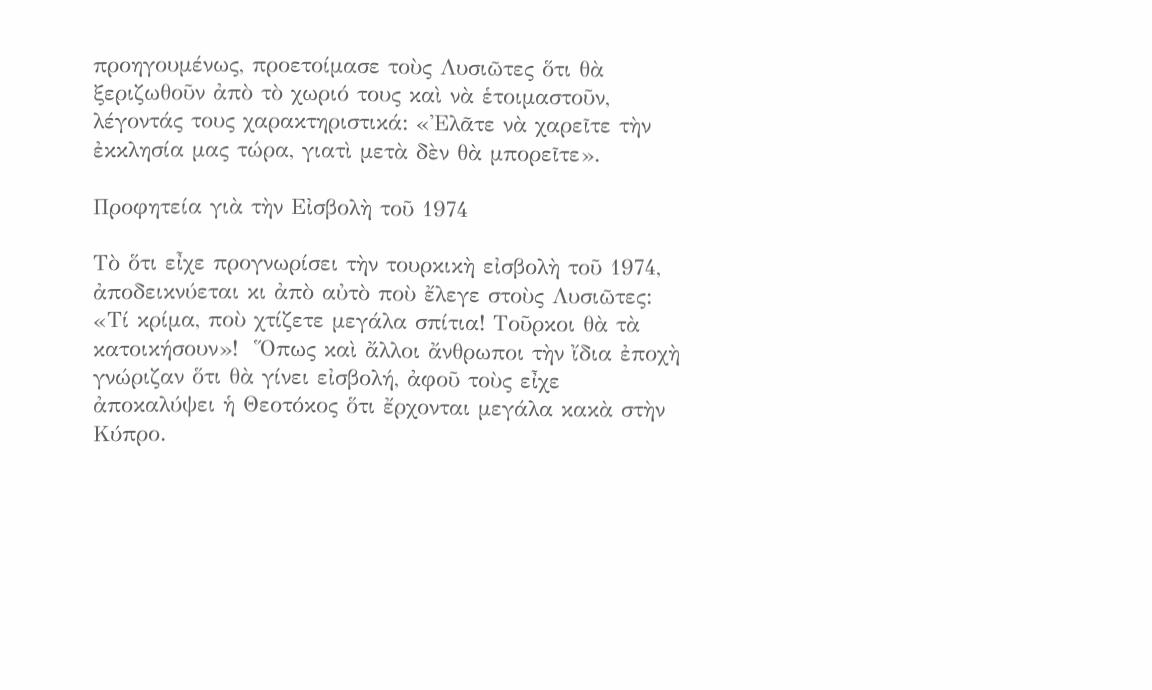προηγουμένως, προετοίμασε τοὺς Λυσιῶτες ὅτι θὰ ξεριζωθοῦν ἀπὸ τὸ χωριό τους καὶ νὰ ἑτοιμαστοῦν, λέγοντάς τους χαρακτηριστικά: «Ἐλᾶτε νὰ χαρεῖτε τὴν ἐκκλησία μας τώρα, γιατὶ μετὰ δὲν θὰ μπορεῖτε».

Προφητεία γιὰ τὴν Εἰσβολὴ τοῦ 1974

Τὸ ὅτι εἶχε προγνωρίσει τὴν τουρκικὴ εἰσβολὴ τοῦ 1974, ἀποδεικνύεται κι ἀπὸ αὐτὸ ποὺ ἔλεγε στοὺς Λυσιῶτες: «Τί κρίμα, ποὺ χτίζετε μεγάλα σπίτια! Τοῦρκοι θὰ τὰ κατοικήσουν»!  Ὅπως καὶ ἄλλοι ἄνθρωποι τὴν ἴδια ἐποχὴ γνώριζαν ὅτι θὰ γίνει εἰσβολή, ἀφοῦ τοὺς εἶχε ἀποκαλύψει ἡ Θεοτόκος ὅτι ἔρχονται μεγάλα κακὰ στὴν Κύπρο.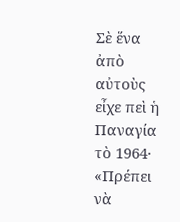Σὲ ἕνα ἀπὸ αὐτοὺς εἶχε πεὶ ἡ Παναγία τὸ 1964· «Πρέπει νὰ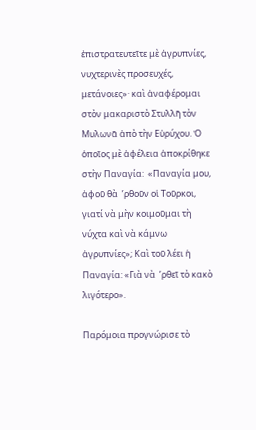ἐπιστρατευτεῖτε μὲ ἀγρυπνίες, νυχτερινὲς προσευχές, μετάνοιες»· καὶ ἀναφέρομαι στὸν μακαριστὸ Στυλλῆ τὸν Μυλωνᾶ ἀπὸ τὴν Εὐρύχου. Ὁ ὁποῖος μὲ ἀφέλεια ἀποκρίθηκε στὴν Παναγία:  «Παναγία μου, ἀφοῦ θὰ  ’ρθοῦν οἱ Τοῦρκοι, γιατί νὰ μὴν κοιμοῦμαι τὴ νύχτα καὶ νὰ κάμνω ἀγρυπνίες»; Καὶ τοῦ λέει ἡ Παναγία: «Γιὰ νὰ  ’ρθεῖ τὸ κακὸ λιγότερο».

Παρόμοια προγνώρισε τὸ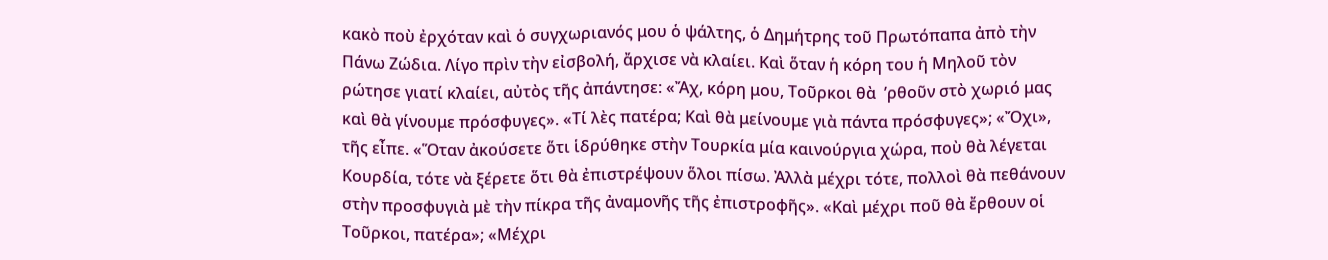κακὸ ποὺ ἐρχόταν καὶ ὁ συγχωριανός μου ὁ ψάλτης, ὁ Δημήτρης τοῦ Πρωτόπαπα ἀπὸ τὴν Πάνω Ζώδια. Λίγο πρὶν τὴν εἰσβολή, ἄρχισε νὰ κλαίει. Καὶ ὅταν ἡ κόρη του ἡ Μηλοῦ τὸν ρώτησε γιατί κλαίει, αὐτὸς τῆς ἀπάντησε: «Ἄχ, κόρη μου, Τοῦρκοι θὰ  ’ρθοῦν στὸ χωριό μας καὶ θὰ γίνουμε πρόσφυγες». «Τί λὲς πατέρα; Καὶ θὰ μείνουμε γιὰ πάντα πρόσφυγες»; «Ὄχι», τῆς εἶπε. «Ὅταν ἀκούσετε ὅτι ἱδρύθηκε στὴν Τουρκία μία καινούργια χώρα, ποὺ θὰ λέγεται Κουρδία, τότε νὰ ξέρετε ὅτι θὰ ἐπιστρέψουν ὅλοι πίσω. Ἀλλὰ μέχρι τότε, πολλοὶ θὰ πεθάνουν στὴν προσφυγιὰ μὲ τὴν πίκρα τῆς ἀναμονῆς τῆς ἐπιστροφῆς». «Καὶ μέχρι ποῦ θὰ ἔρθουν οἱ Τοῦρκοι, πατέρα»; «Μέχρι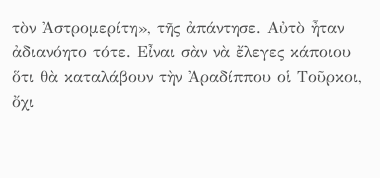τὸν Ἀστρομερίτη», τῆς ἀπάντησε. Αὐτὸ ἦταν ἀδιανόητο τότε. Εἶναι σὰν νὰ ἔλεγες κάποιου ὅτι θὰ καταλάβουν τὴν Ἀραδίππου οἱ Τοῦρκοι, ὄχι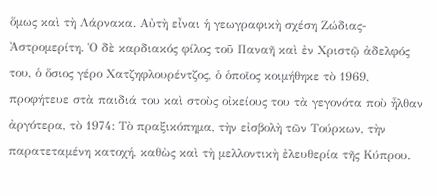ὅμως καὶ τὴ Λάρνακα. Αὐτὴ εἶναι ἡ γεωγραφικὴ σχέση Ζώδιας-Ἀστρομερίτη. Ὁ δὲ καρδιακός φίλος τοῦ Παναῆ καὶ ἐν Χριστῷ ἀδελφός του, ὁ ὅσιος γέρο Χατζηφλουρέντζος, ὁ ὁποῖος κοιμήθηκε τὸ 1969, προφήτευε στὰ παιδιά του καὶ στοὺς οἰκείους του τὰ γεγονότα ποὺ ἦλθαν ἀργότερα, τὸ 1974: Τὸ πραξικόπημα, τὴν εἰσβολὴ τῶν Τούρκων, τὴν παρατεταμένη κατοχή, καθὼς καὶ τὴ μελλοντικὴ ἐλευθερία τῆς Κύπρου.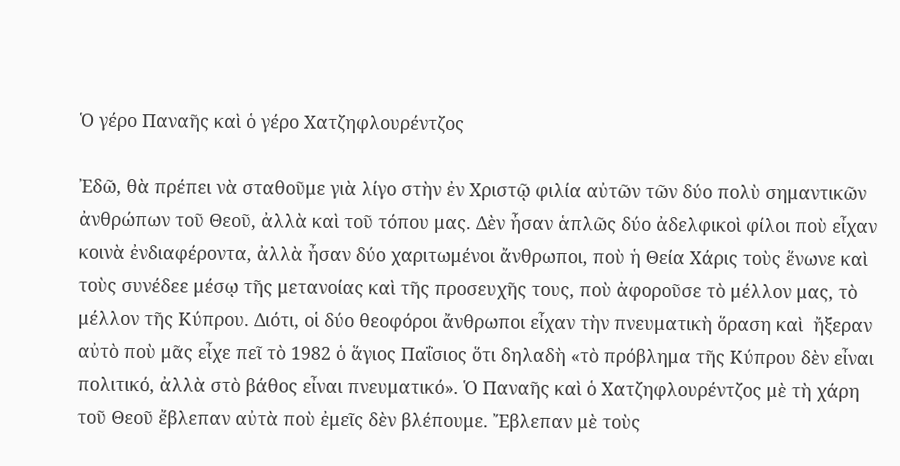Ὁ γέρο Παναῆς καὶ ὁ γέρο Χατζηφλουρέντζος

Ἐδῶ, θὰ πρέπει νὰ σταθοῦμε γιὰ λίγο στὴν ἐν Χριστῷ φιλία αὐτῶν τῶν δύο πολὺ σημαντικῶν ἀνθρώπων τοῦ Θεοῦ, ἀλλὰ καὶ τοῦ τόπου μας. Δὲν ἦσαν ἁπλῶς δύο ἀδελφικοὶ φίλοι ποὺ εἶχαν κοινὰ ἐνδιαφέροντα, ἀλλὰ ἦσαν δύο χαριτωμένοι ἄνθρωποι, ποὺ ἡ Θεία Χάρις τοὺς ἕνωνε καὶ τοὺς συνέδεε μέσῳ τῆς μετανοίας καὶ τῆς προσευχῆς τους, ποὺ ἀφοροῦσε τὸ μέλλον μας, τὸ μέλλον τῆς Κύπρου. Διότι, οἱ δύο θεοφόροι ἄνθρωποι εἶχαν τὴν πνευματικὴ ὅραση καὶ  ἤξεραν αὐτὸ ποὺ μᾶς εἶχε πεῖ τὸ 1982 ὁ ἅγιος Παΐσιος ὅτι δηλαδὴ «τὸ πρόβλημα τῆς Κύπρου δὲν εἶναι πολιτικό, ἀλλὰ στὸ βάθος εἶναι πνευματικό». Ὁ Παναῆς καὶ ὁ Χατζηφλουρέντζος μὲ τὴ χάρη τοῦ Θεοῦ ἔβλεπαν αὐτὰ ποὺ ἐμεῖς δὲν βλέπουμε. Ἔβλεπαν μὲ τοὺς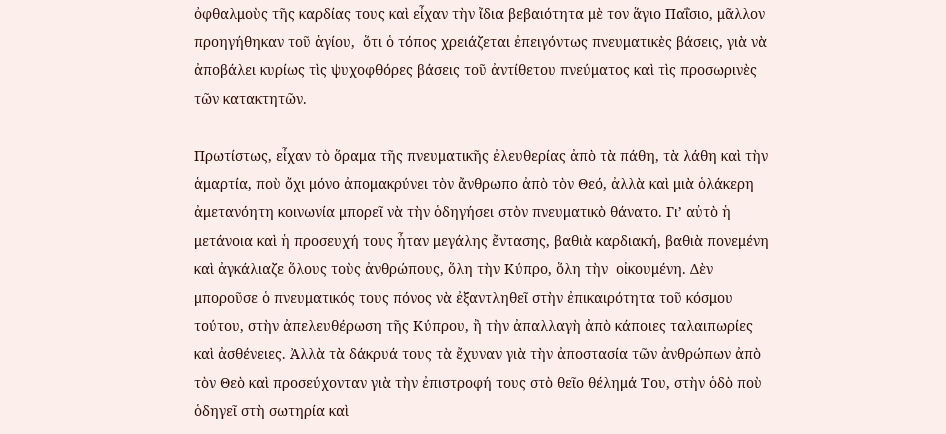ὀφθαλμοὺς τῆς καρδίας τους καὶ εἶχαν τὴν ἴδια βεβαιότητα μὲ τον ἅγιο Παΐσιο, μᾶλλον προηγήθηκαν τοῦ ἁγίου,  ὅτι ὁ τόπος χρειάζεται ἐπειγόντως πνευματικὲς βάσεις, γιὰ νὰ ἀποβάλει κυρίως τὶς ψυχοφθόρες βάσεις τοῦ ἀντίθετου πνεύματος καὶ τὶς προσωρινὲς τῶν κατακτητῶν.

Πρωτίστως, εἶχαν τὸ ὅραμα τῆς πνευματικῆς ἐλευθερίας ἀπὸ τὰ πάθη, τὰ λάθη καὶ τὴν ἁμαρτία, ποὺ ὄχι μόνο ἀπομακρύνει τὸν ἄνθρωπο ἀπὸ τὸν Θεό, ἀλλὰ καὶ μιὰ ὁλάκερη ἀμετανόητη κοινωνία μπορεῖ νὰ τὴν ὁδηγήσει στὸν πνευματικὸ θάνατο. Γι’ αὐτὸ ἡ μετάνοια καὶ ἡ προσευχή τους ἦταν μεγάλης ἔντασης, βαθιὰ καρδιακή, βαθιὰ πονεμένη καὶ ἀγκάλιαζε ὅλους τοὺς ἀνθρώπους, ὅλη τὴν Κύπρο, ὅλη τὴν  οἰκουμένη. Δὲν μποροῦσε ὁ πνευματικός τους πόνος νὰ ἐξαντληθεῖ στὴν ἐπικαιρότητα τοῦ κόσμου τούτου, στὴν ἀπελευθέρωση τῆς Κύπρου, ἢ τὴν ἀπαλλαγὴ ἀπὸ κάποιες ταλαιπωρίες καὶ ἀσθένειες. Ἀλλὰ τὰ δάκρυά τους τὰ ἔχυναν γιὰ τὴν ἀποστασία τῶν ἀνθρώπων ἀπὸ τὸν Θεὸ καὶ προσεύχονταν γιὰ τὴν ἐπιστροφή τους στὸ θεῖο θέλημά Του, στὴν ὁδὸ ποὺ ὁδηγεῖ στὴ σωτηρία καὶ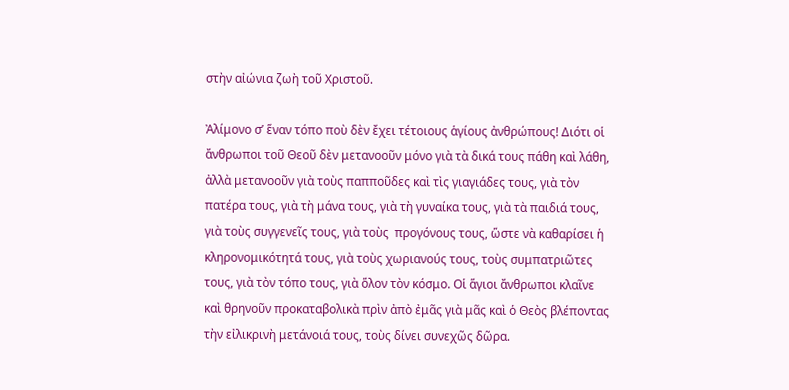στὴν αἰώνια ζωὴ τοῦ Χριστοῦ.

Ἀλίμονο σ’ ἕναν τόπο ποὺ δὲν ἔχει τέτοιους ἁγίους ἀνθρώπους! Διότι οἱ  ἄνθρωποι τοῦ Θεοῦ δὲν μετανοοῦν μόνο γιὰ τὰ δικά τους πάθη καὶ λάθη, ἀλλὰ μετανοοῦν γιὰ τοὺς παπποῦδες καὶ τὶς γιαγιάδες τους, γιὰ τὸν πατέρα τους, γιὰ τὴ μάνα τους, γιὰ τὴ γυναίκα τους, γιὰ τὰ παιδιά τους, γιὰ τοὺς συγγενεῖς τους, γιὰ τοὺς  προγόνους τους, ὥστε νὰ καθαρίσει ἡ κληρονομικότητά τους, γιὰ τοὺς χωριανούς τους, τοὺς συμπατριῶτες τους, γιὰ τὸν τόπο τους, γιὰ ὅλον τὸν κόσμο. Οἱ ἅγιοι ἄνθρωποι κλαῖνε καὶ θρηνοῦν προκαταβολικὰ πρὶν ἀπὸ ἐμᾶς γιὰ μᾶς καὶ ὁ Θεὸς βλέποντας τὴν εἰλικρινὴ μετάνοιά τους, τοὺς δίνει συνεχῶς δῶρα.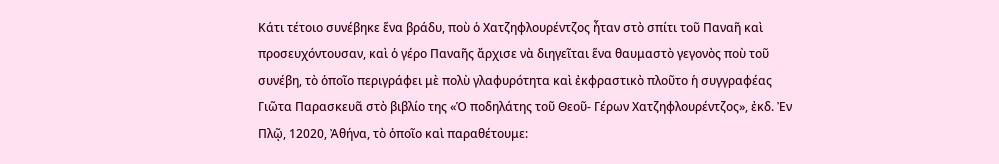Κάτι τέτοιο συνέβηκε ἕνα βράδυ, ποὺ ὁ Χατζηφλουρέντζος ἦταν στὸ σπίτι τοῦ Παναῆ καὶ προσευχόντουσαν, καὶ ὁ γέρο Παναῆς ἄρχισε νὰ διηγεῖται ἕνα θαυμαστὸ γεγονὸς ποὺ τοῦ συνέβη, τὸ ὁποῖο περιγράφει μὲ πολὺ γλαφυρότητα καὶ ἐκφραστικὸ πλοῦτο ἡ συγγραφέας Γιῶτα Παρασκευᾶ στὸ βιβλίο της «Ὁ ποδηλάτης τοῦ Θεοῦ- Γέρων Χατζηφλουρέντζος», ἐκδ. Ἐν Πλῷ, 12020, Ἀθήνα, τὸ ὁποῖο καὶ παραθέτουμε: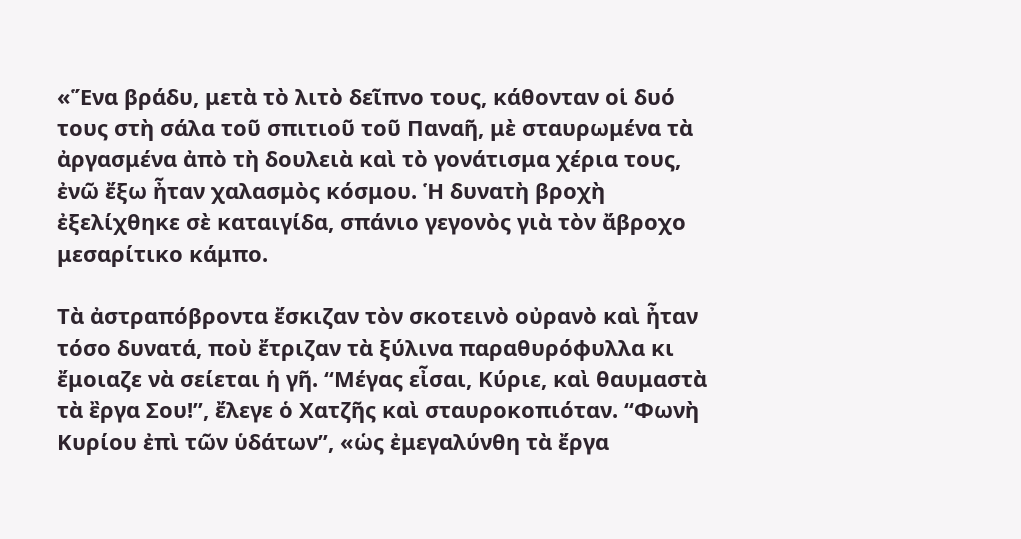«Ἕνα βράδυ, μετὰ τὸ λιτὸ δεῖπνο τους, κάθονταν οἱ δυό τους στὴ σάλα τοῦ σπιτιοῦ τοῦ Παναῆ, μὲ σταυρωμένα τὰ ἀργασμένα ἀπὸ τὴ δουλειὰ καὶ τὸ γονάτισμα χέρια τους, ἐνῶ ἔξω ἦταν χαλασμὸς κόσμου. Ἡ δυνατὴ βροχὴ ἐξελίχθηκε σὲ καταιγίδα, σπάνιο γεγονὸς γιὰ τὸν ἄβροχο μεσαρίτικο κάμπο.

Τὰ ἀστραπόβροντα ἔσκιζαν τὸν σκοτεινὸ οὐρανὸ καὶ ἦταν τόσο δυνατά, ποὺ ἔτριζαν τὰ ξύλινα παραθυρόφυλλα κι ἔμοιαζε νὰ σείεται ἡ γῆ. ‘‘Μέγας εἶσαι, Κύριε, καὶ θαυμαστὰ τὰ ἒργα Σου!’’, ἔλεγε ὁ Χατζῆς καὶ σταυροκοπιόταν. ‘‘Φωνὴ Κυρίου ἐπὶ τῶν ὑδάτων’’, «ὡς ἐμεγαλύνθη τὰ ἔργα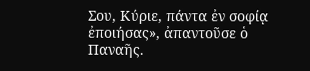Σου, Κύριε, πάντα ἐν σοφίᾳ ἐποιήσας», ἀπαντοῦσε ὁ Παναῆς.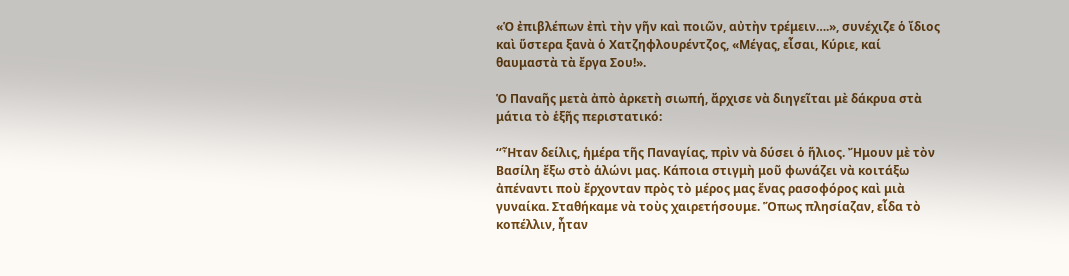«Ὁ ἐπιβλέπων ἐπὶ τὴν γῆν καὶ ποιῶν, αὐτὴν τρέμειν….», συνέχιζε ὁ ἴδιος καὶ ὕστερα ξανὰ ὁ Χατζηφλουρέντζος, «Μέγας, εἶσαι, Κύριε, καί θαυμαστὰ τὰ ἔργα Σου!».

Ὁ Παναῆς μετὰ ἀπὸ ἀρκετὴ σιωπή, ἄρχισε νὰ διηγεῖται μὲ δάκρυα στὰ μάτια τὸ ἑξῆς περιστατικό:

‘‘Ἦταν δείλις, ἡμέρα τῆς Παναγίας, πρὶν νὰ δύσει ὁ ἥλιος. Ἤμουν μὲ τὸν Βασίλη ἔξω στὸ ἁλώνι μας. Κάποια στιγμὴ μοῦ φωνάζει νὰ κοιτάξω ἀπέναντι ποὺ ἔρχονταν πρὸς τὸ μέρος μας ἕνας ρασοφόρος καὶ μιὰ γυναίκα. Σταθήκαμε νὰ τοὺς χαιρετήσουμε. Ὅπως πλησίαζαν, εἶδα τὸ κοπέλλιν, ἦταν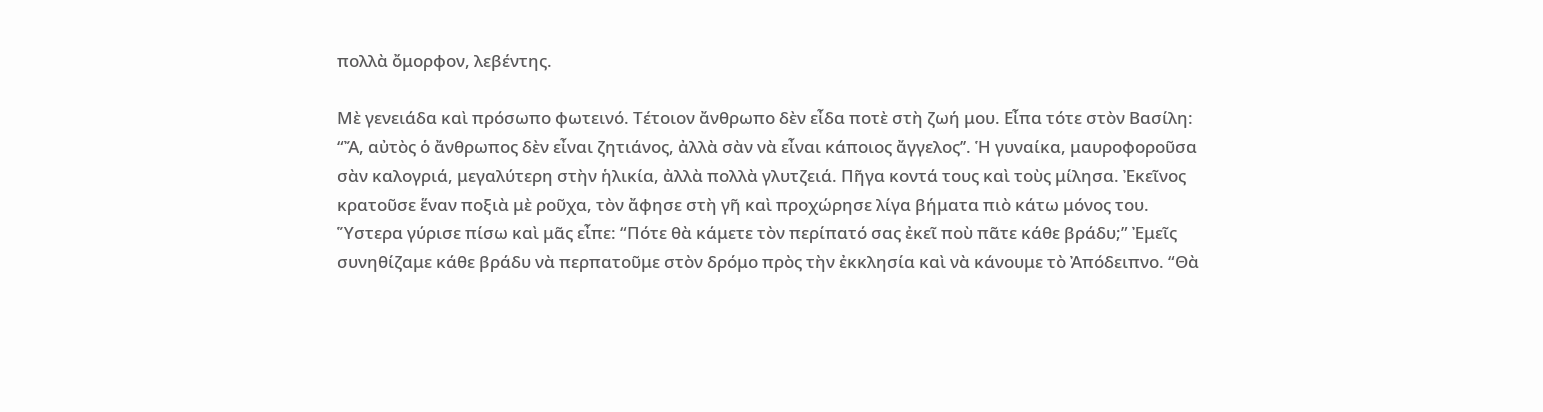πολλὰ ὄμορφον, λεβέντης.

Μὲ γενειάδα καὶ πρόσωπο φωτεινό. Τέτοιον ἄνθρωπο δὲν εἶδα ποτὲ στὴ ζωή μου. Εἶπα τότε στὸν Βασίλη: “Ἄ, αὐτὸς ὁ ἄνθρωπος δὲν εἶναι ζητιάνος, ἀλλὰ σὰν νὰ εἶναι κάποιος ἄγγελος’’. Ἡ γυναίκα, μαυροφοροῦσα σὰν καλογριά, μεγαλύτερη στὴν ἡλικία, ἀλλὰ πολλὰ γλυτζειά. Πῆγα κοντά τους καὶ τοὺς μίλησα. Ἐκεῖνος κρατοῦσε ἕναν ποξιὰ μὲ ροῦχα, τὸν ἄφησε στὴ γῆ καὶ προχώρησε λίγα βήματα πιὸ κάτω μόνος του. Ὕστερα γύρισε πίσω καὶ μᾶς εἶπε: “Πότε θὰ κάμετε τὸν περίπατό σας ἐκεῖ ποὺ πᾶτε κάθε βράδυ;” Ἐμεῖς συνηθίζαμε κάθε βράδυ νὰ περπατοῦμε στὸν δρόμο πρὸς τὴν ἐκκλησία καὶ νὰ κάνουμε τὸ Ἀπόδειπνο. “Θὰ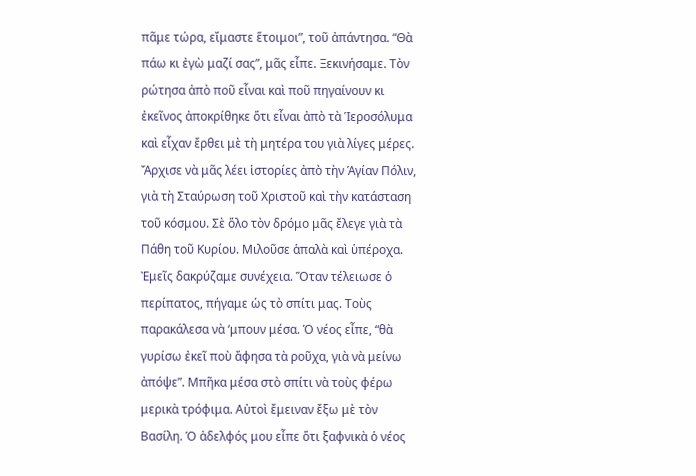πᾶμε τώρα, εἴμαστε ἕτοιμοι”, τοῦ ἀπάντησα. “Θὰ πάω κι ἐγὼ μαζί σας”, μᾶς εἶπε. Ξεκινήσαμε. Τὸν ρώτησα ἀπὸ ποῦ εἶναι καὶ ποῦ πηγαίνουν κι ἐκεῖνος ἀποκρίθηκε ὅτι εἶναι ἀπὸ τὰ Ἱεροσόλυμα καὶ εἶχαν ἔρθει μὲ τὴ μητέρα του γιὰ λίγες μέρες. Ἄρχισε νὰ μᾶς λέει ἱστορίες ἀπὸ τὴν Ἁγίαν Πόλιν, γιὰ τὴ Σταύρωση τοῦ Χριστοῦ καὶ τὴν κατάσταση τοῦ κόσμου. Σὲ ὅλο τὸν δρόμο μᾶς ἔλεγε γιὰ τὰ Πάθη τοῦ Κυρίου. Μιλοῦσε ἁπαλὰ καὶ ὑπέροχα. Ἐμεῖς δακρύζαμε συνέχεια. Ὅταν τέλειωσε ὁ περίπατος, πήγαμε ὡς τὸ σπίτι μας. Τοὺς παρακάλεσα νὰ ‘μπουν μέσα. Ὁ νέος εἶπε, “θὰ γυρίσω ἐκεῖ ποὺ ἄφησα τὰ ροῦχα, γιὰ νὰ μείνω ἀπόψε”. Μπῆκα μέσα στὸ σπίτι νὰ τοὺς φέρω μερικὰ τρόφιμα. Αὐτοὶ ἔμειναν ἔξω μὲ τὸν Βασίλη. Ὁ ἀδελφός μου εἶπε ὅτι ξαφνικὰ ὁ νέος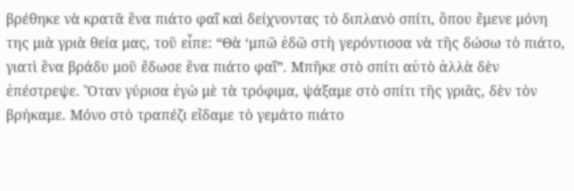βρέθηκε νὰ κρατᾶ ἕνα πιάτο φαΐ καὶ δείχνοντας τὸ διπλανὸ σπίτι, ὅπου ἔμενε μόνη της μιὰ γριὰ θεία μας, τοῦ εἶπε: “Θὰ ‘μπῶ ἐδῶ στὴ γερόντισσα νὰ τῆς δώσω τὸ πιάτο, γιατὶ ἕνα βράδυ μοῦ ἔδωσε ἕνα πιάτο φαΐ”. Μπῆκε στὸ σπίτι αὐτὸ ἀλλὰ δὲν ἐπέστρεψε. Ὅταν γύρισα ἐγὼ μὲ τὰ τρόφιμα, ψάξαμε στὸ σπίτι τῆς γριᾶς, δὲν τὸν βρήκαμε. Μόνο στὸ τραπέζι εἴδαμε τὸ γεμάτο πιάτο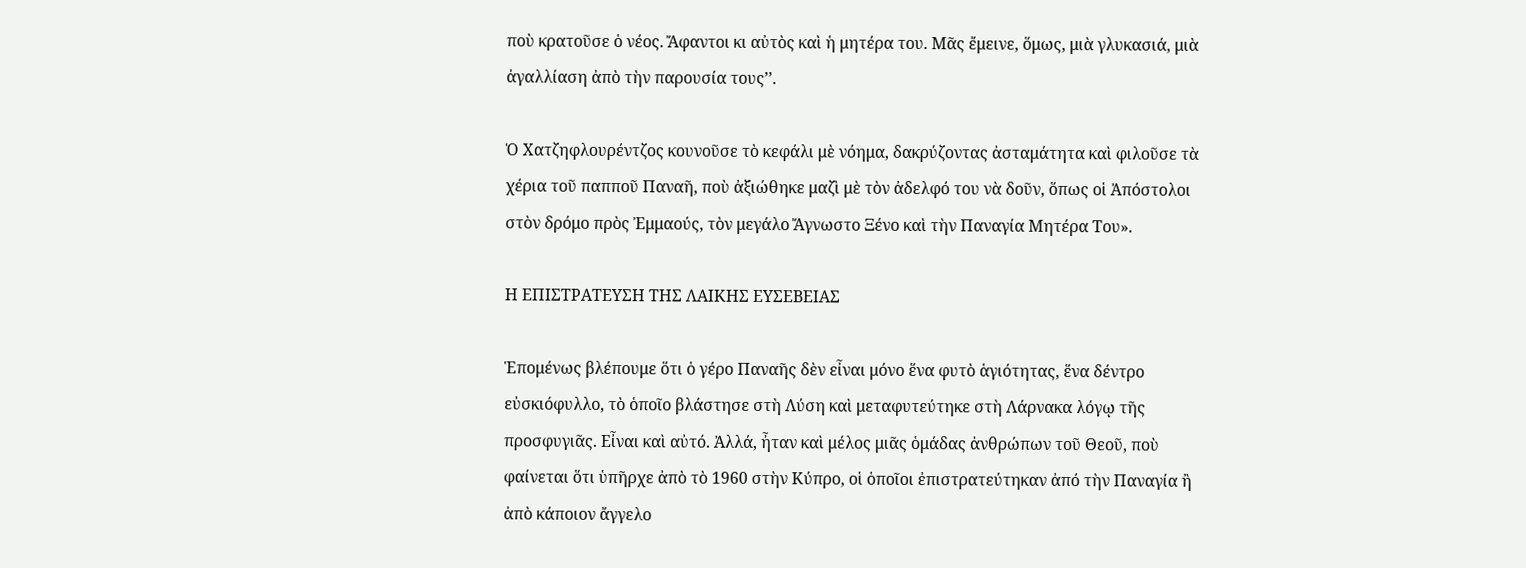ποὺ κρατοῦσε ὁ νέος. Ἄφαντοι κι αὐτὸς καὶ ἡ μητέρα του. Μᾶς ἔμεινε, ὅμως, μιὰ γλυκασιά, μιὰ ἀγαλλίαση ἀπὸ τὴν παρουσία τους’’.

Ὁ Χατζηφλουρέντζος κουνοῦσε τὸ κεφάλι μὲ νόημα, δακρύζοντας ἀσταμάτητα καὶ φιλοῦσε τὰ χέρια τοῦ παπποῦ Παναῆ, ποὺ ἀξιώθηκε μαζὶ μὲ τὸν ἀδελφό του νὰ δοῦν, ὅπως οἱ Ἀπόστολοι στὸν δρόμο πρὸς Ἐμμαούς, τὸν μεγάλο Ἄγνωστο Ξένο καὶ τὴν Παναγία Μητέρα Του».

Η ΕΠΙΣΤΡΑΤΕΥΣΗ ΤΗΣ ΛΑΙΚΗΣ ΕΥΣΕΒΕΙΑΣ

Ἑπομένως βλέπουμε ὅτι ὁ γέρο Παναῆς δὲν εἶναι μόνο ἕνα φυτὸ ἁγιότητας, ἕνα δέντρο εὐσκιόφυλλο, τὸ ὁποῖο βλάστησε στὴ Λύση καὶ μεταφυτεύτηκε στὴ Λάρνακα λόγῳ τῆς προσφυγιᾶς. Εἶναι καὶ αὐτό. Ἀλλά, ἦταν καὶ μέλος μιᾶς ὁμάδας ἀνθρώπων τοῦ Θεοῦ, ποὺ  φαίνεται ὅτι ὑπῆρχε ἀπὸ τὸ 1960 στὴν Κύπρο, οἱ ὁποῖοι ἐπιστρατεύτηκαν ἀπό τὴν Παναγία ἢ ἀπὸ κάποιον ἄγγελο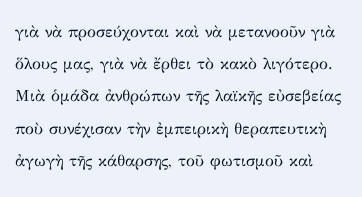γιὰ νὰ προσεύχονται καὶ νὰ μετανοοῦν γιὰ ὅλους μας, γιὰ νὰ ἔρθει τὸ κακὸ λιγότερο. Μιὰ ὁμάδα ἀνθρώπων τῆς λαϊκῆς εὐσεβείας ποὺ συνέχισαν τὴν ἐμπειρικὴ θεραπευτικὴ ἀγωγὴ τῆς κάθαρσης, τοῦ φωτισμοῦ καὶ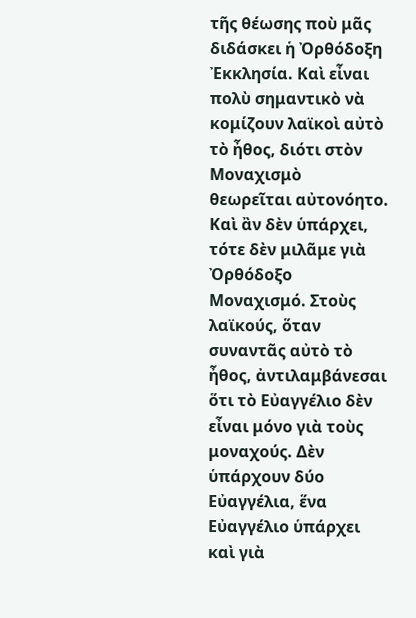τῆς θέωσης ποὺ μᾶς διδάσκει ἡ Ὀρθόδοξη Ἐκκλησία. Καὶ εἶναι πολὺ σημαντικὸ νὰ κομίζουν λαϊκοὶ αὐτὸ τὸ ἦθος, διότι στὸν Μοναχισμὸ  θεωρεῖται αὐτονόητο. Καὶ ἂν δὲν ὑπάρχει, τότε δὲν μιλᾶμε γιὰ Ὀρθόδοξο Μοναχισμό. Στοὺς λαϊκούς, ὅταν συναντᾶς αὐτὸ τὸ ἦθος, ἀντιλαμβάνεσαι ὅτι τὸ Εὐαγγέλιο δὲν εἶναι μόνο γιὰ τοὺς μοναχούς. Δὲν ὑπάρχουν δύο Εὐαγγέλια, ἕνα Εὐαγγέλιο ὑπάρχει καὶ γιὰ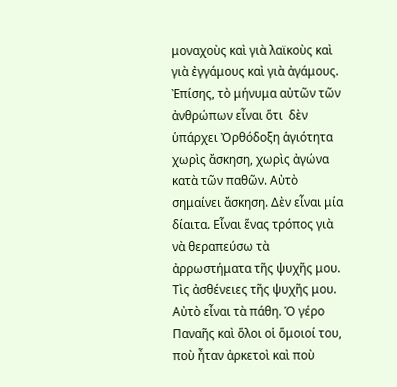μοναχοὺς καὶ γιὰ λαϊκοὺς καὶ γιὰ ἐγγάμους καὶ γιὰ ἀγάμους. Ἐπίσης, τὸ μήνυμα αὐτῶν τῶν ἀνθρώπων εἶναι ὅτι  δὲν ὑπάρχει Ὀρθόδοξη ἁγιότητα χωρὶς ἄσκηση, χωρὶς ἀγώνα κατὰ τῶν παθῶν. Αὐτὸ σημαίνει ἄσκηση. Δὲν εἶναι μία δίαιτα. Εἶναι ἕνας τρόπος γιὰ νὰ θεραπεύσω τὰ ἀρρωστήματα τῆς ψυχῆς μου. Τὶς ἀσθένειες τῆς ψυχῆς μου. Αὐτὸ εἶναι τὰ πάθη. Ὁ γέρο Παναῆς καὶ ὅλοι οἱ ὅμοιοί του, ποὺ ἦταν ἀρκετοὶ καὶ ποὺ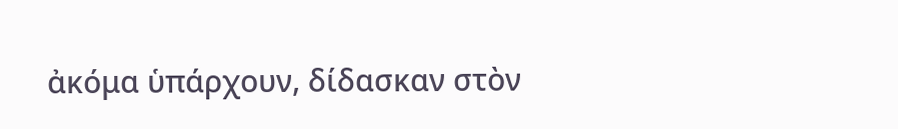ἀκόμα ὑπάρχουν, δίδασκαν στὸν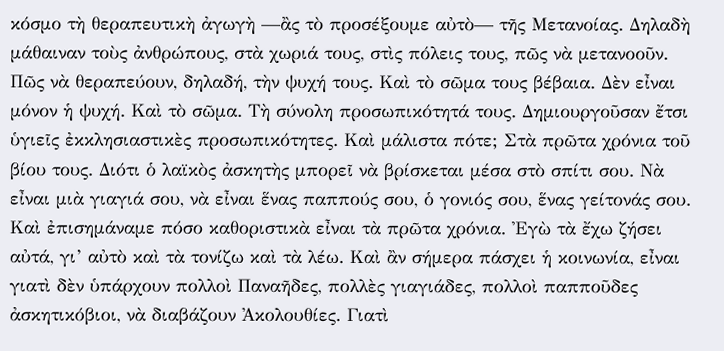κόσμο τὴ θεραπευτικὴ ἀγωγὴ —ἂς τὸ προσέξουμε αὐτὸ— τῆς Μετανοίας. Δηλαδὴ μάθαιναν τοὺς ἀνθρώπους, στὰ χωριά τους, στὶς πόλεις τους, πῶς νὰ μετανοοῦν. Πῶς νὰ θεραπεύουν, δηλαδή, τὴν ψυχή τους. Καὶ τὸ σῶμα τους βέβαια. Δὲν εἶναι μόνον ἡ ψυχή. Καὶ τὸ σῶμα. Τὴ σύνολη προσωπικότητά τους. Δημιουργοῦσαν ἔτσι ὑγιεῖς ἐκκλησιαστικὲς προσωπικότητες. Καὶ μάλιστα πότε; Στὰ πρῶτα χρόνια τοῦ βίου τους. Διότι ὁ λαϊκὸς ἀσκητὴς μπορεῖ νὰ βρίσκεται μέσα στὸ σπίτι σου. Νὰ εἶναι μιὰ γιαγιά σου, νὰ εἶναι ἕνας παππούς σου, ὁ γονιός σου, ἕνας γείτονάς σου. Καὶ ἐπισημάναμε πόσο καθοριστικὰ εἶναι τὰ πρῶτα χρόνια. Ἐγὼ τὰ ἔχω ζήσει αὐτά, γι’ αὐτὸ καὶ τὰ τονίζω καὶ τὰ λέω. Καὶ ἂν σήμερα πάσχει ἡ κοινωνία, εἶναι γιατὶ δὲν ὑπάρχουν πολλοὶ Παναῆδες, πολλὲς γιαγιάδες, πολλοὶ παπποῦδες ἀσκητικόβιοι, νὰ διαβάζουν Ἀκολουθίες. Γιατὶ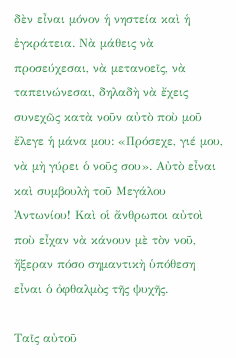δὲν εἶναι μόνον ἡ νηστεία καὶ ἡ ἐγκράτεια. Νὰ μάθεις νὰ προσεύχεσαι, νὰ μετανοεῖς, νὰ ταπεινώνεσαι, δηλαδὴ νὰ ἔχεις συνεχῶς κατὰ νοῦν αὐτὸ ποὺ μοῦ ἔλεγε ἡ μάνα μου: «Πρόσεχε, γιέ μου, νὰ μὴ γύρει ὁ νοῦς σου». Αὐτὸ εἶναι καὶ συμβουλὴ τοῦ Μεγάλου Ἀντωνίου! Καὶ οἱ ἄνθρωποι αὐτοὶ ποὺ εἶχαν νὰ κάνουν μὲ τὸν νοῦ, ἤξεραν πόσο σημαντικὴ ὑπόθεση εἶναι ὁ ὀφθαλμὸς τῆς ψυχῆς.

Ταῖς αὐτοῦ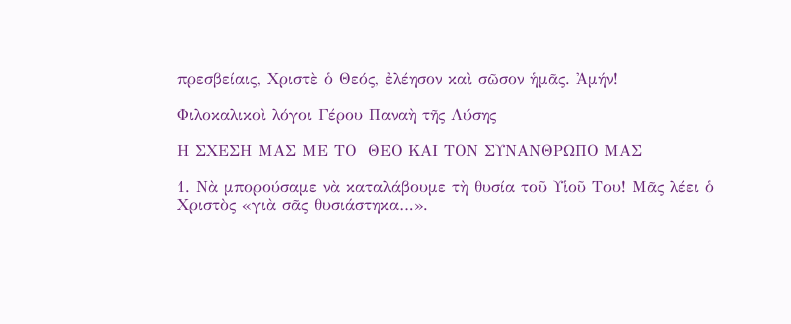πρεσβείαις, Χριστὲ ὁ Θεός, ἐλέησον καὶ σῶσον ἡμᾶς. Ἀμήν!

Φιλοκαλικοὶ λόγοι Γέρου Παναὴ τῆς Λύσης

Η ΣΧΕΣΗ ΜΑΣ ΜΕ ΤΟ  ΘΕΟ ΚΑΙ ΤΟΝ ΣΥΝΑNΘΡΩΠΟ ΜΑΣ

1. Νὰ μπορούσαμε νὰ καταλάβουμε τὴ θυσία τοῦ Υἱοῦ Του! Μᾶς λέει ὁ Χριστὸς «γιὰ σᾶς θυσιάστηκα…».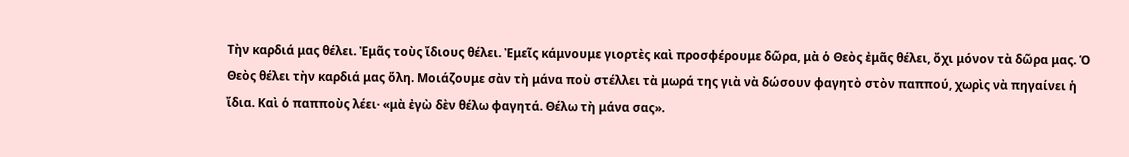Τὴν καρδιά μας θέλει. Ἐμᾶς τοὺς ἴδιους θέλει. Ἐμεῖς κάμνουμε γιορτὲς καὶ προσφέρουμε δῶρα, μὰ ὁ Θεὸς ἐμᾶς θέλει, ὄχι μόνον τὰ δῶρα μας. Ὁ Θεὸς θέλει τὴν καρδιά μας ὅλη. Μοιάζουμε σὰν τὴ μάνα ποὺ στέλλει τὰ μωρά της γιὰ νὰ δώσουν φαγητὸ στὸν παππού, χωρὶς νὰ πηγαίνει ἡ ἴδια. Καὶ ὁ παπποὺς λέει· «μὰ ἐγὼ δὲν θέλω φαγητά. Θέλω τὴ μάνα σας».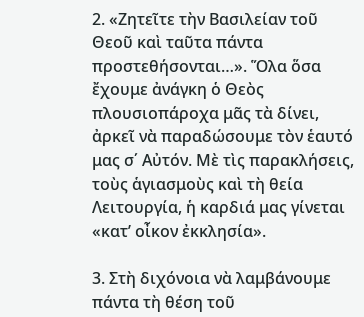2. «Ζητεῖτε τὴν Βασιλείαν τοῦ Θεοῦ καὶ ταῦτα πάντα προστεθήσονται…». Ὅλα ὅσα ἔχουμε ἀνάγκη ὁ Θεὸς πλουσιοπάροχα μᾶς τὰ δίνει, ἀρκεῖ νὰ παραδώσουμε τὸν ἑαυτό μας σ΄ Αὐτόν. Μὲ τὶς παρακλήσεις, τοὺς ἁγιασμοὺς καὶ τὴ θεία Λειτουργία, ἡ καρδιά μας γίνεται «κατ’ οἶκον ἐκκλησία».

3. Στὴ διχόνοια νὰ λαμβάνουμε πάντα τὴ θέση τοῦ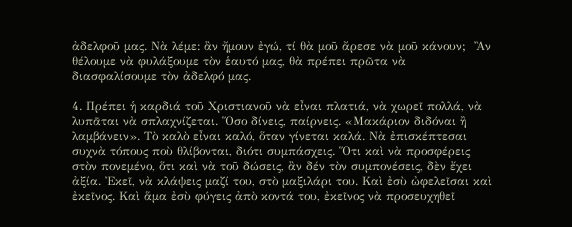ἀδελφοῦ μας. Νὰ λέμε: ἂν ἤμουν ἐγώ, τί θὰ μοῦ ἄρεσε νὰ μοῦ κάνουν;  Ἂν θέλουμε νὰ φυλάξουμε τὸν ἑαυτό μας, θὰ πρέπει πρῶτα νὰ διασφαλίσουμε τὸν ἀδελφό μας.

4. Πρέπει ἡ καρδιά τοῦ Χριστιανοῦ νὰ εἶναι πλατιά, νὰ χωρεῖ πολλά, νὰ λυπᾶται νὰ σπλαχνίζεται. Ὅσο δίνεις, παίρνεις. «Μακάριον διδόναι ἢ λαμβάνειν». Τὸ καλὸ εἶναι καλό, ὅταν γίνεται καλά. Νὰ ἐπισκέπτεσαι συχνὰ τόπους ποὺ θλίβονται, διότι συμπάσχεις. Ὅτι καὶ νὰ προσφέρεις στὸν πονεμένο, ὅτι καὶ νὰ τοῦ δώσεις, ἂν δέν τὸν συμπονέσεις, δὲν ἔχει ἀξία. Ἐκεῖ, νὰ κλάψεις μαζί του, στὸ μαξιλάρι του. Καὶ ἐσὺ ὠφελεῖσαι καὶ ἐκεῖνος. Καὶ ἅμα ἐσὺ φύγεις ἀπὸ κοντά του, ἐκεῖνος νὰ προσευχηθεῖ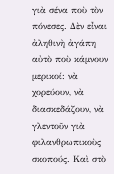γιὰ σένα ποὺ τὸν πόνεσες. Δὲν εἶναι ἀληθινὴ ἀγάπη αὐτὸ ποὺ κάμνουν μερικοί: νὰ χορεύουν, νὰ διασκεδάζουν, νὰ γλεντοῦν γιὰ φιλανθρωπικοὺς σκοπούς. Καὶ στὸ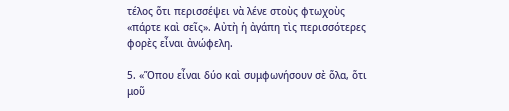τέλος ὅτι περισσέψει νὰ λένε στοὺς φτωχοὺς «πάρτε καὶ σεῖς». Αὐτὴ ἡ ἀγάπη τὶς περισσότερες φορὲς εἶναι ἀνώφελη.

5. «Ὅπου εἶναι δύο καὶ συμφωνήσουν σὲ ὅλα, ὅτι μοῦ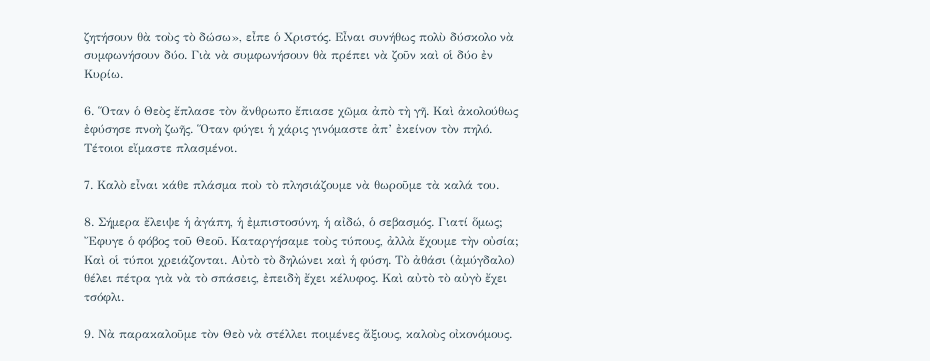ζητήσουν θὰ τοὺς τὸ δώσω», εἶπε ὁ Χριστός. Εἶναι συνήθως πολὺ δύσκολο νὰ συμφωνήσουν δύο. Γιὰ νὰ συμφωνήσουν θὰ πρέπει νὰ ζοῦν καὶ οἱ δύο ἐν Κυρίω.

6. Ὅταν ὁ Θεὸς ἔπλασε τὸν ἄνθρωπο ἔπιασε χῶμα ἀπὸ τὴ γῆ. Καὶ ἀκολούθως ἐφύσησε πνοὴ ζωῆς. Ὅταν φύγει ἡ χάρις γινόμαστε ἀπ’ ἐκείνον τὸν πηλό. Τέτοιοι εἴμαστε πλασμένοι.

7. Καλὸ εἶναι κάθε πλάσμα ποὺ τὸ πλησιάζουμε νὰ θωροῦμε τὰ καλά του.

8. Σήμερα ἔλειψε ἡ ἀγάπη, ἡ ἐμπιστοσύνη, ἡ αἰδώ, ὁ σεβασμός. Γιατί ὅμως; Ἔφυγε ὁ φόβος τοῦ Θεοῦ. Καταργήσαμε τοὺς τύπους, ἀλλὰ ἔχουμε τὴν οὐσία; Καὶ οἱ τύποι χρειάζονται. Αὐτὸ τὸ δηλώνει καὶ ἡ φύση. Τὸ ἀθάσι (ἀμύγδαλο) θέλει πέτρα γιὰ νὰ τὸ σπάσεις, ἐπειδὴ ἔχει κέλυφος. Καὶ αὐτὸ τὸ αὐγὸ ἔχει τσόφλι.

9. Νὰ παρακαλοῦμε τὸν Θεὸ νὰ στέλλει ποιμένες ἄξιους, καλοὺς οἰκονόμους.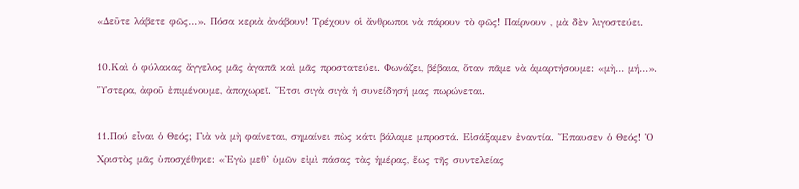«Δεῦτε λάβετε φῶς…». Πόσα κεριὰ ἀνάβουν! Τρέχουν οἱ ἄνθρωποι νὰ πάρουν τὸ φῶς! Παίρνουν , μὰ δὲν λιγοστεύει.

10.Καὶ ὁ φύλακας ἄγγελος μᾶς ἀγαπᾶ καὶ μᾶς προστατεύει. Φωνάζει, βέβαια, ὅταν πᾶμε νὰ ἁμαρτήσουμε: «μὴ… μή…». Ὕστερα, ἀφοῦ ἐπιμένουμε, ἀποχωρεῖ. Ἔτσι σιγὰ σιγὰ ἡ συνείδησή μας πωρώνεται.

11.Πού εἶναι ὁ Θεός; Γιὰ νὰ μὴ φαίνεται, σημαίνει πὼς κάτι βάλαμε μπροστά. Εἰσάξαμεν ἐναντία. Ἔπαυσεν ὁ Θεός! Ὁ Χριστὸς μᾶς ὑποσχέθηκε: «Ἐγὼ μεθ’ ὑμῶν εἰμὶ πάσας τὰς ἡμέρας, ἕως τῆς συντελείας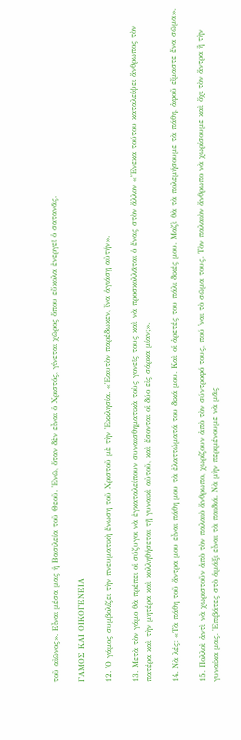τοῦ αἰῶνος». Εἶναι μέσα μας ἡ Βασιλεία τοῦ Θεοῦ. Ἐνῶ, ὅταν δὲν εἶναι ὁ Χριστός, γίνεται χῶρος ὅπου εὔκολα ἐνεργεῖ ὁ σατανᾶς.

ΓΑΜΟΣ ΚΑΙ ΟΙΚΟΓΕΝΕΙΑ

12. Ὁ γάμος συμβολίζει τὴν πνευματικὴ ἕνωση τοῦ Χριστοῦ μὲ τὴν Ἐκκλησία. «Ἑαυτὸν παρέδωκεν, ἴνα ἁγιάσῃ αὐτήν».

13. Μετὰ τὸν γάμο θὰ πρέπει οἱ σύζυγοι νὰ ἐγκαταλείπουν συναισθηματικὰ τοὺς γονεῖς τους καὶ νὰ προσκολλᾶται ὁ ἕνας στὸν ἄλλον «Ἕνεκα τούτου καταλείψει ἄνθρωπος τὸν πατέρα καὶ τὴν μητέρα καὶ κολληθήσεται τῇ γυναικὶ αὐτοῦ, καὶ ἔσονται οἱ δύο εἰς σάρκα μίαν;».

14. Νὰ λές: «Τὰ πάθη τοῦ ἄντρα μου εἶναι πάθη μου τὰ ἐλαττώματά του δικά μου. Καὶ οἱ ἀρετές του πάλι δικές μου. Μαζὶ θὰ τὰ πολεμήσουμε τὰ πάθη, ἀφοῦ εἴμαστε ἕνα σῶμα».

15. Πολλοὶ ἀντὶ νὰ χωριστοῦν ἀπὸ τὸν παλαιὸ ἄνθρωπο, χωρίζουν ἀπὸ τὸν σύντροφό τους, πού ῾ναι τὸ σῶμα τους. Τὸν παλαιὸν ἄνθρωπο νὰ χωρίσουμε καὶ ὄχι τὸν ἄντρα ἢ τὴν γυναίκα μας. Ἐπιβάτες στὸ ἁμάξι εἶναι τὰ παιδιά. Νὰ μὴν περιμένουμε νὰ μᾶς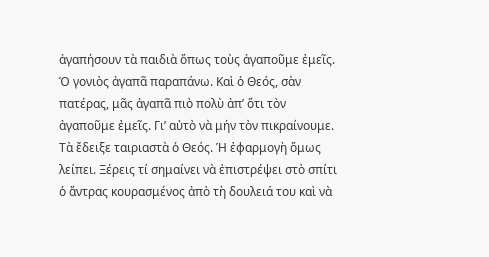ἀγαπήσουν τὰ παιδιὰ ὅπως τοὺς ἀγαποῦμε ἐμεῖς. Ὁ γονιὸς ἀγαπᾶ παραπάνω. Καὶ ὁ Θεός, σὰν πατέρας, μᾶς ἀγαπᾶ πιὸ πολὺ ἀπ’ ὅτι τὸν ἀγαποῦμε ἐμεῖς. Γι’ αὐτὸ νὰ μήν τὸν πικραίνουμε. Τὰ ἔδειξε ταιριαστὰ ὁ Θεός. Ἡ ἐφαρμογὴ ὅμως λείπει. Ξέρεις τί σημαίνει νὰ ἐπιστρέψει στὸ σπίτι ὁ ἄντρας κουρασμένος ἀπὸ τὴ δουλειά του καὶ νὰ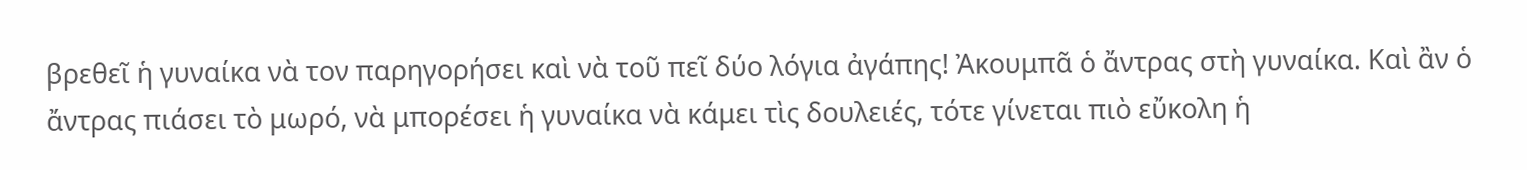βρεθεῖ ἡ γυναίκα νὰ τον παρηγορήσει καὶ νὰ τοῦ πεῖ δύο λόγια ἀγάπης! Ἀκουμπᾶ ὁ ἄντρας στὴ γυναίκα. Καὶ ἂν ὁ ἄντρας πιάσει τὸ μωρό, νὰ μπορέσει ἡ γυναίκα νὰ κάμει τὶς δουλειές, τότε γίνεται πιὸ εὔκολη ἡ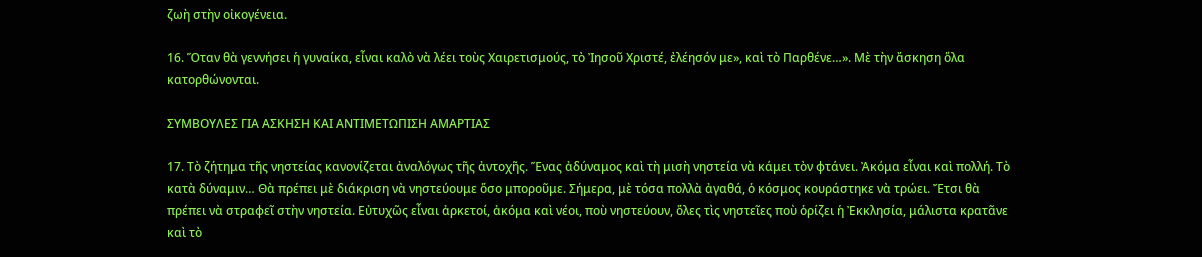ζωὴ στὴν οἰκογένεια.

16. Ὅταν θὰ γεννήσει ἡ γυναίκα, εἶναι καλὸ νὰ λέει τοὺς Χαιρετισμούς, τὸ Ἰησοῦ Χριστέ, ἐλέησόν με», καὶ τὸ Παρθένε…». Μὲ τὴν ἄσκηση ὅλα κατορθώνονται.

ΣΥΜΒΟΥΛΕΣ ΓΙΑ ΑΣΚΗΣΗ ΚΑΙ ΑΝΤΙΜΕΤΩΠΙΣΗ ΑΜΑΡΤΙΑΣ

17. Τὸ ζήτημα τῆς νηστείας κανονίζεται ἀναλόγως τῆς ἀντοχῆς. Ἕνας ἀδύναμος καὶ τὴ μισὴ νηστεία νὰ κάμει τὸν φτάνει. Ἀκόμα εἶναι καὶ πολλή. Τὸ κατὰ δύναμιν… Θὰ πρέπει μὲ διάκριση νὰ νηστεύουμε ὅσο μποροῦμε. Σήμερα, μὲ τόσα πολλὰ ἀγαθά, ὁ κόσμος κουράστηκε νὰ τρώει. Ἔτσι θὰ πρέπει νὰ στραφεῖ στὴν νηστεία. Εὐτυχῶς εἶναι ἀρκετοί, ἀκόμα καὶ νέοι, ποὺ νηστεύουν, ὅλες τὶς νηστεῖες ποὺ ὁρίζει ἡ Ἐκκλησία, μάλιστα κρατᾶνε καὶ τὸ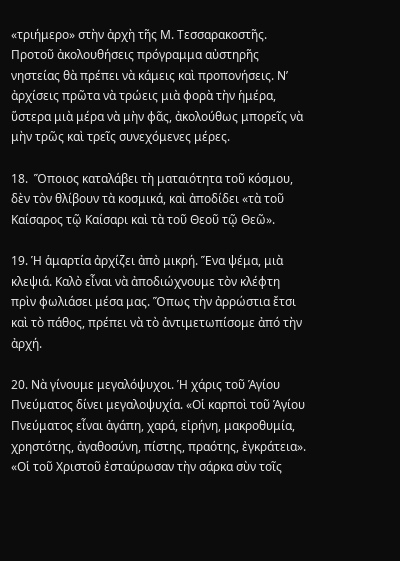«τριήμερο» στὴν ἀρχὴ τῆς Μ. Τεσσαρακοστῆς. Προτοῦ ἀκολουθήσεις πρόγραμμα αὐστηρῆς νηστείας θὰ πρέπει νὰ κάμεις καὶ προπονήσεις. Ν’ ἀρχίσεις πρῶτα νὰ τρώεις μιὰ φορὰ τὴν ἡμέρα, ὕστερα μιὰ μέρα νὰ μὴν φᾶς, ἀκολούθως μπορεῖς νὰ μὴν τρῶς καὶ τρεῖς συνεχόμενες μέρες.

18.  Ὅποιος καταλάβει τὴ ματαιότητα τοῦ κόσμου, δὲν τὸν θλίβουν τὰ κοσμικά, καὶ ἀποδίδει «τὰ τοῦ Καίσαρος τῷ Καίσαρι καὶ τὰ τοῦ Θεοῦ τῷ Θεῶ».

19. Ἡ ἁμαρτία ἀρχίζει ἀπὸ μικρή. Ἕνα ψέμα, μιὰ κλεψιά. Καλὸ εἶναι νὰ ἀποδιώχνουμε τὸν κλέφτη πρὶν φωλιάσει μέσα μας. Ὅπως τὴν ἀρρώστια ἔτσι καὶ τὸ πάθος, πρέπει νὰ τὸ ἀντιμετωπίσομε ἀπό τὴν ἀρχή.

20. Νὰ γίνουμε μεγαλόψυχοι. Ἡ χάρις τοῦ Ἁγίου Πνεύματος δίνει μεγαλοψυχία. «Οἱ καρποὶ τοῦ Ἁγίου Πνεύματος εἶναι ἀγάπη, χαρά, εἰρήνη, μακροθυμία, χρηστότης, ἀγαθοσύνη, πίστης, πραότης, ἐγκράτεια». «Οἱ τοῦ Χριστοῦ ἐσταύρωσαν τὴν σάρκα σὺν τοῖς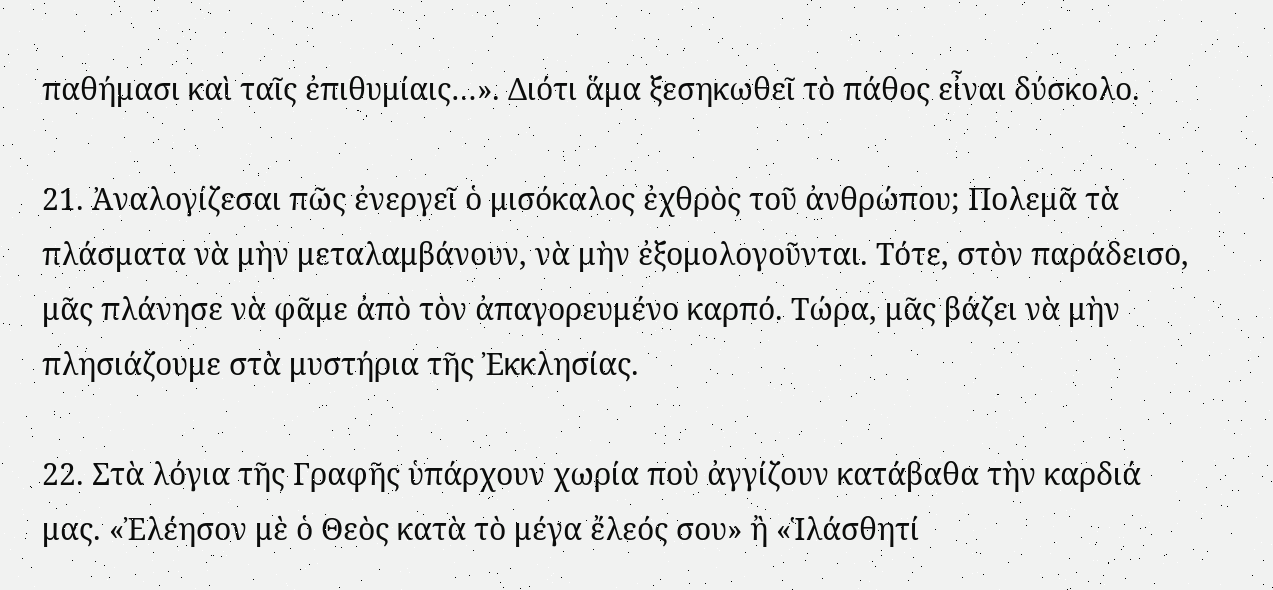παθήμασι καὶ ταῖς ἐπιθυμίαις…». Διότι ἅμα ξεσηκωθεῖ τὸ πάθος εἶναι δύσκολο.

21. Ἀναλογίζεσαι πῶς ἐνεργεῖ ὁ μισόκαλος ἐχθρὸς τοῦ ἀνθρώπου; Πολεμᾶ τὰ πλάσματα νὰ μὴν μεταλαμβάνουν, νὰ μὴν ἐξομολογοῦνται. Τότε, στὸν παράδεισο, μᾶς πλάνησε νὰ φᾶμε ἀπὸ τὸν ἀπαγορευμένο καρπό. Τώρα, μᾶς βάζει νὰ μὴν πλησιάζουμε στὰ μυστήρια τῆς Ἐκκλησίας.

22. Στὰ λόγια τῆς Γραφῆς ὑπάρχουν χωρία ποὺ ἀγγίζουν κατάβαθα τὴν καρδιά μας. «Ἐλέησον μὲ ὁ Θεὸς κατὰ τὸ μέγα ἔλεός σου» ἢ «Ἱλάσθητί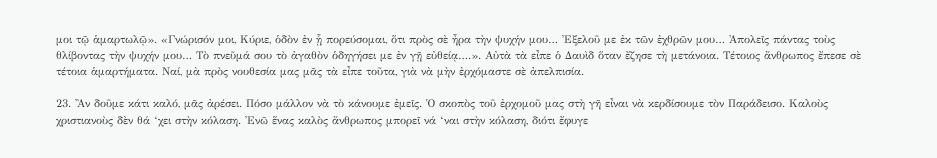μοι τῷ ἁμαρτωλῷ». «Γνώρισόν μοι, Κύριε, ὁδὸν ἐν ᾗ πορεύσομαι, ὅτι πρὸς σὲ ἦρα τὴν ψυχήν μου… Ἐξελοῦ με ἐκ τῶν ἐχθρῶν μου… Ἀπολεῖς πάντας τοὺς θλίβοντας τὴν ψυχήν μου… Τὸ πνεῦμά σου τὸ ἀγαθὸν ὁδηγήσει με ἐν γῇ εὐθείᾳ….». Αὐτὰ τὰ εἶπε ὁ Δαυὶδ ὅταν ἔζησε τὴ μετάνοια. Τέτοιος ἄνθρωπος ἔπεσε σὲ τέτοια ἁμαρτήματα. Ναί, μὰ πρὸς νουθεσία μας μᾶς τὰ εἶπε τοῦτα, γιὰ νὰ μὴν ἐρχόμαστε σὲ ἀπελπισία.

23. Ἂν δοῦμε κάτι καλό, μᾶς ἀρέσει. Πόσο μάλλον νὰ τὸ κάνουμε ἐμεῖς. Ὁ σκοπὸς τοῦ ἐρχομοῦ μας στὴ γῆ εἶναι νὰ κερδίσουμε τὸν Παράδεισο. Καλοὺς χριστιανοὺς δὲν θά ‘χει στὴν κόλαση. Ἐνῶ ἕνας καλὸς ἄνθρωπος μπορεῖ νά ‘ναι στὴν κόλαση, διότι ἔφυγε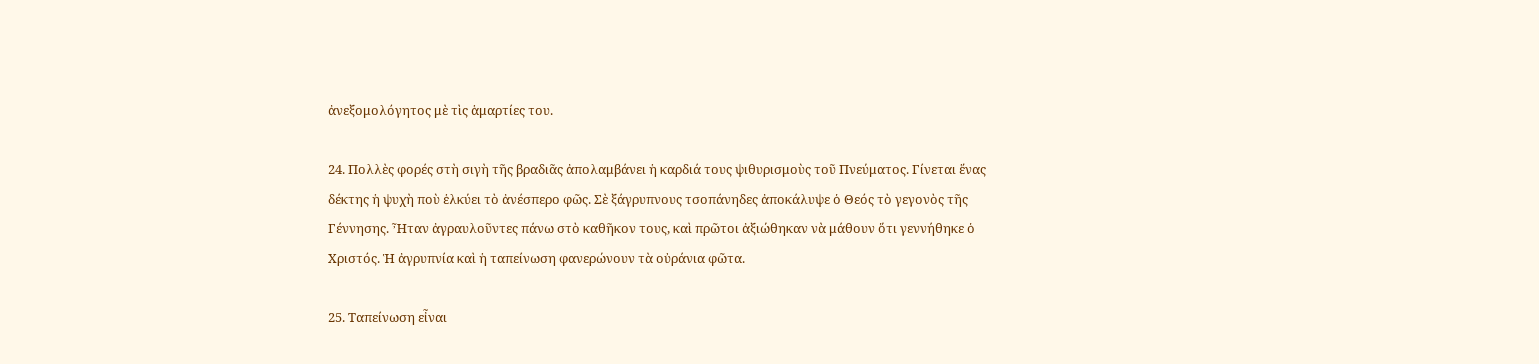ἀνεξομολόγητος μὲ τὶς ἁμαρτίες του.

24. Πολλὲς φορές στὴ σιγὴ τῆς βραδιᾶς ἀπολαμβάνει ἡ καρδιά τους ψιθυρισμοὺς τοῦ Πνεύματος. Γίνεται ἕνας δέκτης ἡ ψυχὴ ποὺ ἑλκύει τὸ ἀνέσπερο φῶς. Σὲ ξάγρυπνους τσοπάνηδες ἀποκάλυψε ὁ Θεός τὸ γεγονὸς τῆς Γέννησης. Ἦταν ἀγραυλοῦντες πάνω στὸ καθῆκον τους, καὶ πρῶτοι ἀξιώθηκαν νὰ μάθουν ὅτι γεννήθηκε ὁ Χριστός. Ἡ ἀγρυπνία καὶ ἡ ταπείνωση φανερώνουν τὰ οὐράνια φῶτα.

25. Ταπείνωση εἶναι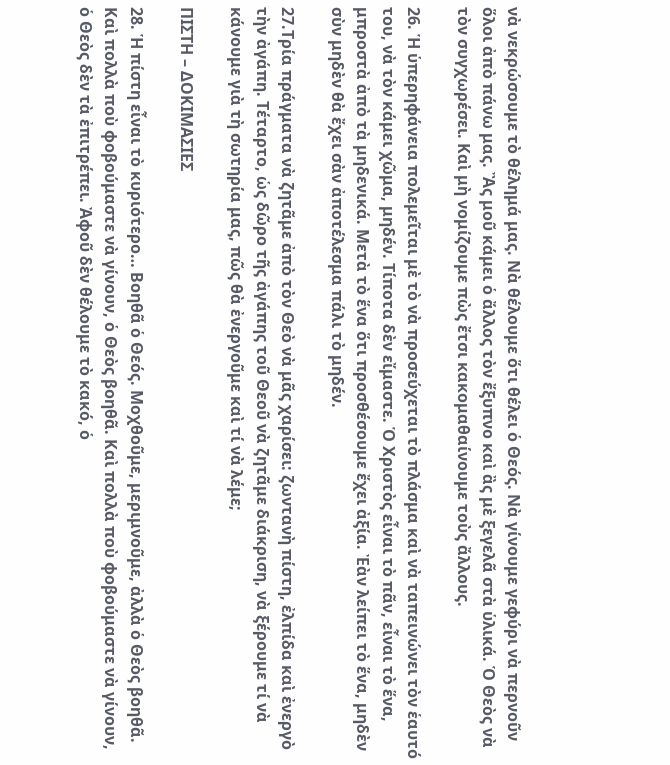νὰ νεκρώσουμε τὸ θέλημά μας. Νὰ θέλουμε ὅτι θέλει ὁ Θεός. Νὰ γίνουμε γεφύρι νὰ περνοῦν ὅλοι ἀπὸ πάνω μας. Ἂς μοῦ κάμει ὁ ἄλλος τὸν ἔξυπνο καὶ ἂς μὲ ξεγελᾶ στὰ ὑλικά. Ὁ Θεὸς νὰ τὸν συγχωρέσει. Καὶ μὴ νομίζουμε πὼς ἔτσι κακομαθαίνουμε τοὺς ἄλλους.

26. Ἡ ὑπερηφάνεια πολεμεῖται μὲ τὸ νὰ προσεύχεται τὸ πλάσμα καὶ νὰ ταπεινώνει τὸν ἑαυτό του, νὰ τὸν κάμει χῶμα, μηδέν. Τίποτα δὲν εἴμαστε. Ὁ Χριστὸς εἶναι τὸ πᾶν, εἶναι τὸ ἕνα, μπροστὰ ἀπὸ τὰ μηδενικά. Μετὰ τὸ ἕνα ὅτι προσθέσουμε ἔχει ἀξία. Ἐὰν λείπει τὸ ἕνα, μηδὲν σὺν μηδὲν θὰ ἔχει σὰν ἀποτέλεσμα πάλι τὸ μηδέν.

27.Τρία πράγματα νὰ ζητᾶμε ἀπὸ τὸν Θεὸ νὰ μᾶς χαρίσει: ζωντανὴ πίστη, ἐλπίδα καὶ ἐνεργὸ τὴν ἀγάπη. Τέταρτο, ὡς δῶρο τῆς ἀγάπης τοῦ Θεοῦ νὰ ζητᾶμε διάκριση, νὰ ξέρουμε τί νὰ κάνουμε γιὰ τὴ σωτηρία μας, πῶς θὰ ἐνεργοῦμε καὶ τί νὰ λέμε;

ΠΙΣΤΗ – ΔΟΚΙΜΑΣΙΕΣ

28. Ἡ πίστη εἶναι τὸ κυριότερο… Βοηθᾶ ὁ Θεός. Μοχθοῦμε, μεριμνοῦμε, ἀλλὰ ὁ Θεὸς βοηθᾶ. Καὶ πολλὰ ποὺ φοβούμαστε νὰ γίνουν, ὁ Θεὸς βοηθᾶ. Καὶ πολλὰ ποὺ φοβούμαστε νὰ γίνουν, ὁ Θεὸς δὲν τὰ ἐπιτρέπει. Ἀφοῦ δὲν θέλουμε τὸ κακό, ὁ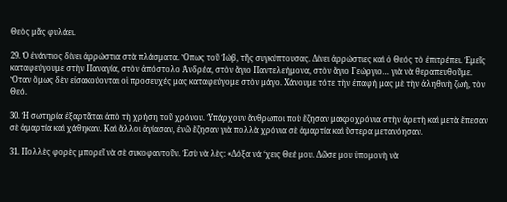Θεὸς μᾶς φυλάει.

29. Ὁ ἐνάντιος δίνει ἀρρώστια στὰ πλάσματα. Ὅπως τοῦ Ἰώβ, τῆς συγκύπτουσας. Δίνει ἀρρώστιες καὶ ὁ Θεός τὸ ἐπιτρέπει. Ἐμεῖς καταφεύγουμε στὴν Παναγία, στὸν ἀπόστολο Ἀνδρέα, στὸν ἅγιο Παντελεήμονα, στὸν ἅγιο Γεώργιο… γιὰ νὰ θεραπευθοῦμε. Ὅταν ὅμως δὲν εἰσακούονται οἱ προσευχές μας καταφεύγομε στὸν μάγο. Χάνουμε τότε τὴν ἐπαφή μας μὲ τὴν ἀληθινὴ ζωή, τὸν Θεό.

30. Ἡ σωτηρία ἐξαρτᾶται ἀπὸ τὴ χρήση τοῦ χρόνου. Ὑπάρχουν ἄνθρωποι ποὺ ἔζησαν μακροχρόνια στὴν ἀρετὴ καὶ μετὰ ἔπεσαν σὲ ἁμαρτία καὶ χάθηκαν. Καὶ ἄλλοι ἁγίασαν, ἐνῶ ἔζησαν γιὰ πολλὰ χρόνια σὲ ἁμαρτία καὶ ὕστερα μετανόησαν.

31. Πολλὲς φορὲς μπορεῖ νὰ σὲ συκοφαντοῦν. Ἐσὺ νὰ λὲς: «Δόξα νά ‘χεις Θεέ μου. Δῶσε μου ὑπομονὴ νὰ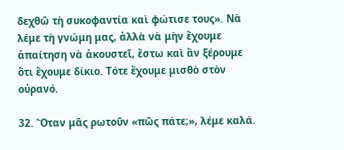δεχθῶ τὴ συκοφαντία καὶ φώτισε τους». Νὰ λέμε τὴ γνώμη μας, ἀλλὰ νὰ μὴν ἔχουμε ἀπαίτηση νὰ ἀκουστεῖ, ἔστω καὶ ἂν ξέρουμε ὅτι ἔχουμε δίκιο. Τότε ἔχουμε μισθὸ στὸν οὐρανό.

32. Ὅταν μᾶς ρωτοῦν «πῶς πάτε;», λέμε καλά.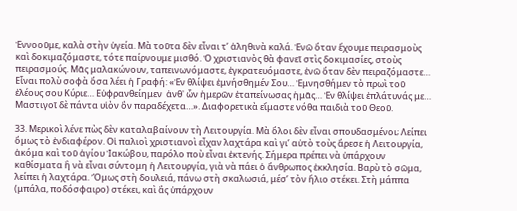Ἐννοοῦμε, καλὰ στὴν ὑγεία. Μὰ τοῦτα δὲν εἶναι τ’ ἀληθινὰ καλά. Ἐνῶ ὅταν ἔχουμε πειρασμοὺς καὶ δοκιμαζόμαστε, τότε παίρνουμε μισθό. Ὁ χριστιανὸς θὰ φανεῖ στὶς δοκιμασίες, στοὺς πειρασμούς. Μᾶς μαλακώνουν, ταπεινωνόμαστε, ἐγκρατευόμαστε, ἐνῶ ὅταν δὲν πειραζόμαστε… Εἶναι πολὺ σοφὰ ὅσα λέει ἡ Γραφή: «Ἐν θλίψει ἐμνήσθημέν Σου… Ἐμνησθήμεν τὸ πρωὶ τοῦ ἐλέους σου Κύριε… Εὐφρανθείημεν  ἀνθ᾿ ὧν ἡμερῶν ἐταπείνωσας ἡμᾶς… Ἐν θλίψει ἐπλάτυνάς με… Μαστιγοῖ δὲ πάντα υἱὸν ὃν παραδέχετα…». Διαφορετικὰ εἴμαστε νόθα παιδιὰ τοῦ Θεοῦ.

33. Μερικοὶ λένε πὼς δὲν καταλαβαίνουν τὴ Λειτουργία. Μὰ ὅλοι δὲν εἶναι σπουδασμένοι; Λείπει ὅμως τὸ ἐνδιαφέρον. Οἱ παλιοὶ χριστιανοὶ εἶχαν λαχτάρα καὶ γι’ αὐτὸ τοὺς ἄρεσε ἡ Λειτουργία, ἀκόμα καὶ τοῦ ἁγίου Ἰακώβου, παρόλο ποὺ εἶναι ἐκτενής. Σήμερα πρέπει νὰ ὑπάρχουν καθίσματα ἢ νὰ εἶναι σύντομη ἡ Λειτουργία, γιὰ νὰ πάει ὁ ἄνθρωπος ἐκκλησία. Βαρὺ τὸ σῶμα, λείπει ἡ λαχτάρα. Ὅμως στὴ δουλειά, πάνω στὴ σκαλωσιά, μέσ’ τὸν ἥλιο στέκει. Στὴ μάππα (μπάλα, ποδόσφαιρο) στέκει, καὶ ἂς ὑπάρχουν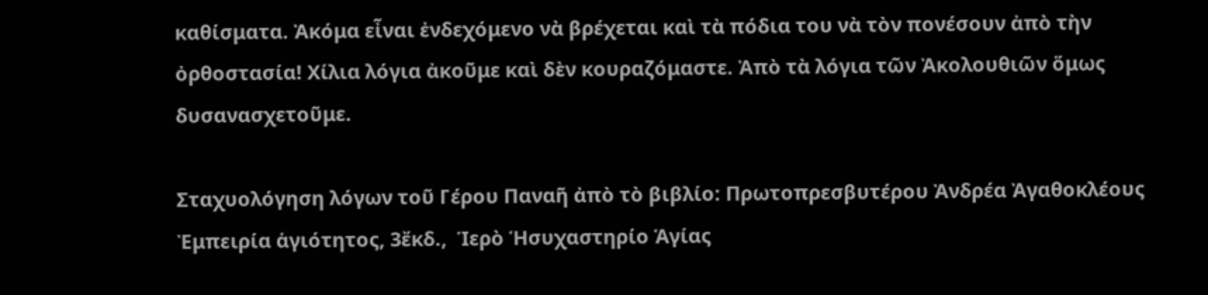καθίσματα. Ἀκόμα εἶναι ἐνδεχόμενο νὰ βρέχεται καὶ τὰ πόδια του νὰ τὸν πονέσουν ἀπὸ τὴν ὀρθοστασία! Χίλια λόγια ἀκοῦμε καὶ δὲν κουραζόμαστε. Ἀπὸ τὰ λόγια τῶν Ἀκολουθιῶν ὅμως δυσανασχετοῦμε.

Σταχυολόγηση λόγων τοῦ Γέρου Παναῆ ἀπὸ τὸ βιβλίο: Πρωτοπρεσβυτέρου Ἀνδρέα Ἀγαθοκλέους Ἐμπειρία ἁγιότητος, 3ἔκδ.,  Ἱερὸ Ἡσυχαστηρίο Ἁγίας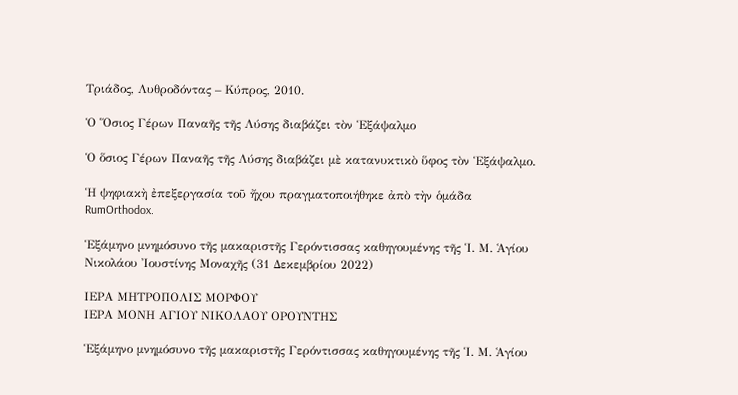Τριάδος, Λυθροδόντας – Κύπρος, 2010.

Ὁ Ὅσιος Γέρων Παναῆς τῆς Λύσης διαβάζει τὸν Ἑξάψαλμο

Ὁ ὅσιος Γέρων Παναῆς τῆς Λύσης διαβάζει μὲ κατανυκτικὸ ὕφος τὸν Ἑξάψαλμο.

Ἡ ψηφιακὴ ἐπεξεργασία τοῦ ἤχου πραγματοποιήθηκε ἀπὸ τὴν ὁμάδα RumOrthodox.

Ἑξάμηνο μνημόσυνο τῆς μακαριστῆς Γερόντισσας καθηγουμένης τῆς Ἱ. Μ. Ἁγίου Νικολάου Ἰουστίνης Μοναχῆς (31 Δεκεμβρίου 2022)

ΙΕΡΑ ΜΗΤΡΟΠΟΛΙΣ ΜΟΡΦΟΥ
ΙΕΡΑ ΜΟΝΗ ΑΓΙΟΥ ΝΙΚΟΛΑΟΥ ΟΡΟΥΝΤΗΣ

Ἑξάμηνο μνημόσυνο τῆς μακαριστῆς Γερόντισσας καθηγουμένης τῆς Ἱ. Μ. Ἁγίου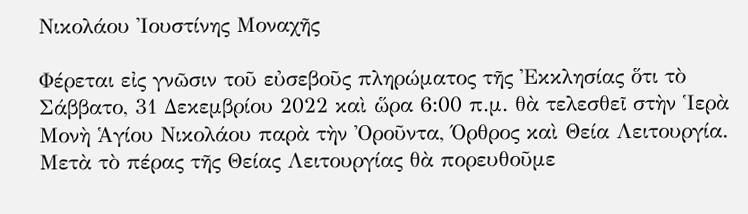Νικολάου Ἰουστίνης Μοναχῆς

Φέρεται εἰς γνῶσιν τοῦ εὐσεβοῦς πληρώματος τῆς Ἐκκλησίας ὅτι τὸ Σάββατο, 31 Δεκεμβρίου 2022 καὶ ὥρα 6:00 π.μ. θὰ τελεσθεῖ στὴν Ἱερὰ Μονὴ Ἁγίου Νικολάου παρὰ τὴν Ὀροῦντα, Όρθρος καὶ Θεία Λειτουργία. Μετὰ τὸ πέρας τῆς Θείας Λειτουργίας θὰ πορευθοῦμε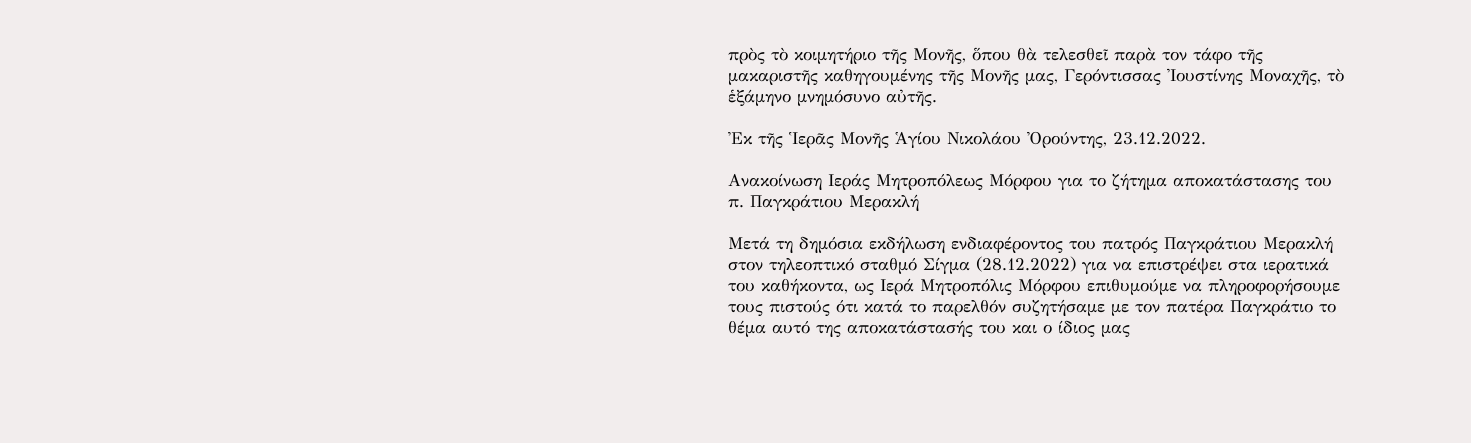πρὸς τὸ κοιμητήριο τῆς Μονῆς, ὅπου θὰ τελεσθεῖ παρὰ τον τάφο τῆς μακαριστῆς καθηγουμένης τῆς Μονῆς μας, Γερόντισσας Ἰουστίνης Μοναχῆς, τὸ ἑξάμηνο μνημόσυνο αὐτῆς.

Ἐκ τῆς Ἱερᾶς Μονῆς Ἁγίου Νικολάου Ὀρούντης, 23.12.2022.

Ανακοίνωση Ιεράς Μητροπόλεως Μόρφου για το ζήτημα αποκατάστασης του π. Παγκράτιου Μερακλή

Μετά τη δημόσια εκδήλωση ενδιαφέροντος του πατρός Παγκράτιου Μερακλή στον τηλεοπτικό σταθμό Σίγμα (28.12.2022) για να επιστρέψει στα ιερατικά του καθήκοντα, ως Ιερά Μητροπόλις Μόρφου επιθυμούμε να πληροφορήσουμε τους πιστούς ότι κατά το παρελθόν συζητήσαμε με τον πατέρα Παγκράτιο το θέμα αυτό της αποκατάστασής του και ο ίδιος μας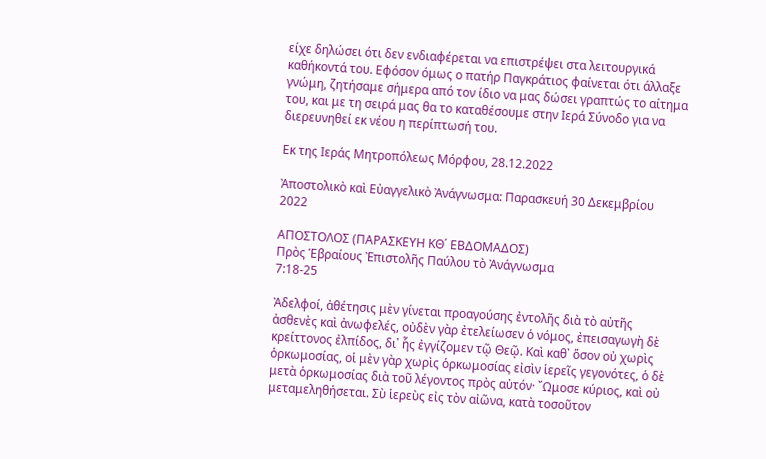είχε δηλώσει ότι δεν ενδιαφέρεται να επιστρέψει στα λειτουργικά καθήκοντά του. Εφόσον όμως ο πατήρ Παγκράτιος φαίνεται ότι άλλαξε γνώμη, ζητήσαμε σήμερα από τον ίδιο να μας δώσει γραπτώς το αίτημα του, και με τη σειρά μας θα το καταθέσουμε στην Ιερά Σύνοδο για να διερευνηθεί εκ νέου η περίπτωσή του.

Εκ της Ιεράς Μητροπόλεως Μόρφου, 28.12.2022

Ἀποστολικὸ καὶ Εὐαγγελικὸ Ἀνάγνωσμα: Παρασκευή 30 Δεκεμβρίου 2022

ΑΠΟΣΤΟΛΟΣ (ΠΑΡΑΣΚΕΥΗ ΚΘ΄ ΕΒΔΟΜΑΔΟΣ)
Πρὸς Ἑβραίους Ἐπιστολῆς Παύλου τὸ Ἀνάγνωσμα
7:18-25

Ἀδελφοί, ἀθέτησις μὲν γίνεται προαγούσης ἐντολῆς διὰ τὸ αὐτῆς ἀσθενὲς καὶ ἀνωφελές, οὐδὲν γὰρ ἐτελείωσεν ὁ νόμος, ἐπεισαγωγὴ δὲ κρείττονος ἐλπίδος, δι᾽ ἧς ἐγγίζομεν τῷ Θεῷ. Καὶ καθ᾽ ὅσον οὐ χωρὶς ὁρκωμοσίας, οἱ μὲν γὰρ χωρὶς ὁρκωμοσίας εἰσὶν ἱερεῖς γεγονότες, ὁ δὲ μετὰ ὁρκωμοσίας διὰ τοῦ λέγοντος πρὸς αὐτόν· ῎Ωμοσε κύριος, καὶ οὐ μεταμεληθήσεται. Σὺ ἱερεὺς εἰς τὸν αἰῶνα, κατὰ τοσοῦτον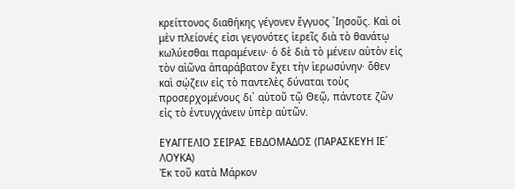κρείττονος διαθήκης γέγονεν ἔγγυος ᾽Ιησοῦς. Καὶ οἱ μὲν πλείονές εἰσι γεγονότες ἱερεῖς διὰ τὸ θανάτῳ κωλύεσθαι παραμένειν· ὁ δὲ διὰ τὸ μένειν αὐτὸν εἰς τὸν αἰῶνα ἀπαράβατον ἔχει τὴν ἱερωσύνην· ὅθεν καὶ σῴζειν εἰς τὸ παντελὲς δύναται τοὺς προσερχομένους δι᾽ αὐτοῦ τῷ Θεῷ, πάντοτε ζῶν εἰς τὸ ἐντυγχάνειν ὑπὲρ αὐτῶν.

ΕΥΑΓΓΕΛΙΟ ΣΕΙΡΑΣ ΕΒΔΟΜΑΔΟΣ (ΠΑΡΑΣΚΕΥΗ ΙΕ΄ ΛΟΥΚΑ)
Ἐκ τοῦ κατὰ Μάρκον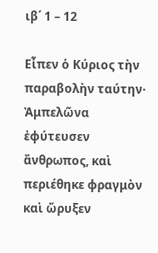ιβ΄ 1 – 12

Εἶπεν ὁ Κύριος τὴν παραβολὴν ταύτην· Ἀμπελῶνα ἐφύτευσεν ἄνθρωπος, καὶ περιέθηκε φραγμὸν καὶ ὤρυξεν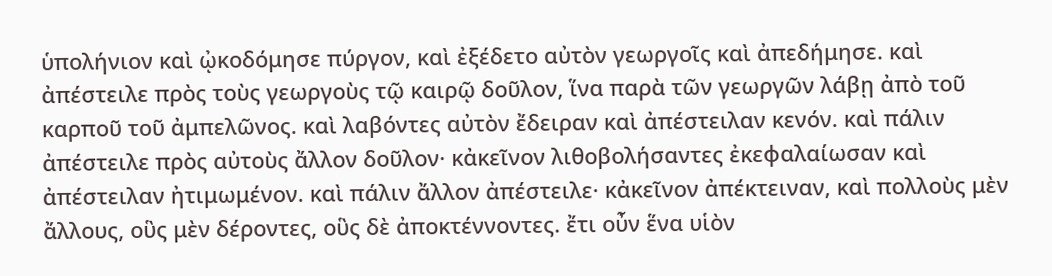ὑπολήνιον καὶ ᾠκοδόμησε πύργον, καὶ ἐξέδετο αὐτὸν γεωργοῖς καὶ ἀπεδήμησε. καὶ ἀπέστειλε πρὸς τοὺς γεωργοὺς τῷ καιρῷ δοῦλον, ἵνα παρὰ τῶν γεωργῶν λάβῃ ἀπὸ τοῦ καρποῦ τοῦ ἀμπελῶνος. καὶ λαβόντες αὐτὸν ἔδειραν καὶ ἀπέστειλαν κενόν. καὶ πάλιν ἀπέστειλε πρὸς αὐτοὺς ἄλλον δοῦλον· κἀκεῖνον λιθοβολήσαντες ἐκεφαλαίωσαν καὶ ἀπέστειλαν ἠτιμωμένον. καὶ πάλιν ἄλλον ἀπέστειλε· κἀκεῖνον ἀπέκτειναν, καὶ πολλοὺς μὲν ἄλλους, οὓς μὲν δέροντες, οὓς δὲ ἀποκτέννοντες. ἔτι οὖν ἕνα υἱὸν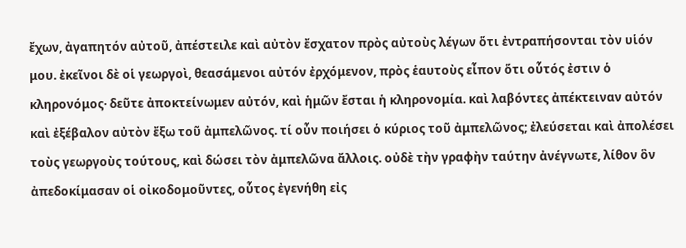ἔχων, ἀγαπητόν αὐτοῦ, ἀπέστειλε καὶ αὐτὸν ἔσχατον πρὸς αὐτοὺς λέγων ὅτι ἐντραπήσονται τὸν υἱόν μου. ἐκεῖνοι δὲ οἱ γεωργοὶ, θεασάμενοι αὐτόν ἐρχόμενον, πρὸς ἑαυτοὺς εἶπον ὅτι οὗτός ἐστιν ὁ κληρονόμος· δεῦτε ἀποκτείνωμεν αὐτόν, καὶ ἡμῶν ἔσται ἡ κληρονομία. καὶ λαβόντες ἀπέκτειναν αὐτόν καὶ ἐξέβαλον αὐτὸν ἔξω τοῦ ἀμπελῶνος. τί οὖν ποιήσει ὁ κύριος τοῦ ἀμπελῶνος; ἐλεύσεται καὶ ἀπολέσει τοὺς γεωργοὺς τούτους, καὶ δώσει τὸν ἀμπελῶνα ἄλλοις. οὐδὲ τὴν γραφὴν ταύτην ἀνέγνωτε, λίθον ὃν ἀπεδοκίμασαν οἱ οἰκοδομοῦντες, οὗτος ἐγενήθη εἰς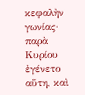κεφαλὴν γωνίας· παρὰ Κυρίου ἐγένετο αὕτη, καὶ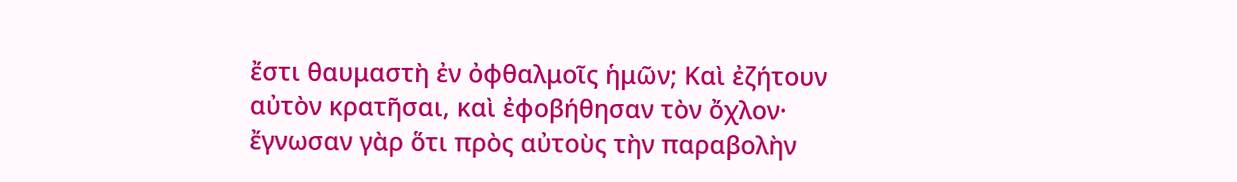ἔστι θαυμαστὴ ἐν ὀφθαλμοῖς ἡμῶν; Καὶ ἐζήτουν αὐτὸν κρατῆσαι, καὶ ἐφοβήθησαν τὸν ὄχλον· ἔγνωσαν γὰρ ὅτι πρὸς αὐτοὺς τὴν παραβολὴν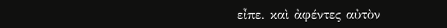εἶπε. καὶ ἀφέντες αὐτὸν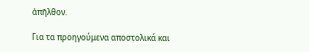ἀπῆλθον.

Για τα προηγούμενα αποστολικά και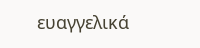ευαγγελικά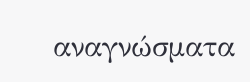αναγνώσματα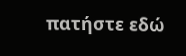πατήστε εδώ